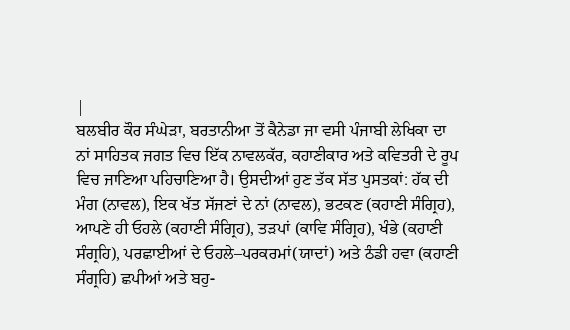|
ਬਲਬੀਰ ਕੌਰ ਸੰਘੇੜਾ, ਬਰਤਾਨੀਆ ਤੋਂ ਕੈਨੇਡਾ ਜਾ ਵਸੀ ਪੰਜਾਬੀ ਲੇਖਿਕਾ ਦਾ ਨਾਂ ਸਾਹਿਤਕ ਜਗਤ ਵਿਚ ਇੱਕ ਨਾਵਲਕੱਰ, ਕਹਾਣੀਕਾਰ ਅਤੇ ਕਵਿਤਰੀ ਦੇ ਰੂਪ ਵਿਚ ਜਾਣਿਆ ਪਹਿਚਾਣਿਆ ਹੈ। ਉਸਦੀਆਂ ਹੁਣ ਤੱਕ ਸੱਤ ਪੁਸਤਕਾਂ: ਹੱਕ ਦੀ ਮੰਗ (ਨਾਵਲ), ਇਕ ਖੱਤ ਸੱਜਣਾਂ ਦੇ ਨਾਂ (ਨਾਵਲ), ਭਟਕਣ (ਕਹਾਣੀ ਸੰਗ੍ਰਿਹ), ਆਪਣੇ ਹੀ ਓਹਲੇ (ਕਹਾਣੀ ਸੰਗ੍ਰਿਹ), ਤੜਪਾਂ (ਕਾਵਿ ਸੰਗ੍ਰਿਹ), ਖੰਭੇ (ਕਹਾਣੀ ਸੰਗ੍ਰਹਿ), ਪਰਛਾਈਆਂ ਦੇ ਓਹਲੇ–ਪਰਕਰਮਾਂ(ਯਾਦਾਂ) ਅਤੇ ਠੰਡੀ ਹਵਾ (ਕਹਾਣੀ ਸੰਗ੍ਰਹਿ) ਛਪੀਆਂ ਅਤੇ ਬਹੁ-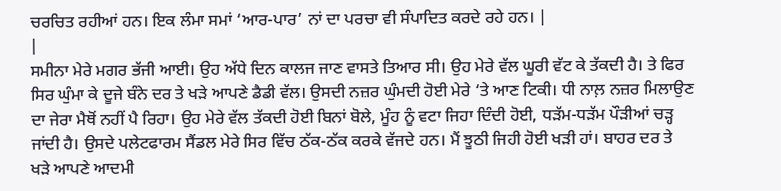ਚਰਚਿਤ ਰਹੀਆਂ ਹਨ। ਇਕ ਲੰਮਾ ਸਮਾਂ ‘ਆਰ-ਪਾਰ’ ਨਾਂ ਦਾ ਪਰਚਾ ਵੀ ਸੰਪਾਦਿਤ ਕਰਦੇ ਰਹੇ ਹਨ। |
|
ਸਮੀਨਾ ਮੇਰੇ ਮਗਰ ਭੱਜੀ ਆਈ। ਉਹ ਅੱਧੇ ਦਿਨ ਕਾਲਜ ਜਾਣ ਵਾਸਤੇ ਤਿਆਰ ਸੀ। ਉਹ ਮੇਰੇ ਵੱਲ ਘੂਰੀ ਵੱਟ ਕੇ ਤੱਕਦੀ ਹੈ। ਤੇ ਫਿਰ ਸਿਰ ਘੁੰਮਾ ਕੇ ਦੂਜੇ ਬੰਨੇ ਦਰ ਤੇ ਖੜੇ ਆਪਣੇ ਡੈਡੀ ਵੱਲ। ਉਸਦੀ ਨਜ਼ਰ ਘੁੰਮਦੀ ਹੋਈ ਮੇਰੇ ‘ਤੇ ਆਣ ਟਿਕੀ। ਧੀ ਨਾਲ਼ ਨਜ਼ਰ ਮਿਲਾਉਣ ਦਾ ਜੇਰਾ ਮੈਥੋਂ ਨਹੀਂ ਪੈ ਰਿਹਾ। ਉਹ ਮੇਰੇ ਵੱਲ ਤੱਕਦੀ ਹੋਈ ਬਿਨਾਂ ਬੋਲੇ, ਮੂੰਹ ਨੂੰ ਵਟਾ ਜਿਹਾ ਦਿੰਦੀ ਹੋਈ, ਧੜੱਮ-ਧੜੱਮ ਪੌੜੀਆਂ ਚੜ੍ਹ ਜਾਂਦੀ ਹੈ। ਉਸਦੇ ਪਲੇਟਫਾਰਮ ਸੈਂਡਲ ਮੇਰੇ ਸਿਰ ਵਿੱਚ ਠੱਕ-ਠੱਕ ਕਰਕੇ ਵੱਜਦੇ ਹਨ। ਮੈਂ ਝੂਠੀ ਜਿਹੀ ਹੋਈ ਖੜੀ ਹਾਂ। ਬਾਹਰ ਦਰ ਤੇ ਖੜੇ ਆਪਣੇ ਆਦਮੀ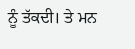ਨੂੰ ਤੱਕਦੀ। ਤੇ ਮਨ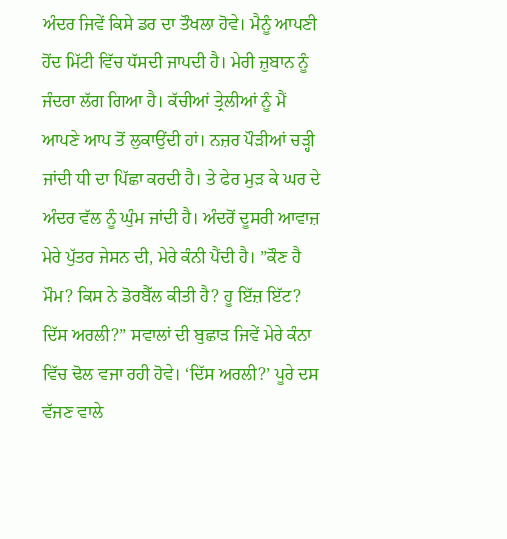ਅੰਦਰ ਜਿਵੇਂ ਕਿਸੇ ਡਰ ਦਾ ਤੌਖਲਾ ਹੋਵੇ। ਮੈਨੂੰ ਆਪਣੀ ਹੋਂਦ ਮਿੱਟੀ ਵਿੱਚ ਧੱਸਦੀ ਜਾਪਦੀ ਹੈ। ਮੇਰੀ ਜ਼ੁਬਾਨ ਨੂੰ ਜੰਦਰਾ ਲੱਗ ਗਿਆ ਹੈ। ਕੱਚੀਆਂ ਤ੍ਰੇਲੀਆਂ ਨੂੰ ਮੈਂ ਆਪਣੇ ਆਪ ਤੋਂ ਲੁਕਾਉਂਦੀ ਹਾਂ। ਨਜ਼ਰ ਪੌੜੀਆਂ ਚੜ੍ਹੀ ਜਾਂਦੀ ਧੀ ਦਾ ਪਿੱਛਾ ਕਰਦੀ ਹੈ। ਤੇ ਫੇਰ ਮੁੜ ਕੇ ਘਰ ਦੇ ਅੰਦਰ ਵੱਲ ਨੂੰ ਘੁੰਮ ਜਾਂਦੀ ਹੈ। ਅੰਦਰੋਂ ਦੂਸਰੀ ਆਵਾਜ਼ ਮੇਰੇ ਪੁੱਤਰ ਜੇਸਨ ਦੀ, ਮੇਰੇ ਕੰਨੀ ਪੈਂਦੀ ਹੈ। ”ਕੌਣ ਹੈ ਮੌਮ? ਕਿਸ ਨੇ ਡੋਰਬੈੱਲ ਕੀਤੀ ਹੈ? ਹੂ ਇੱਜ਼ ਇੱਟ? ਦਿੱਸ ਅਰਲੀ?” ਸਵਾਲਾਂ ਦੀ ਬੁਛਾੜ ਜਿਵੇਂ ਮੇਰੇ ਕੰਨਾ ਵਿੱਚ ਢੋਲ ਵਜਾ ਰਹੀ ਹੋਵੇ। ‘ਦਿੱਸ ਅਰਲੀ?’ ਪੂਰੇ ਦਸ ਵੱਜਣ ਵਾਲੇ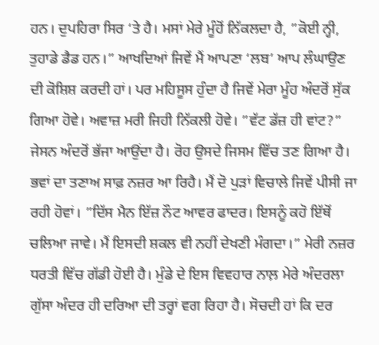ਹਨ। ਦੁਪਹਿਰਾ ਸਿਰ ‘ਤੇ ਹੈ। ਮਸਾਂ ਮੇਰੇ ਮੂੰਹੋਂ ਨਿੱਕਲਦਾ ਹੈ, ”ਕੋਈ ਨ੍ਹੀ, ਤੁਹਾਡੇ ਡੈਡ ਹਨ।” ਆਖਦਿਆਂ ਜਿਵੇਂ ਮੈਂ ਆਪਣਾ ‘ਲਬ’ ਆਪ ਲੰਘਾਉਣ ਦੀ ਕੋਸ਼ਿਸ਼ ਕਰਦੀ ਹਾਂ। ਪਰ ਮਹਿਸੂਸ ਹੁੰਦਾ ਹੈ ਜਿਵੇਂ ਮੇਰਾ ਮੂੰਹ ਅੰਦਰੋਂ ਸੁੱਕ ਗਿਆ ਹੋਵੇ। ਅਵਾਜ਼ ਮਰੀ ਜਿਹੀ ਨਿੱਕਲੀ ਹੋਵੇ। ”ਵੱਟ ਡੱਜ਼ ਹੀ ਵਾਂਟ?” ਜੇਸਨ ਅੰਦਰੋਂ ਭੱਜਾ ਆਉਂਦਾ ਹੈ। ਰੋਹ ਉਸਦੇ ਜਿਸਮ ਵਿੱਚ ਤਣ ਗਿਆ ਹੈ। ਭਵਾਂ ਦਾ ਤਣਾਅ ਸਾਫ਼ ਨਜ਼ਰ ਆ ਰਿਹੈ। ਮੈਂ ਦੋ ਪੁੜਾਂ ਵਿਚਾਲੇ ਜਿਵੇਂ ਪੀਸੀ ਜਾ ਰਹੀ ਹੋਵਾਂ। ”ਦਿੱਸ ਮੈਨ ਇੱਜ਼ ਨੌਟ ਆਵਰ ਫਾਦਰ। ਇਸਨੂੰ ਕਹੋ ਇੱਥੋਂ ਚਲਿਆ ਜਾਵੇ। ਮੈਂ ਇਸਦੀ ਸ਼ਕਲ ਵੀ ਨਹੀਂ ਦੇਖਣੀ ਮੰਗਦਾ।” ਮੇਰੀ ਨਜ਼ਰ ਧਰਤੀ ਵਿੱਚ ਗੱਡੀ ਹੋਈ ਹੈ। ਮੁੰਡੇ ਦੇ ਇਸ ਵਿਵਹਾਰ ਨਾਲ਼ ਮੇਰੇ ਅੰਦਰਲਾ ਗੁੱਸਾ ਅੰਦਰ ਹੀ ਦਰਿਆ ਦੀ ਤਰ੍ਹਾਂ ਵਗ ਰਿਹਾ ਹੈ। ਸੋਚਦੀ ਹਾਂ ਕਿ ਦਰ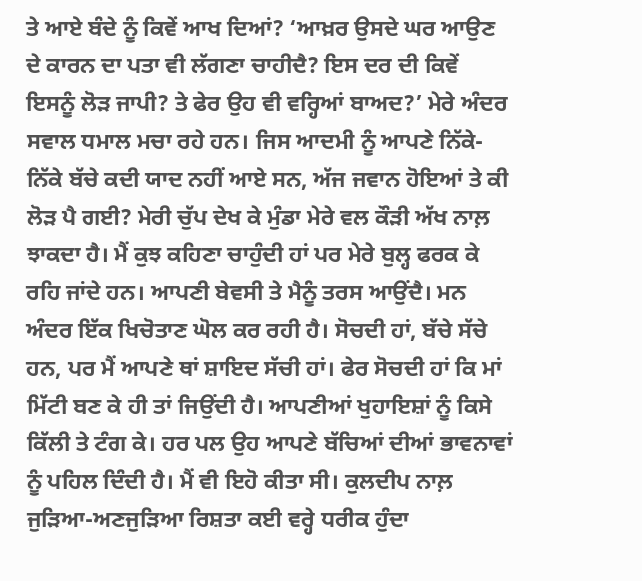ਤੇ ਆਏ ਬੰਦੇ ਨੂੰ ਕਿਵੇਂ ਆਖ ਦਿਆਂ? ‘ਆਖ਼ਰ ਉਸਦੇ ਘਰ ਆਉਣ ਦੇ ਕਾਰਨ ਦਾ ਪਤਾ ਵੀ ਲੱਗਣਾ ਚਾਹੀਦੈ? ਇਸ ਦਰ ਦੀ ਕਿਵੇਂ ਇਸਨੂੰ ਲੋੜ ਜਾਪੀ? ਤੇ ਫੇਰ ਉਹ ਵੀ ਵਰ੍ਹਿਆਂ ਬਾਅਦ?’ ਮੇਰੇ ਅੰਦਰ ਸਵਾਲ ਧਮਾਲ ਮਚਾ ਰਹੇ ਹਨ। ਜਿਸ ਆਦਮੀ ਨੂੰ ਆਪਣੇ ਨਿੱਕੇ-ਨਿੱਕੇ ਬੱਚੇ ਕਦੀ ਯਾਦ ਨਹੀਂ ਆਏ ਸਨ, ਅੱਜ ਜਵਾਨ ਹੋਇਆਂ ਤੇ ਕੀ ਲੋੜ ਪੈ ਗਈ? ਮੇਰੀ ਚੁੱਪ ਦੇਖ ਕੇ ਮੁੰਡਾ ਮੇਰੇ ਵਲ ਕੌੜੀ ਅੱਖ ਨਾਲ਼ ਝਾਕਦਾ ਹੈ। ਮੈਂ ਕੁਝ ਕਹਿਣਾ ਚਾਹੁੰਦੀ ਹਾਂ ਪਰ ਮੇਰੇ ਬੁਲ੍ਹ ਫਰਕ ਕੇ ਰਹਿ ਜਾਂਦੇ ਹਨ। ਆਪਣੀ ਬੇਵਸੀ ਤੇ ਮੈਨੂੰ ਤਰਸ ਆਉਂਦੈ। ਮਨ ਅੰਦਰ ਇੱਕ ਖਿਚੋਤਾਣ ਘੋਲ ਕਰ ਰਹੀ ਹੈ। ਸੋਚਦੀ ਹਾਂ, ਬੱਚੇ ਸੱਚੇ ਹਨ, ਪਰ ਮੈਂ ਆਪਣੇ ਥਾਂ ਸ਼ਾਇਦ ਸੱਚੀ ਹਾਂ। ਫੇਰ ਸੋਚਦੀ ਹਾਂ ਕਿ ਮਾਂ ਮਿੱਟੀ ਬਣ ਕੇ ਹੀ ਤਾਂ ਜਿਉਂਦੀ ਹੈ। ਆਪਣੀਆਂ ਖੁਹਾਇਸ਼ਾਂ ਨੂੰ ਕਿਸੇ ਕਿੱਲੀ ਤੇ ਟੰਗ ਕੇ। ਹਰ ਪਲ ਉਹ ਆਪਣੇ ਬੱਚਿਆਂ ਦੀਆਂ ਭਾਵਨਾਵਾਂ ਨੂੰ ਪਹਿਲ ਦਿੰਦੀ ਹੈ। ਮੈਂ ਵੀ ਇਹੋ ਕੀਤਾ ਸੀ। ਕੁਲਦੀਪ ਨਾਲ਼ ਜੁੜਿਆ-ਅਣਜੁੜਿਆ ਰਿਸ਼ਤਾ ਕਈ ਵਰ੍ਹੇ ਧਰੀਕ ਹੁੰਦਾ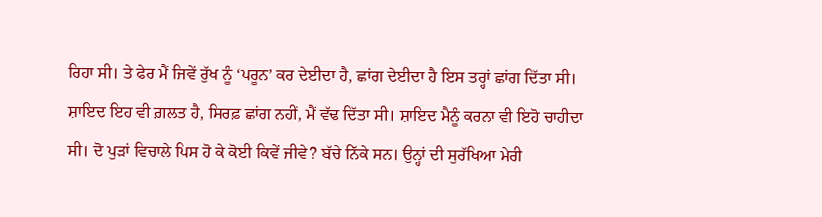ਰਿਹਾ ਸੀ। ਤੇ ਫੇਰ ਮੈਂ ਜਿਵੇਂ ਰੁੱਖ ਨੂੰ ‘ਪਰੂਨ’ ਕਰ ਦੇਈਦਾ ਹੈ, ਛਾਂਗ ਦੇਈਦਾ ਹੈ ਇਸ ਤਰ੍ਹਾਂ ਛਾਂਗ ਦਿੱਤਾ ਸੀ। ਸ਼ਾਇਦ ਇਹ ਵੀ ਗ਼ਲਤ ਹੈ, ਸਿਰਫ਼ ਛਾਂਗ ਨਹੀਂ, ਮੈਂ ਵੱਢ ਦਿੱਤਾ ਸੀ। ਸ਼ਾਇਦ ਮੈਨੂੰ ਕਰਨਾ ਵੀ ਇਹੋ ਚਾਹੀਦਾ ਸੀ। ਦੋ ਪੁੜਾਂ ਵਿਚਾਲੇ ਪਿਸ ਹੋ ਕੇ ਕੋਈ ਕਿਵੇਂ ਜੀਵੇ? ਬੱਚੇ ਨਿੱਕੇ ਸਨ। ਉਨ੍ਹਾਂ ਦੀ ਸੁਰੱਖਿਆ ਮੇਰੀ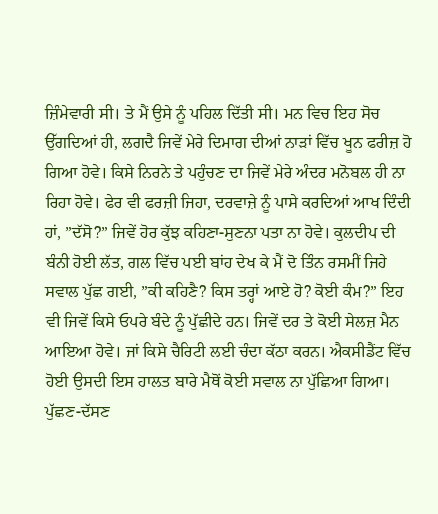ਜ਼ਿੰਮੇਵਾਰੀ ਸੀ। ਤੇ ਮੈਂ ਉਸੇ ਨੂੰ ਪਹਿਲ ਦਿੱਤੀ ਸੀ। ਮਨ ਵਿਚ ਇਹ ਸੋਚ ਉੱਗਦਿਆਂ ਹੀ, ਲਗਦੈ ਜਿਵੇਂ ਮੇਰੇ ਦਿਮਾਗ ਦੀਆਂ ਨਾੜਾਂ ਵਿੱਚ ਖੂਨ ਫਰੀਜ਼ ਹੋ ਗਿਆ ਹੋਵੇ। ਕਿਸੇ ਨਿਰਨੇ ਤੇ ਪਹੁੰਚਣ ਦਾ ਜਿਵੇਂ ਮੇਰੇ ਅੰਦਰ ਮਨੋਬਲ ਹੀ ਨਾ ਰਿਹਾ ਹੋਵੇ। ਫੇਰ ਵੀ ਫਰਜ਼ੀ ਜਿਹਾ, ਦਰਵਾਜ਼ੇ ਨੂੰ ਪਾਸੇ ਕਰਦਿਆਂ ਆਖ ਦਿੰਦੀ ਹਾਂ, ”ਦੱਸੋ?” ਜਿਵੇਂ ਹੋਰ ਕੁੱਝ ਕਹਿਣਾ-ਸੁਣਨਾ ਪਤਾ ਨਾ ਹੋਵੇ। ਕੁਲਦੀਪ ਦੀ ਬੰਨੀ ਹੋਈ ਲੱਤ, ਗਲ ਵਿੱਚ ਪਈ ਬਾਂਹ ਦੇਖ ਕੇ ਮੈਂ ਦੋ ਤਿੰਨ ਰਸਮੀਂ ਜਿਹੇ ਸਵਾਲ ਪੁੱਛ ਗਈ, ”ਕੀ ਕਹਿਣੈ? ਕਿਸ ਤਰ੍ਹਾਂ ਆਏ ਹੋ? ਕੋਈ ਕੰਮ?” ਇਹ ਵੀ ਜਿਵੇਂ ਕਿਸੇ ਓਪਰੇ ਬੰਦੇ ਨੂੰ ਪੁੱਛੀਦੇ ਹਨ। ਜਿਵੇਂ ਦਰ ਤੇ ਕੋਈ ਸੇਲਜ਼ ਮੈਨ ਆਇਆ ਹੋਵੇ। ਜਾਂ ਕਿਸੇ ਚੈਰਿਟੀ ਲਈ ਚੰਦਾ ਕੱਠਾ ਕਰਨ। ਐਕਸੀਡੈਂਟ ਵਿੱਚ ਹੋਈ ਉਸਦੀ ਇਸ ਹਾਲਤ ਬਾਰੇ ਮੈਥੋਂ ਕੋਈ ਸਵਾਲ ਨਾ ਪੁੱਛਿਆ ਗਿਆ। ਪੁੱਛਣ-ਦੱਸਣ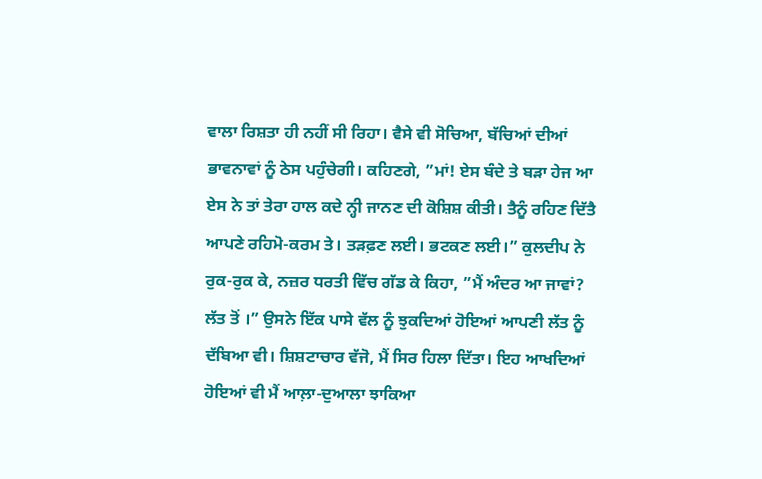ਵਾਲਾ ਰਿਸ਼ਤਾ ਹੀ ਨਹੀਂ ਸੀ ਰਿਹਾ। ਵੈਸੇ ਵੀ ਸੋਚਿਆ, ਬੱਚਿਆਂ ਦੀਆਂ ਭਾਵਨਾਵਾਂ ਨੂੰ ਠੇਸ ਪਹੁੰਚੇਗੀ। ਕਹਿਣਗੇ, ”ਮਾਂ! ਏਸ ਬੰਦੇ ਤੇ ਬੜਾ ਹੇਜ ਆ ਏਸ ਨੇ ਤਾਂ ਤੇਰਾ ਹਾਲ ਕਦੇ ਨ੍ਹੀ ਜਾਨਣ ਦੀ ਕੋਸ਼ਿਸ਼ ਕੀਤੀ। ਤੈਨੂੰ ਰਹਿਣ ਦਿੱਤੈ ਆਪਣੇ ਰਹਿਮੋ-ਕਰਮ ਤੇ। ਤੜਫ਼ਣ ਲਈ। ਭਟਕਣ ਲਈ।” ਕੁਲਦੀਪ ਨੇ ਰੁਕ-ਰੁਕ ਕੇ, ਨਜ਼ਰ ਧਰਤੀ ਵਿੱਚ ਗੱਡ ਕੇ ਕਿਹਾ, ”ਮੈਂ ਅੰਦਰ ਆ ਜਾਵਾਂ? ਲੱਤ ਤੋਂ ।” ਉਸਨੇ ਇੱਕ ਪਾਸੇ ਵੱਲ ਨੂੰ ਝੁਕਦਿਆਂ ਹੋਇਆਂ ਆਪਣੀ ਲੱਤ ਨੂੰ ਦੱਬਿਆ ਵੀ। ਸ਼ਿਸ਼ਟਾਚਾਰ ਵੱਜੋ, ਮੈਂ ਸਿਰ ਹਿਲਾ ਦਿੱਤਾ। ਇਹ ਆਖਦਿਆਂ ਹੋਇਆਂ ਵੀ ਮੈਂ ਆਲ਼ਾ-ਦੁਆਲਾ ਝਾਕਿਆ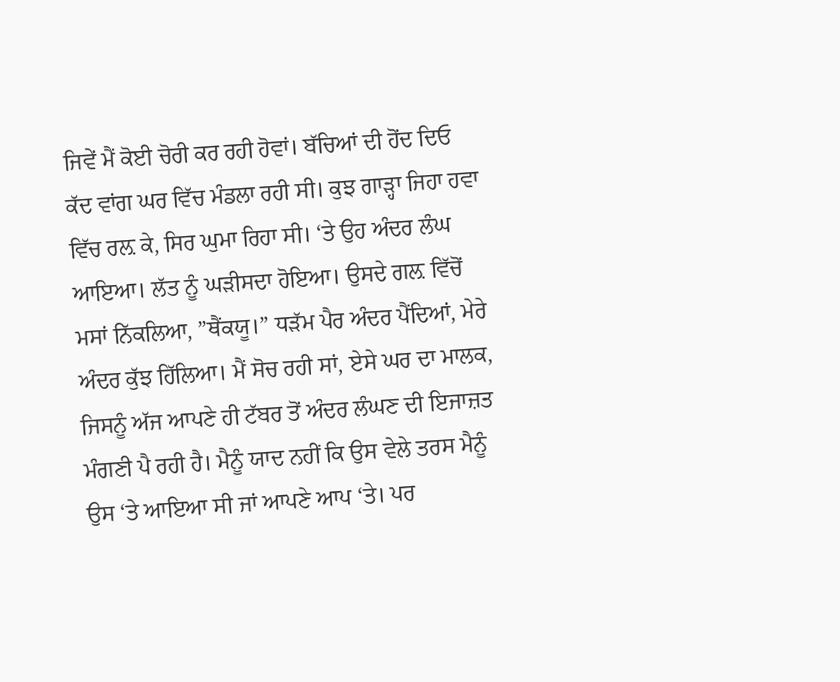ਜਿਵੇਂ ਮੈਂ ਕੋਈ ਚੋਰੀ ਕਰ ਰਹੀ ਹੋਵਾਂ। ਬੱਚਿਆਂ ਦੀ ਹੋਂਦ ਦਿਓ ਕੱਦ ਵਾਂਗ ਘਰ ਵਿੱਚ ਮੰਡਲਾ ਰਹੀ ਸੀ। ਕੁਝ ਗਾੜ੍ਹਾ ਜਿਹਾ ਹਵਾ ਵਿੱਚ ਰਲ਼ ਕੇ, ਸਿਰ ਘੁਮਾ ਰਿਹਾ ਸੀ। ‘ਤੇ ਉਹ ਅੰਦਰ ਲੰਘ ਆਇਆ। ਲੱਤ ਨੂੰ ਘੜੀਸਦਾ ਹੋਇਆ। ਉਸਦੇ ਗਲ਼ ਵਿੱਚੋਂ ਮਸਾਂ ਨਿੱਕਲਿਆ, ”ਥੈਂਕਯੂ।” ਧੜੱਮ ਪੈਰ ਅੰਦਰ ਪੈਂਦਿਆਂ, ਮੇਰੇ ਅੰਦਰ ਕੁੱਝ ਹਿੱਲਿਆ। ਮੈਂ ਸੋਚ ਰਹੀ ਸਾਂ, ਏਸੇ ਘਰ ਦਾ ਮਾਲਕ, ਜਿਸਨੂੰ ਅੱਜ ਆਪਣੇ ਹੀ ਟੱਬਰ ਤੋਂ ਅੰਦਰ ਲੰਘਣ ਦੀ ਇਜਾਜ਼ਤ ਮੰਗਣੀ ਪੈ ਰਹੀ ਹੈ। ਮੈਨੂੰ ਯਾਦ ਨਹੀਂ ਕਿ ਉਸ ਵੇਲੇ ਤਰਸ ਮੈਨੂੰ ਉਸ ‘ਤੇ ਆਇਆ ਸੀ ਜਾਂ ਆਪਣੇ ਆਪ ‘ਤੇ। ਪਰ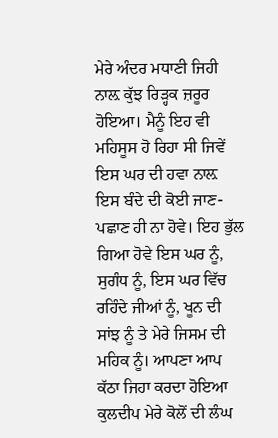ਮੇਰੇ ਅੰਦਰ ਮਧਾਣੀ ਜਿਹੀ ਨਾਲ਼ ਕੁੱਝ ਰਿੜ੍ਹਕ ਜ਼ਰੂਰ ਹੋਇਆ। ਮੈਨੂੰ ਇਹ ਵੀ ਮਹਿਸੂਸ ਹੋ ਰਿਹਾ ਸੀ ਜਿਵੇਂ ਇਸ ਘਰ ਦੀ ਹਵਾ ਨਾਲ਼ ਇਸ ਬੰਦੇ ਦੀ ਕੋਈ ਜਾਣ-ਪਛਾਣ ਹੀ ਨਾ ਹੋਵੇ। ਇਹ ਭੁੱਲ ਗਿਆ ਹੋਵੇ ਇਸ ਘਰ ਨੂੰ, ਸੁਗੰਧ ਨੂੰ, ਇਸ ਘਰ ਵਿੱਚ ਰਹਿੰਦੇ ਜੀਆਂ ਨੂੰ, ਖੂਨ ਦੀ ਸਾਂਝ ਨੂੰ ਤੇ ਮੇਰੇ ਜਿਸਮ ਦੀ ਮਹਿਕ ਨੂੰ। ਆਪਣਾ ਆਪ ਕੱਠਾ ਜਿਹਾ ਕਰਦਾ ਹੋਇਆ ਕੁਲਦੀਪ ਮੇਰੇ ਕੋਲੋਂ ਦੀ ਲੰਘ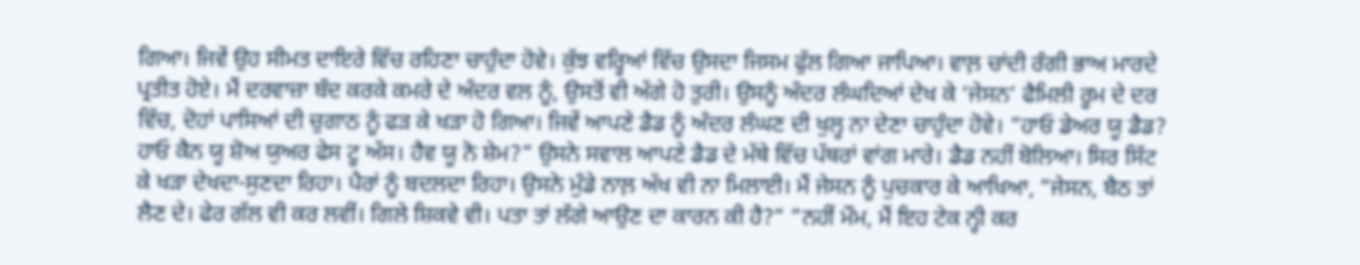ਗਿਆ। ਜਿਵੇਂ ਉਹ ਸੀਮਤ ਦਾਇਰੇ ਵਿੱਚ ਰਹਿਣਾ ਚਾਹੁੰਦਾ ਹੋਵੇ। ਕੁੱਝ ਵਰ੍ਹਿਆਂ ਵਿੱਚ ਉਸਦਾ ਜਿਸਮ ਫੁੱਲ ਗਿਆ ਜਾਪਿਆ। ਵਾਲ਼ ਚਾਂਦੀ ਰੰਗੀ ਭਾਅ ਮਾਰਦੇ ਪ੍ਰਤੀਤ ਹੋਏ। ਮੈਂ ਦਰਵਾਜ਼ਾ ਬੰਦ ਕਰਕੇ ਕਮਰੇ ਦੇ ਅੰਦਰ ਵਲ ਨੂੰ, ਉਸਤੋਂ ਵੀ ਅੱਗੇ ਹੋ ਤੁਰੀ। ਉਸਨੂੰ ਅੰਦਰ ਲੰਘਦਿਆਂ ਦੇਖ ਕੇ ‘ਜੇਸਨ’ ਫੈਮਿਲੀ ਰੂਮ ਦੇ ਦਰ ਵਿੱਚ, ਦੋਹਾਂ ਪਾਸਿਆਂ ਦੀ ਚੁਗਾਠ ਨੂੰ ਫੜ ਕੇ ਖੜਾ ਹੋ ਗਿਆ। ਜਿਵੇਂ ਆਪਣੇ ਡੈਡ ਨੂੰ ਅੰਦਰ ਲੰਘਣ ਦੀ ਖੁਲ੍ਹ ਨਾ ਦੇਣਾ ਚਾਹੁੰਦਾ ਹੋਵੇ। ”ਹਾਓ ਡੇਅਰ ਯੂ ਡੈਡ? ਹਾਓ ਕੈਨ ਯੂ ਸ਼ੋਅ ਯੁਅਰ ਫੇਸ ਟੂ ਅੱਸ। ਹੈਵ ਯੂ ਨੋ ਸ਼ੇਮ?” ਉਸਨੇ ਸਵਾਲ ਆਪਣੇ ਡੈਡ ਦੇ ਮੱਥੇ ਵਿੱਚ ਪੱਥਰਾਂ ਵਾਂਗ ਮਾਰੇ। ਡੈਡ ਨਹੀਂ ਬੋਲਿਆ। ਸਿਰ ਸਿੱਟ ਕੇ ਖੜਾ ਦੇਖਦਾ-ਸੁਣਦਾ ਰਿਹਾ। ਪੈਰਾਂ ਨੂੰ ਬਦਲਦਾ ਰਿਹਾ। ਉਸਨੇ ਮੁੰਡੇ ਨਾਲ਼ ਅੱਖ ਵੀ ਨਾ ਮਿਲਾਈ। ਮੈਂ ਜੇਸਨ ਨੂੰ ਪੁਚਕਾਰ ਕੇ ਆਖਿਆ, ”ਜੇਸਨ, ਬੈਠ ਤਾਂ ਲੈਣ ਦੇ। ਫੇਰ ਗੱਲ ਵੀ ਕਰ ਲਵੀਂ। ਗਿਲੇ ਸ਼ਿਕਵੇ ਵੀ। ਪਤਾ ਤਾਂ ਲੱਗੇ ਆਉਣ ਦਾ ਕਾਰਨ ਕੀ ਹੈ?” ”ਨਹੀਂ ਮੌਮ, ਮੈਂ ਇਹ ਟੇਕ ਨ੍ਹੀ ਕਰ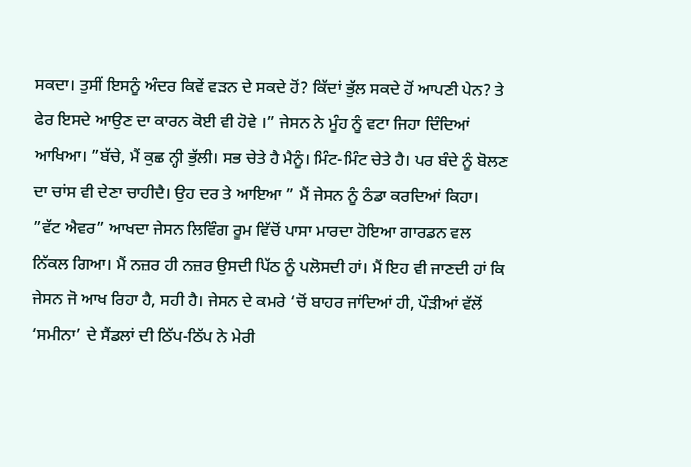ਸਕਦਾ। ਤੁਸੀਂ ਇਸਨੂੰ ਅੰਦਰ ਕਿਵੇਂ ਵੜਨ ਦੇ ਸਕਦੇ ਹੋਂ? ਕਿੱਦਾਂ ਭੁੱਲ ਸਕਦੇ ਹੋਂ ਆਪਣੀ ਪੇਨ? ਤੇ ਫੇਰ ਇਸਦੇ ਆਉਣ ਦਾ ਕਾਰਨ ਕੋਈ ਵੀ ਹੋਵੇ ।” ਜੇਸਨ ਨੇ ਮੂੰਹ ਨੂੰ ਵਟਾ ਜਿਹਾ ਦਿੰਦਿਆਂ ਆਖਿਆ। ”ਬੱਚੇ, ਮੈਂ ਕੁਛ ਨ੍ਹੀ ਭੁੱਲੀ। ਸਭ ਚੇਤੇ ਹੈ ਮੈਨੂੰ। ਮਿੰਟ-ਮਿੰਟ ਚੇਤੇ ਹੈ। ਪਰ ਬੰਦੇ ਨੂੰ ਬੋਲਣ ਦਾ ਚਾਂਸ ਵੀ ਦੇਣਾ ਚਾਹੀਦੈ। ਉਹ ਦਰ ਤੇ ਆਇਆ ” ਮੈਂ ਜੇਸਨ ਨੂੰ ਠੰਡਾ ਕਰਦਿਆਂ ਕਿਹਾ। ”ਵੱਟ ਐਵਰ” ਆਖਦਾ ਜੇਸਨ ਲਿਵਿੰਗ ਰੂਮ ਵਿੱਚੋਂ ਪਾਸਾ ਮਾਰਦਾ ਹੋਇਆ ਗਾਰਡਨ ਵਲ ਨਿੱਕਲ ਗਿਆ। ਮੈਂ ਨਜ਼ਰ ਹੀ ਨਜ਼ਰ ਉਸਦੀ ਪਿੱਠ ਨੂੰ ਪਲੋਸਦੀ ਹਾਂ। ਮੈਂ ਇਹ ਵੀ ਜਾਣਦੀ ਹਾਂ ਕਿ ਜੇਸਨ ਜੋ ਆਖ ਰਿਹਾ ਹੈ, ਸਹੀ ਹੈ। ਜੇਸਨ ਦੇ ਕਮਰੇ ‘ਚੋਂ ਬਾਹਰ ਜਾਂਦਿਆਂ ਹੀ, ਪੌੜੀਆਂ ਵੱਲੋਂ ‘ਸਮੀਨਾ’ ਦੇ ਸੈਂਡਲਾਂ ਦੀ ਠਿੱਪ-ਠਿੱਪ ਨੇ ਮੇਰੀ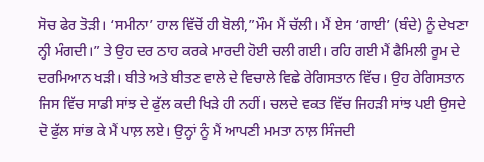ਸੋਚ ਫੇਰ ਤੋੜੀ। ‘ਸਮੀਨਾ’ ਹਾਲ ਵਿੱਚੋਂ ਹੀ ਬੋਲੀ,”ਮੌਮ ਮੈਂ ਚੱਲੀ। ਮੈਂ ਏਸ ‘ਗਾਈ’ (ਬੰਦੇ) ਨੂੰ ਦੇਖਣਾ ਨ੍ਹੀ ਮੰਗਦੀ।” ਤੇ ਉਹ ਦਰ ਠਾਹ ਕਰਕੇ ਮਾਰਦੀ ਹੋਈ ਚਲੀ ਗਈ। ਰਹਿ ਗਈ ਮੈਂ ਫੈਮਿਲੀ ਰੂਮ ਦੇ ਦਰਮਿਆਨ ਖੜੀ। ਬੀਤੇ ਅਤੇ ਬੀਤਣ ਵਾਲੇ ਦੇ ਵਿਚਾਲੇ ਵਿਛੇ ਰੇਗਿਸਤਾਨ ਵਿੱਚ। ਉਹ ਰੇਗਿਸਤਾਨ ਜਿਸ ਵਿੱਚ ਸਾਡੀ ਸਾਂਝ ਦੇ ਫੁੱਲ ਕਦੀ ਖਿੜੇ ਹੀ ਨਹੀਂ। ਚਲਦੇ ਵਕਤ ਵਿੱਚ ਜਿਹੜੀ ਸਾਂਝ ਪਈ ਉਸਦੇ ਦੋ ਫੁੱਲ ਸਾਂਭ ਕੇ ਮੈਂ ਪਾਲ਼ ਲਏ। ਉਨ੍ਹਾਂ ਨੂੰ ਮੈਂ ਆਪਣੀ ਮਮਤਾ ਨਾਲ਼ ਸਿੰਜਦੀ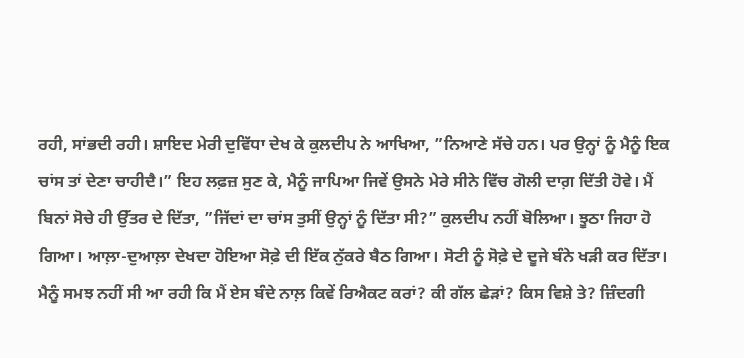ਰਹੀ, ਸਾਂਭਦੀ ਰਹੀ। ਸ਼ਾਇਦ ਮੇਰੀ ਦੁਵਿੱਧਾ ਦੇਖ ਕੇ ਕੁਲਦੀਪ ਨੇ ਆਖਿਆ, ”ਨਿਆਣੇ ਸੱਚੇ ਹਨ। ਪਰ ਉਨ੍ਹਾਂ ਨੂੰ ਮੈਨੂੰ ਇਕ ਚਾਂਸ ਤਾਂ ਦੇਣਾ ਚਾਹੀਦੈ।” ਇਹ ਲਫ਼ਜ਼ ਸੁਣ ਕੇ, ਮੈਨੂੰ ਜਾਪਿਆ ਜਿਵੇਂ ਉਸਨੇ ਮੇਰੇ ਸੀਨੇ ਵਿੱਚ ਗੋਲੀ ਦਾਗ਼ ਦਿੱਤੀ ਹੋਵੇ। ਮੈਂ ਬਿਨਾਂ ਸੋਚੇ ਹੀ ਉੱਤਰ ਦੇ ਦਿੱਤਾ, ”ਜਿੱਦਾਂ ਦਾ ਚਾਂਸ ਤੁਸੀਂ ਉਨ੍ਹਾਂ ਨੂੰ ਦਿੱਤਾ ਸੀ?” ਕੁਲਦੀਪ ਨਹੀਂ ਬੋਲਿਆ। ਝੂਠਾ ਜਿਹਾ ਹੋ ਗਿਆ। ਆਲ਼ਾ-ਦੁਆਲ਼ਾ ਦੇਖਦਾ ਹੋਇਆ ਸੋਫ਼ੇ ਦੀ ਇੱਕ ਨੁੱਕਰੇ ਬੈਠ ਗਿਆ। ਸੋਟੀ ਨੂੰ ਸੋਫ਼ੇ ਦੇ ਦੂਜੇ ਬੰਨੇ ਖੜੀ ਕਰ ਦਿੱਤਾ। ਮੈਨੂੰ ਸਮਝ ਨਹੀਂ ਸੀ ਆ ਰਹੀ ਕਿ ਮੈਂ ਏਸ ਬੰਦੇ ਨਾਲ਼ ਕਿਵੇਂ ਰਿਐਕਟ ਕਰਾਂ? ਕੀ ਗੱਲ ਛੇੜਾਂ? ਕਿਸ ਵਿਸ਼ੇ ਤੇ? ਜ਼ਿੰਦਗੀ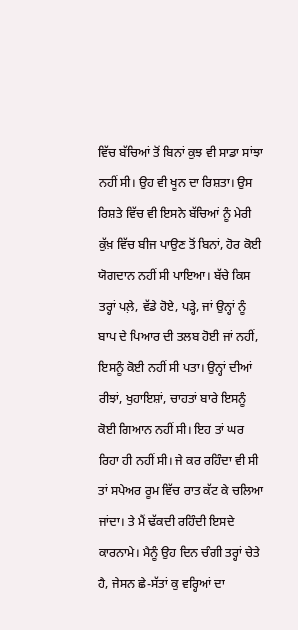ਵਿੱਚ ਬੱਚਿਆਂ ਤੋਂ ਬਿਨਾਂ ਕੁਝ ਵੀ ਸਾਡਾ ਸਾਂਝਾ ਨਹੀਂ ਸੀ। ਉਹ ਵੀ ਖੂਨ ਦਾ ਰਿਸ਼ਤਾ। ਉਸ ਰਿਸ਼ਤੇ ਵਿੱਚ ਵੀ ਇਸਨੇ ਬੱਚਿਆਂ ਨੂੰ ਮੇਰੀ ਕੁੱਖ਼ ਵਿੱਚ ਬੀਜ ਪਾਉਣ ਤੋਂ ਬਿਨਾਂ, ਹੋਰ ਕੋਈ ਯੋਗਦਾਨ ਨਹੀਂ ਸੀ ਪਾਇਆ। ਬੱਚੇ ਕਿਸ ਤਰ੍ਹਾਂ ਪਲ਼ੇ, ਵੱਡੇ ਹੋਏ, ਪੜ੍ਹੇ, ਜਾਂ ਉਨ੍ਹਾਂ ਨੂੰ ਬਾਪ ਦੇ ਪਿਆਰ ਦੀ ਤਲਬ ਹੋਈ ਜਾਂ ਨਹੀਂ, ਇਸਨੂੰ ਕੋਈ ਨਹੀਂ ਸੀ ਪਤਾ। ਉਨ੍ਹਾਂ ਦੀਆਂ ਰੀਝਾਂ, ਖੁਹਾਇਸ਼ਾਂ, ਚਾਹਤਾਂ ਬਾਰੇ ਇਸਨੂੰ ਕੋਈ ਗਿਆਨ ਨਹੀਂ ਸੀ। ਇਹ ਤਾਂ ਘਰ ਰਿਹਾ ਹੀ ਨਹੀਂ ਸੀ। ਜੇ ਕਰ ਰਹਿੰਦਾ ਵੀ ਸੀ ਤਾਂ ਸਪੇਅਰ ਰੂਮ ਵਿੱਚ ਰਾਤ ਕੱਟ ਕੇ ਚਲਿਆ ਜਾਂਦਾ। ਤੇ ਮੈਂ ਢੱਕਦੀ ਰਹਿੰਦੀ ਇਸਦੇ ਕਾਰਨਾਮੇ। ਮੈਨੂੰ ਉਹ ਦਿਨ ਚੰਗੀ ਤਰ੍ਹਾਂ ਚੇਤੇ ਹੈ, ਜੇਸਨ ਛੇ-ਸੱਤਾਂ ਕੁ ਵਰ੍ਹਿਆਂ ਦਾ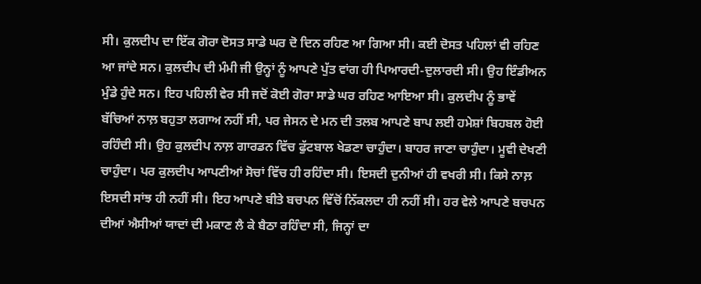ਸੀ। ਕੁਲਦੀਪ ਦਾ ਇੱਕ ਗੋਰਾ ਦੋਸਤ ਸਾਡੇ ਘਰ ਦੋ ਦਿਨ ਰਹਿਣ ਆ ਗਿਆ ਸੀ। ਕਈ ਦੋਸਤ ਪਹਿਲਾਂ ਵੀ ਰਹਿਣ ਆ ਜਾਂਦੇ ਸਨ। ਕੁਲਦੀਪ ਦੀ ਮੰਮੀ ਜੀ ਉਨ੍ਹਾਂ ਨੂੰ ਆਪਣੇ ਪੁੱਤ ਵਾਂਗ ਹੀ ਪਿਆਰਦੀ-ਦੁਲਾਰਦੀ ਸੀ। ਉਹ ਇੰਡੀਅਨ ਮੁੰਡੇ ਹੁੰਦੇ ਸਨ। ਇਹ ਪਹਿਲੀ ਵੇਰ ਸੀ ਜਦੋਂ ਕੋਈ ਗੋਰਾ ਸਾਡੇ ਘਰ ਰਹਿਣ ਆਇਆ ਸੀ। ਕੁਲਦੀਪ ਨੂੰ ਭਾਵੇਂ ਬੱਚਿਆਂ ਨਾਲ਼ ਬਹੁਤਾ ਲਗਾਅ ਨਹੀਂ ਸੀ, ਪਰ ਜੇਸਨ ਦੇ ਮਨ ਦੀ ਤਲਬ ਆਪਣੇ ਬਾਪ ਲਈ ਹਮੇਸ਼ਾਂ ਬਿਹਬਲ ਹੋਈ ਰਹਿੰਦੀ ਸੀ। ਉਹ ਕੁਲਦੀਪ ਨਾਲ਼ ਗਾਰਡਨ ਵਿੱਚ ਫੁੱਟਬਾਲ ਖੇਡਣਾ ਚਾਹੁੰਦਾ। ਬਾਹਰ ਜਾਣਾ ਚਾਹੁੰਦਾ। ਮੂਵੀ ਦੇਖਣੀ ਚਾਹੁੰਦਾ। ਪਰ ਕੁਲਦੀਪ ਆਪਣੀਆਂ ਸੋਚਾਂ ਵਿੱਚ ਹੀ ਰਹਿੰਦਾ ਸੀ। ਇਸਦੀ ਦੁਨੀਆਂ ਹੀ ਵਖਰੀ ਸੀ। ਕਿਸੇ ਨਾਲ਼ ਇਸਦੀ ਸਾਂਝ ਹੀ ਨਹੀਂ ਸੀ। ਇਹ ਆਪਣੇ ਬੀਤੇ ਬਚਪਨ ਵਿੱਚੋਂ ਨਿੱਕਲਦਾ ਹੀ ਨਹੀਂ ਸੀ। ਹਰ ਵੇਲੇ ਆਪਣੇ ਬਚਪਨ ਦੀਆਂ ਐਸੀਆਂ ਯਾਦਾਂ ਦੀ ਮਕਾਣ ਲੈ ਕੇ ਬੈਠਾ ਰਹਿੰਦਾ ਸੀ, ਜਿਨ੍ਹਾਂ ਦਾ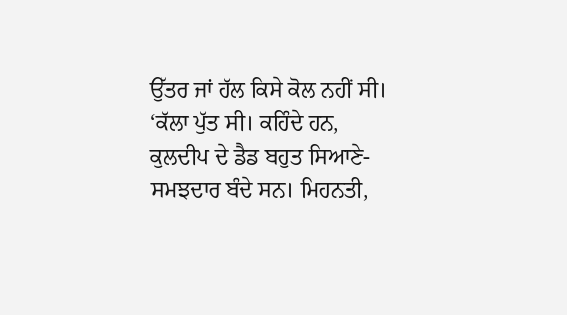ਉੱਤਰ ਜਾਂ ਹੱਲ ਕਿਸੇ ਕੋਲ ਨਹੀਂ ਸੀ। ‘ਕੱਲਾ ਪੁੱਤ ਸੀ। ਕਹਿੰਦੇ ਹਨ, ਕੁਲਦੀਪ ਦੇ ਡੈਡ ਬਹੁਤ ਸਿਆਣੇ-ਸਮਝਦਾਰ ਬੰਦੇ ਸਨ। ਮਿਹਨਤੀ,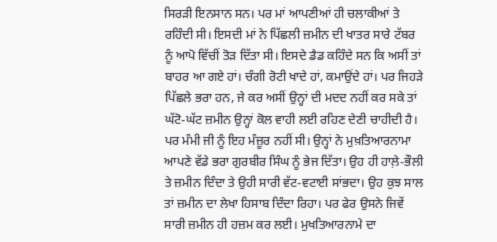ਸਿਰੜੀ ਇਨਸਾਨ ਸਨ। ਪਰ ਮਾਂ ਆਪਣੀਆਂ ਹੀ ਚਲਾਕੀਆਂ ਤੇ ਰਹਿੰਦੀ ਸੀ। ਇਸਦੀ ਮਾਂ ਨੇ ਪਿੱਛਲੀ ਜ਼ਮੀਨ ਦੀ ਖਾਤਰ ਸਾਰੇ ਟੱਬਰ ਨੂੰ ਆਪੋ ਵਿੱਚੀਂ ਤੋੜ ਦਿੱਤਾ ਸੀ। ਇਸਦੇ ਡੈਡ ਕਹਿੰਦੇ ਸਨ ਕਿ ਅਸੀਂ ਤਾਂ ਬਾਹਰ ਆ ਗਏ ਹਾਂ। ਚੰਗੀ ਰੋਟੀ ਖਾਦੇ ਹਾਂ, ਕਮਾਉਂਦੇ ਹਾਂ। ਪਰ ਜਿਹੜੇ ਪਿੱਛਲੇ ਭਰਾ ਹਨ, ਜੇ ਕਰ ਅਸੀਂ ਉਨ੍ਹਾਂ ਦੀ ਮਦਦ ਨਹੀਂ ਕਰ ਸਕੇ ਤਾਂ ਘੱਟੋ-ਘੱਟ ਜ਼ਮੀਨ ਉਨ੍ਹਾਂ ਕੋਲ ਵਾਹੀ ਲਈ ਰਹਿਣ ਦੇਣੀ ਚਾਹੀਦੀ ਹੈ। ਪਰ ਮੰਮੀ ਜੀ ਨੂੰ ਇਹ ਮੰਜ਼ੂਰ ਨਹੀਂ ਸੀ। ਉਨ੍ਹਾਂ ਨੇ ਮੁਖ਼ਤਿਆਰਨਾਮਾ ਆਪਣੇ ਵੱਡੇ ਭਰਾ ਗੁਰਬੀਰ ਸਿੰਘ ਨੂੰ ਭੇਜ ਦਿੱਤਾ। ਉਹ ਹੀ ਹਾਲ਼ੇ-ਭੌਲੀ ਤੇ ਜ਼ਮੀਨ ਦਿੰਦਾ ਤੇ ਉਹੀ ਸਾਰੀ ਵੱਟ-ਵਟਾਈ ਸਾਂਭਦਾ। ਉਹ ਕੁਝ ਸਾਲ ਤਾਂ ਜ਼ਮੀਨ ਦਾ ਲੇਖਾ ਹਿਸਾਬ ਦਿੰਦਾ ਰਿਹਾ। ਪਰ ਫੇਰ ਉਸਨੇ ਜਿਵੇਂ ਸਾਰੀ ਜ਼ਮੀਨ ਹੀ ਹਜ਼ਮ ਕਰ ਲਈ। ਮੁਖਤਿਆਰਨਾਮੇ ਦਾ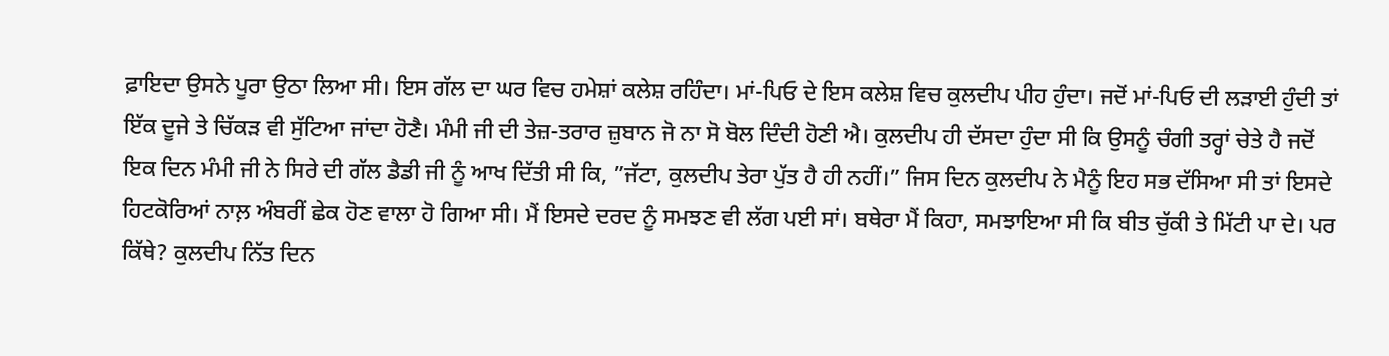ਫ਼ਾਇਦਾ ਉਸਨੇ ਪੂਰਾ ਉਠਾ ਲਿਆ ਸੀ। ਇਸ ਗੱਲ ਦਾ ਘਰ ਵਿਚ ਹਮੇਸ਼ਾਂ ਕਲੇਸ਼ ਰਹਿੰਦਾ। ਮਾਂ-ਪਿਓ ਦੇ ਇਸ ਕਲੇਸ਼ ਵਿਚ ਕੁਲਦੀਪ ਪੀਹ ਹੁੰਦਾ। ਜਦੋਂ ਮਾਂ-ਪਿਓ ਦੀ ਲੜਾਈ ਹੁੰਦੀ ਤਾਂ ਇੱਕ ਦੂਜੇ ਤੇ ਚਿੱਕੜ ਵੀ ਸੁੱਟਿਆ ਜਾਂਦਾ ਹੋਣੈ। ਮੰਮੀ ਜੀ ਦੀ ਤੇਜ਼-ਤਰਾਰ ਜ਼ੁਬਾਨ ਜੋ ਨਾ ਸੋ ਬੋਲ ਦਿੰਦੀ ਹੋਣੀ ਐ। ਕੁਲਦੀਪ ਹੀ ਦੱਸਦਾ ਹੁੰਦਾ ਸੀ ਕਿ ਉਸਨੂੰ ਚੰਗੀ ਤਰ੍ਹਾਂ ਚੇਤੇ ਹੈ ਜਦੋਂ ਇਕ ਦਿਨ ਮੰਮੀ ਜੀ ਨੇ ਸਿਰੇ ਦੀ ਗੱਲ ਡੈਡੀ ਜੀ ਨੂੰ ਆਖ ਦਿੱਤੀ ਸੀ ਕਿ, ”ਜੱਟਾ, ਕੁਲਦੀਪ ਤੇਰਾ ਪੁੱਤ ਹੈ ਹੀ ਨਹੀਂ।” ਜਿਸ ਦਿਨ ਕੁਲਦੀਪ ਨੇ ਮੈਨੂੰ ਇਹ ਸਭ ਦੱਸਿਆ ਸੀ ਤਾਂ ਇਸਦੇ ਹਿਟਕੋਰਿਆਂ ਨਾਲ਼ ਅੰਬਰੀਂ ਛੇਕ ਹੋਣ ਵਾਲਾ ਹੋ ਗਿਆ ਸੀ। ਮੈਂ ਇਸਦੇ ਦਰਦ ਨੂੰ ਸਮਝਣ ਵੀ ਲੱਗ ਪਈ ਸਾਂ। ਬਥੇਰਾ ਮੈਂ ਕਿਹਾ, ਸਮਝਾਇਆ ਸੀ ਕਿ ਬੀਤ ਚੁੱਕੀ ਤੇ ਮਿੱਟੀ ਪਾ ਦੇ। ਪਰ ਕਿੱਥੇ? ਕੁਲਦੀਪ ਨਿੱਤ ਦਿਨ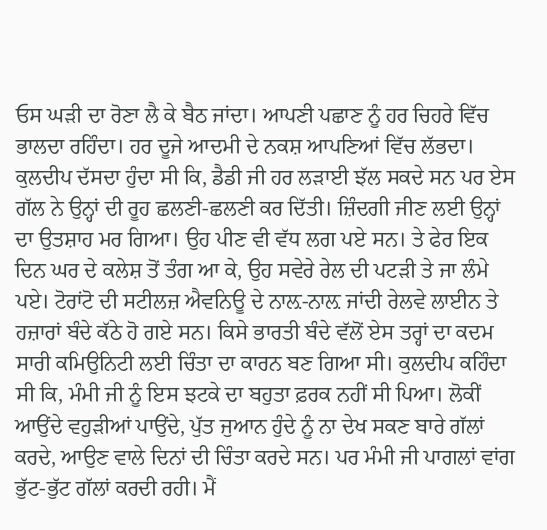ਓਸ ਘੜੀ ਦਾ ਰੋਣਾ ਲੈ ਕੇ ਬੈਠ ਜਾਂਦਾ। ਆਪਣੀ ਪਛਾਣ ਨੂੰ ਹਰ ਚਿਹਰੇ ਵਿੱਚ ਭਾਲਦਾ ਰਹਿੰਦਾ। ਹਰ ਦੂਜੇ ਆਦਮੀ ਦੇ ਨਕਸ਼ ਆਪਣਿਆਂ ਵਿੱਚ ਲੱਭਦਾ। ਕੁਲਦੀਪ ਦੱਸਦਾ ਹੁੰਦਾ ਸੀ ਕਿ, ਡੈਡੀ ਜੀ ਹਰ ਲੜਾਈ ਝੱਲ ਸਕਦੇ ਸਨ ਪਰ ਏਸ ਗੱਲ ਨੇ ਉਨ੍ਹਾਂ ਦੀ ਰੂਹ ਛਲਣੀ-ਛਲਣੀ ਕਰ ਦਿੱਤੀ। ਜ਼ਿੰਦਗੀ ਜੀਣ ਲਈ ਉਨ੍ਹਾਂ ਦਾ ਉਤਸ਼ਾਹ ਮਰ ਗਿਆ। ਉਹ ਪੀਣ ਵੀ ਵੱਧ ਲਗ ਪਏ ਸਨ। ਤੇ ਫੇਰ ਇਕ ਦਿਨ ਘਰ ਦੇ ਕਲੇਸ਼ ਤੋਂ ਤੰਗ ਆ ਕੇ, ਉਹ ਸਵੇਰੇ ਰੇਲ ਦੀ ਪਟੜੀ ਤੇ ਜਾ ਲੰਮੇ ਪਏ। ਟੋਰਾਂਟੋ ਦੀ ਸਟੀਲਜ਼ ਐਵਨਿਊ ਦੇ ਨਾਲ਼-ਨਾਲ਼ ਜਾਂਦੀ ਰੇਲਵੇ ਲਾਈਨ ਤੇ ਹਜ਼ਾਰਾਂ ਬੰਦੇ ਕੱਠੇ ਹੋ ਗਏ ਸਨ। ਕਿਸੇ ਭਾਰਤੀ ਬੰਦੇ ਵੱਲੋਂ ਏਸ ਤਰ੍ਹਾਂ ਦਾ ਕਦਮ ਸਾਰੀ ਕਮਿਉਨਿਟੀ ਲਈ ਚਿੰਤਾ ਦਾ ਕਾਰਨ ਬਣ ਗਿਆ ਸੀ। ਕੁਲਦੀਪ ਕਹਿੰਦਾ ਸੀ ਕਿ, ਮੰਮੀ ਜੀ ਨੂੰ ਇਸ ਝਟਕੇ ਦਾ ਬਹੁਤਾ ਫ਼ਰਕ ਨਹੀਂ ਸੀ ਪਿਆ। ਲੋਕੀਂ ਆਉਂਦੇ ਵਹੁੜੀਆਂ ਪਾਉਂਦੇ, ਪੁੱਤ ਜੁਆਨ ਹੁੰਦੇ ਨੂੰ ਨਾ ਦੇਖ ਸਕਣ ਬਾਰੇ ਗੱਲਾਂ ਕਰਦੇ, ਆਉਣ ਵਾਲੇ ਦਿਨਾਂ ਦੀ ਚਿੰਤਾ ਕਰਦੇ ਸਨ। ਪਰ ਮੰਮੀ ਜੀ ਪਾਗਲਾਂ ਵਾਂਗ ਭੁੱਟ-ਭੁੱਟ ਗੱਲਾਂ ਕਰਦੀ ਰਹੀ। ਮੈਂ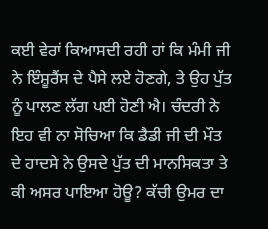ਕਈ ਵੇਰਾਂ ਕਿਆਸਦੀ ਰਹੀ ਹਾਂ ਕਿ ਮੰਮੀ ਜੀ ਨੇ ਇੰਸ਼ੂਰੈਂਸ ਦੇ ਪੈਸੇ ਲਏ ਹੋਣਗੇ, ਤੇ ਉਹ ਪੁੱਤ ਨੂੰ ਪਾਲਣ ਲੱਗ ਪਈ ਹੋਣੀ ਐ। ਚੰਦਰੀ ਨੇ ਇਹ ਵੀ ਨਾ ਸੋਚਿਆ ਕਿ ਡੈਡੀ ਜੀ ਦੀ ਮੌਤ ਦੇ ਹਾਦਸੇ ਨੇ ਉਸਦੇ ਪੁੱਤ ਦੀ ਮਾਨਸਿਕਤਾ ਤੇ ਕੀ ਅਸਰ ਪਾਇਆ ਹੋਊ? ਕੱਚੀ ਉਮਰ ਦਾ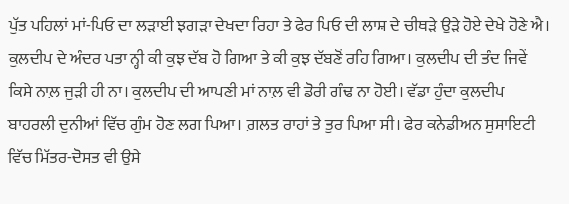ਪੁੱਤ ਪਹਿਲਾਂ ਮਾਂ-ਪਿਓ ਦਾ ਲੜਾਈ ਝਗੜਾ ਦੇਖਦਾ ਰਿਹਾ ਤੇ ਫੇਰ ਪਿਓ ਦੀ ਲਾਸ਼ ਦੇ ਚੀਥੜੇ ਉੜੇ ਹੋਏ ਦੇਖੇ ਹੋਣੇ ਐ। ਕੁਲਦੀਪ ਦੇ ਅੰਦਰ ਪਤਾ ਨ੍ਹੀ ਕੀ ਕੁਝ ਦੱਬ ਹੋ ਗਿਆ ਤੇ ਕੀ ਕੁਝ ਦੱਬਣੋਂ ਰਹਿ ਗਿਆ। ਕੁਲਦੀਪ ਦੀ ਤੰਦ ਜਿਵੇਂ ਕਿਸੇ ਨਾਲ਼ ਜੁੜੀ ਹੀ ਨਾ। ਕੁਲਦੀਪ ਦੀ ਆਪਣੀ ਮਾਂ ਨਾਲ਼ ਵੀ ਡੋਰੀ ਗੰਢ ਨਾ ਹੋਈ। ਵੱਡਾ ਹੁੰਦਾ ਕੁਲਦੀਪ ਬਾਹਰਲੀ ਦੁਨੀਆਂ ਵਿੱਚ ਗੁੰਮ ਹੋਣ ਲਗ ਪਿਆ। ਗ਼ਲਤ ਰਾਹਾਂ ਤੇ ਤੁਰ ਪਿਆ ਸੀ। ਫੇਰ ਕਨੇਡੀਅਨ ਸੁਸਾਇਟੀ ਵਿੱਚ ਮਿੱਤਰ-ਦੋਸਤ ਵੀ ਉਸੇ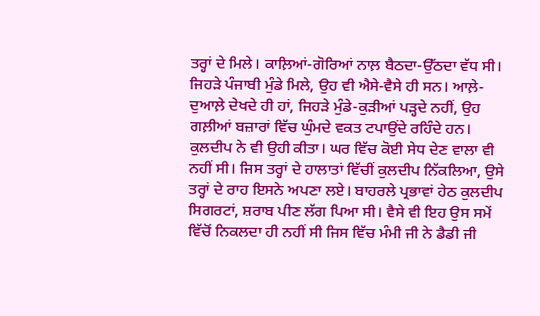ਤਰ੍ਹਾਂ ਦੇ ਮਿਲੇ। ਕਾਲ਼ਿਆਂ-ਗੋਰਿਆਂ ਨਾਲ਼ ਬੈਠਦਾ-ਉੱਠਦਾ ਵੱਧ ਸੀ। ਜਿਹੜੇ ਪੰਜਾਬੀ ਮੁੰਡੇ ਮਿਲੇ, ਉਹ ਵੀ ਐਸੇ-ਵੈਸੇ ਹੀ ਸਨ। ਆਲ਼ੇ-ਦੁਆਲ਼ੇ ਦੇਖਦੇ ਹੀ ਹਾਂ, ਜਿਹੜੇ ਮੁੰਡੇ-ਕੁੜੀਆਂ ਪੜ੍ਹਦੇ ਨਹੀਂ, ਉਹ ਗਲ਼ੀਆਂ ਬਜ਼ਾਰਾਂ ਵਿੱਚ ਘੁੰਮਦੇ ਵਕਤ ਟਪਾਉਂਦੇ ਰਹਿੰਦੇ ਹਨ। ਕੁਲਦੀਪ ਨੇ ਵੀ ਉਹੀ ਕੀਤਾ। ਘਰ ਵਿੱਚ ਕੋਈ ਸੇਧ ਦੇਣ ਵਾਲਾ ਵੀ ਨਹੀਂ ਸੀ। ਜਿਸ ਤਰ੍ਹਾਂ ਦੇ ਹਾਲਾਤਾਂ ਵਿੱਚੀਂ ਕੁਲਦੀਪ ਨਿੱਕਲਿਆ, ਉਸੇ ਤਰ੍ਹਾਂ ਦੇ ਰਾਹ ਇਸਨੇ ਅਪਣਾ ਲਏ। ਬਾਹਰਲੇ ਪ੍ਰਭਾਵਾਂ ਹੇਠ ਕੁਲਦੀਪ ਸਿਗਰਟਾਂ, ਸ਼ਰਾਬ ਪੀਣ ਲੱਗ ਪਿਆ ਸੀ। ਵੈਸੇ ਵੀ ਇਹ ਉਸ ਸਮੇਂ ਵਿੱਚੋਂ ਨਿਕਲਦਾ ਹੀ ਨਹੀਂ ਸੀ ਜਿਸ ਵਿੱਚ ਮੰਮੀ ਜੀ ਨੇ ਡੈਡੀ ਜੀ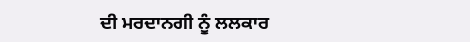ਦੀ ਮਰਦਾਨਗੀ ਨੂੰ ਲਲਕਾਰ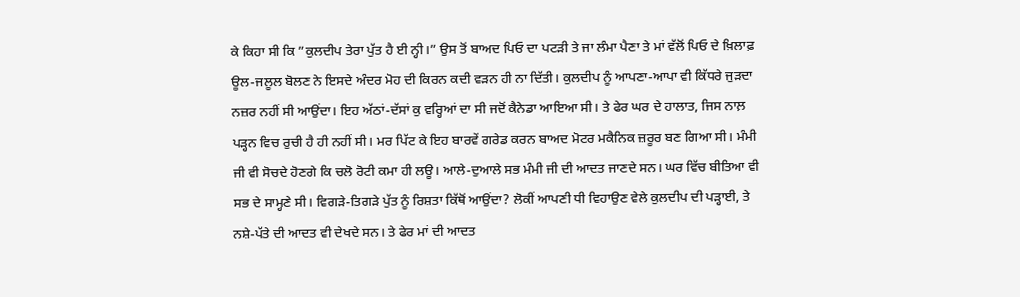ਕੇ ਕਿਹਾ ਸੀ ਕਿ ”ਕੁਲਦੀਪ ਤੇਰਾ ਪੁੱਤ ਹੈ ਈ ਨ੍ਹੀ।” ਉਸ ਤੋਂ ਬਾਅਦ ਪਿਓ ਦਾ ਪਟੜੀ ਤੇ ਜਾ ਲੰਮਾ ਪੈਣਾ ਤੇ ਮਾਂ ਵੱਲੋਂ ਪਿਓ ਦੇ ਖ਼ਿਲਾਫ਼ ਊਲ-ਜਲੂਲ ਬੋਲਣ ਨੇ ਇਸਦੇ ਅੰਦਰ ਮੋਹ ਦੀ ਕਿਰਨ ਕਦੀ ਵੜਨ ਹੀ ਨਾ ਦਿੱਤੀ। ਕੁਲਦੀਪ ਨੂੰ ਆਪਣਾ-ਆਪਾ ਵੀ ਕਿੱਧਰੇ ਜੁੜਦਾ ਨਜ਼ਰ ਨਹੀਂ ਸੀ ਆਉਂਦਾ। ਇਹ ਅੱਠਾਂ-ਦੱਸਾਂ ਕੁ ਵਰ੍ਹਿਆਂ ਦਾ ਸੀ ਜਦੋਂ ਕੈਨੇਡਾ ਆਇਆ ਸੀ। ਤੇ ਫੇਰ ਘਰ ਦੇ ਹਾਲਾਤ, ਜਿਸ ਨਾਲ਼ ਪੜ੍ਹਨ ਵਿਚ ਰੁਚੀ ਹੈ ਹੀ ਨਹੀਂ ਸੀ। ਮਰ ਪਿੱਟ ਕੇ ਇਹ ਬਾਰਵੇਂ ਗਰੇਡ ਕਰਨ ਬਾਅਦ ਮੋਟਰ ਮਕੈਨਿਕ ਜ਼ਰੂਰ ਬਣ ਗਿਆ ਸੀ। ਮੰਮੀ ਜੀ ਵੀ ਸੋਚਦੇ ਹੋਣਗੇ ਕਿ ਚਲੋ ਰੋਟੀ ਕਮਾ ਹੀ ਲਊ। ਆਲੇ-ਦੁਆਲੇ ਸਭ ਮੰਮੀ ਜੀ ਦੀ ਆਦਤ ਜਾਣਦੇ ਸਨ। ਘਰ ਵਿੱਚ ਬੀਤਿਆ ਵੀ ਸਭ ਦੇ ਸਾਮ੍ਹਣੇ ਸੀ। ਵਿਗੜੇ-ਤਿਗੜੇ ਪੁੱਤ ਨੂੰ ਰਿਸ਼ਤਾ ਕਿੱਥੋਂ ਆਉਂਦਾ? ਲੋਕੀਂ ਆਪਣੀ ਧੀ ਵਿਹਾਉਣ ਵੇਲੇ ਕੁਲਦੀਪ ਦੀ ਪੜ੍ਹਾਈ, ਤੇ ਨਸ਼ੇ-ਪੱਤੇ ਦੀ ਆਦਤ ਵੀ ਦੇਖਦੇ ਸਨ। ਤੇ ਫੇਰ ਮਾਂ ਦੀ ਆਦਤ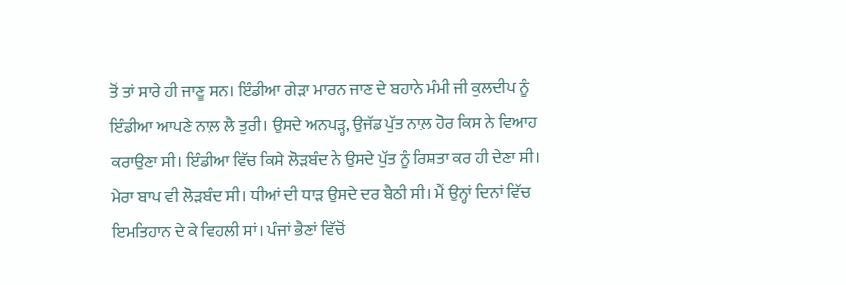ਤੋਂ ਤਾਂ ਸਾਰੇ ਹੀ ਜਾਣੂ ਸਨ। ਇੰਡੀਆ ਗੇੜਾ ਮਾਰਨ ਜਾਣ ਦੇ ਬਹਾਨੇ ਮੰਮੀ ਜੀ ਕੁਲਦੀਪ ਨੂੰ ਇੰਡੀਆ ਆਪਣੇ ਨਾਲ਼ ਲੈ ਤੁਰੀ। ਉਸਦੇ ਅਨਪੜ੍ਹ, ਉਜੱਡ ਪੁੱਤ ਨਾਲ਼ ਹੋਰ ਕਿਸ ਨੇ ਵਿਆਹ ਕਰਾਉਣਾ ਸੀ। ਇੰਡੀਆ ਵਿੱਚ ਕਿਸੇ ਲੋੜਬੰਦ ਨੇ ਉਸਦੇ ਪੁੱਤ ਨੂੰ ਰਿਸ਼ਤਾ ਕਰ ਹੀ ਦੇਣਾ ਸੀ। ਮੇਰਾ ਬਾਪ ਵੀ ਲੋੜਬੰਦ ਸੀ। ਧੀਆਂ ਦੀ ਧਾੜ ਉਸਦੇ ਦਰ ਬੈਠੀ ਸੀ। ਮੈਂ ਉਨ੍ਹਾਂ ਦਿਨਾਂ ਵਿੱਚ ਇਮਤਿਹਾਨ ਦੇ ਕੇ ਵਿਹਲੀ ਸਾਂ। ਪੰਜਾਂ ਭੈਣਾਂ ਵਿੱਚੋਂ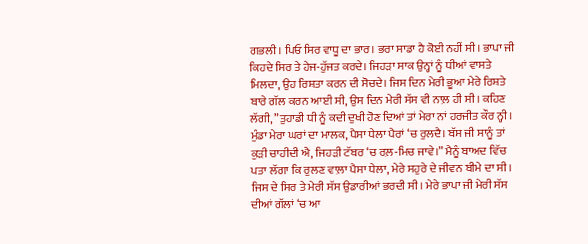ਗਭਲੀ। ਪਿਓ ਸਿਰ ਵਾਧੂ ਦਾ ਭਾਰ। ਭਰਾ ਸਾਡਾ ਹੈ ਕੋਈ ਨਹੀਂ ਸੀ। ਭਾਪਾ ਜੀ ਕਿਹਦੇ ਸਿਰ ਤੇ ਹੇਜ-ਹੁੱਜਤ ਕਰਦੇ। ਜਿਹੜਾ ਸਾਕ ਉਨ੍ਹਾਂ ਨੂੰ ਧੀਆਂ ਵਾਸਤੇ ਮਿਲਦਾ, ਉਹ ਰਿਸ਼ਤਾ ਕਰਨ ਦੀ ਸੋਚਦੇ। ਜਿਸ ਦਿਨ ਮੇਰੀ ਭੂਆ ਮੇਰੇ ਰਿਸ਼ਤੇ ਬਾਰੇ ਗੱਲ ਕਰਨ ਆਈ ਸੀ, ਉਸ ਦਿਨ ਮੇਰੀ ਸੱਸ ਵੀ ਨਾਲ਼ ਹੀ ਸੀ। ਕਹਿਣ ਲੱਗੀ, ”ਤੁਹਾਡੀ ਧੀ ਨੂੰ ਕਦੀ ਦੁਖੀ ਹੋਣ ਦਿਆਂ ਤਾਂ ਮੇਰਾ ਨਾਂ ਹਰਜੀਤ ਕੌਰ ਨ੍ਹੀ। ਮੁੰਡਾ ਮੇਰਾ ਘਰਾਂ ਦਾ ਮਾਲਕ, ਪੈਸਾ ਧੇਲਾ ਪੈਰਾਂ ‘ਚ ਰੁਲਦੈ। ਬੱਸ ਜੀ ਸਾਨੂੰ ਤਾਂ ਕੁੜੀ ਚਾਹੀਦੀ ਐ, ਜਿਹੜੀ ਟੱਬਰ ‘ਚ ਰਲ਼-ਮਿਚ ਜਾਵੇ।” ਮੈਨੂੰ ਬਾਅਦ ਵਿੱਚ ਪਤਾ ਲੱਗਾ ਕਿ ਰੁਲਣ ਵਾਲ਼ਾ ਪੈਸਾ ਧੇਲਾ, ਮੇਰੇ ਸਹੁਰੇ ਦੇ ਜੀਵਨ ਬੀਮੇ ਦਾ ਸੀ। ਜਿਸ ਦੇ ਸਿਰ ਤੇ ਮੇਰੀ ਸੱਸ ਉਡਾਰੀਆਂ ਭਰਦੀ ਸੀ। ਮੇਰੇ ਭਾਪਾ ਜੀ ਮੇਰੀ ਸੱਸ ਦੀਆਂ ਗੱਲਾਂ ‘ਚ ਆ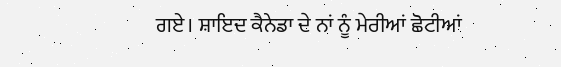ਗਏ। ਸ਼ਾਇਦ ਕੈਨੇਡਾ ਦੇ ਨਾਂ ਨੂੰ ਮੇਰੀਆਂ ਛੋਟੀਆਂ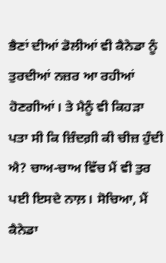ਭੈਣਾਂ ਦੀਆਂ ਡੋਲੀਆਂ ਵੀ ਕੈਨੇਡਾ ਨੂੰ ਤੁਰਦੀਆਂ ਨਜ਼ਰ ਆ ਰਹੀਆਂ ਹੋਣਗੀਆਂ। ਤੇ ਮੈਨੂੰ ਵੀ ਕਿਹੜਾ ਪਤਾ ਸੀ ਕਿ ਜ਼ਿੰਦਗ਼ੀ ਕੀ ਚੀਜ਼ ਹੁੰਦੀ ਐ? ਚਾਅ-ਚਾਅ ਵਿੱਚ ਮੈਂ ਵੀ ਤੁਰ ਪਈ ਇਸਦੇ ਨਾਲ਼। ਸੋਚਿਆ, ਮੈਂ ਕੈਨੇਡਾ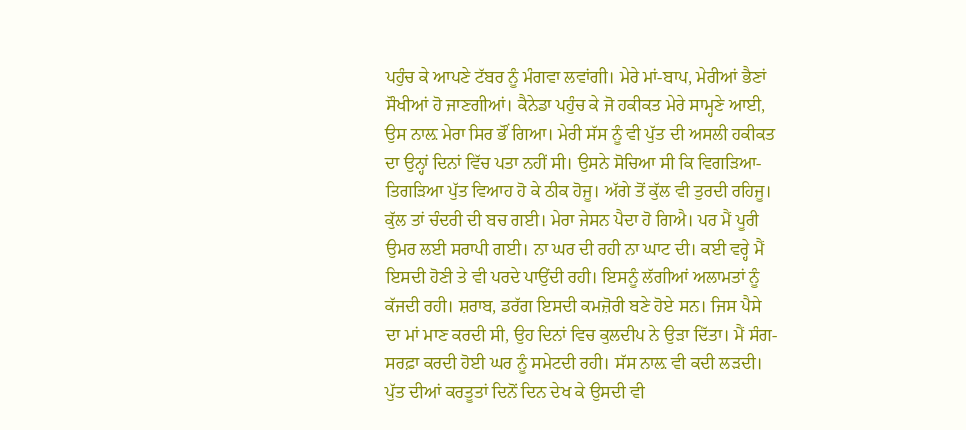ਪਹੁੰਚ ਕੇ ਆਪਣੇ ਟੱਬਰ ਨੂੰ ਮੰਗਵਾ ਲਵਾਂਗੀ। ਮੇਰੇ ਮਾਂ-ਬਾਪ, ਮੇਰੀਆਂ ਭੈਣਾਂ ਸੌਖੀਆਂ ਹੋ ਜਾਣਗੀਆਂ। ਕੈਨੇਡਾ ਪਹੁੰਚ ਕੇ ਜੋ ਹਕੀਕਤ ਮੇਰੇ ਸਾਮ੍ਹਣੇ ਆਈ, ਉਸ ਨਾਲ਼ ਮੇਰਾ ਸਿਰ ਭੌਂ ਗਿਆ। ਮੇਰੀ ਸੱਸ ਨੂੰ ਵੀ ਪੁੱਤ ਦੀ ਅਸਲੀ ਹਕੀਕਤ ਦਾ ਉਨ੍ਹਾਂ ਦਿਨਾਂ ਵਿੱਚ ਪਤਾ ਨਹੀਂ ਸੀ। ਉਸਨੇ ਸੋਚਿਆ ਸੀ ਕਿ ਵਿਗੜਿਆ-ਤਿਗੜਿਆ ਪੁੱਤ ਵਿਆਹ ਹੋ ਕੇ ਠੀਕ ਹੋਜੂ। ਅੱਗੇ ਤੋਂ ਕੁੱਲ ਵੀ ਤੁਰਦੀ ਰਹਿਜੂ। ਕੁੱਲ ਤਾਂ ਚੰਦਰੀ ਦੀ ਬਚ ਗਈ। ਮੇਰਾ ਜੇਸਨ ਪੈਦਾ ਹੋ ਗਿਐ। ਪਰ ਮੈਂ ਪੂਰੀ ਉਮਰ ਲਈ ਸਰਾਪੀ ਗਈ। ਨਾ ਘਰ ਦੀ ਰਹੀ ਨਾ ਘਾਟ ਦੀ। ਕਈ ਵਰ੍ਹੇ ਮੈਂ ਇਸਦੀ ਹੋਣੀ ਤੇ ਵੀ ਪਰਦੇ ਪਾਉਂਦੀ ਰਹੀ। ਇਸਨੂੰ ਲੱਗੀਆਂ ਅਲਾਮਤਾਂ ਨੂੰ ਕੱਜਦੀ ਰਹੀ। ਸ਼ਰਾਬ, ਡਰੱਗ ਇਸਦੀ ਕਮਜ਼ੋਰੀ ਬਣੇ ਹੋਏ ਸਨ। ਜਿਸ ਪੈਸੇ ਦਾ ਮਾਂ ਮਾਣ ਕਰਦੀ ਸੀ, ਉਹ ਦਿਨਾਂ ਵਿਚ ਕੁਲਦੀਪ ਨੇ ਉੜਾ ਦਿੱਤਾ। ਮੈਂ ਸੰਗ-ਸਰਫ਼ਾ ਕਰਦੀ ਹੋਈ ਘਰ ਨੂੰ ਸਮੇਟਦੀ ਰਹੀ। ਸੱਸ ਨਾਲ਼ ਵੀ ਕਦੀ ਲੜਦੀ। ਪੁੱਤ ਦੀਆਂ ਕਰਤੂਤਾਂ ਦਿਨੋਂ ਦਿਨ ਦੇਖ ਕੇ ਉਸਦੀ ਵੀ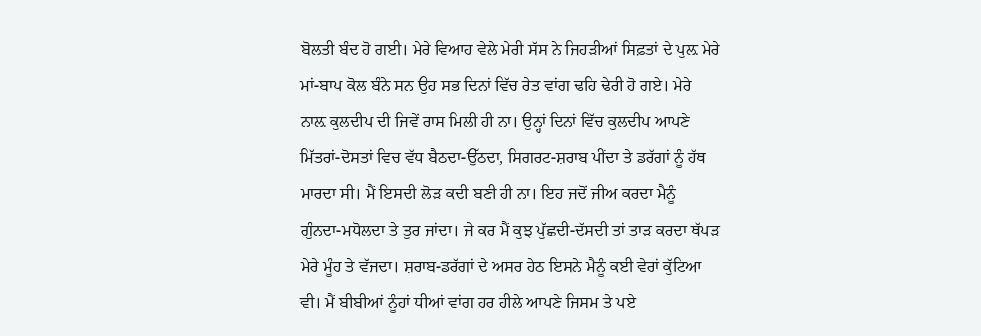ਬੋਲਤੀ ਬੰਦ ਹੋ ਗਈ। ਮੇਰੇ ਵਿਆਹ ਵੇਲੇ ਮੇਰੀ ਸੱਸ ਨੇ ਜਿਹੜੀਆਂ ਸਿਫ਼ਤਾਂ ਦੇ ਪੁਲ਼ ਮੇਰੇ ਮਾਂ-ਬਾਪ ਕੋਲ ਬੰਨੇ ਸਨ ਉਹ ਸਭ ਦਿਨਾਂ ਵਿੱਚ ਰੇਤ ਵਾਂਗ ਢਹਿ ਢੇਰੀ ਹੋ ਗਏ। ਮੇਰੇ ਨਾਲ਼ ਕੁਲਦੀਪ ਦੀ ਜਿਵੇਂ ਰਾਸ ਮਿਲੀ ਹੀ ਨਾ। ਉਨ੍ਹਾਂ ਦਿਨਾਂ ਵਿੱਚ ਕੁਲਦੀਪ ਆਪਣੇ ਮਿੱਤਰਾਂ-ਦੋਸਤਾਂ ਵਿਚ ਵੱਧ ਬੈਠਦਾ-ਉੱਠਦਾ, ਸਿਗਰਟ-ਸ਼ਰਾਬ ਪੀਂਦਾ ਤੇ ਡਰੱਗਾਂ ਨੂੰ ਹੱਥ ਮਾਰਦਾ ਸੀ। ਮੈਂ ਇਸਦੀ ਲੋੜ ਕਦੀ ਬਣੀ ਹੀ ਨਾ। ਇਹ ਜਦੋਂ ਜੀਅ ਕਰਦਾ ਮੈਨੂੰ ਗੁੰਨਦਾ-ਮਧੋਲਦਾ ਤੇ ਤੁਰ ਜਾਂਦਾ। ਜੇ ਕਰ ਮੈਂ ਕੁਝ ਪੁੱਛਦੀ-ਦੱਸਦੀ ਤਾਂ ਤਾੜ ਕਰਦਾ ਥੱਪੜ ਮੇਰੇ ਮੂੰਹ ਤੇ ਵੱਜਦਾ। ਸ਼ਰਾਬ-ਡਰੱਗਾਂ ਦੇ ਅਸਰ ਹੇਠ ਇਸਨੇ ਮੈਨੂੰ ਕਈ ਵੇਰਾਂ ਕੁੱਟਿਆ ਵੀ। ਮੈਂ ਬੀਬੀਆਂ ਨੂੰਹਾਂ ਧੀਆਂ ਵਾਂਗ ਹਰ ਹੀਲੇ ਆਪਣੇ ਜਿਸਮ ਤੇ ਪਏ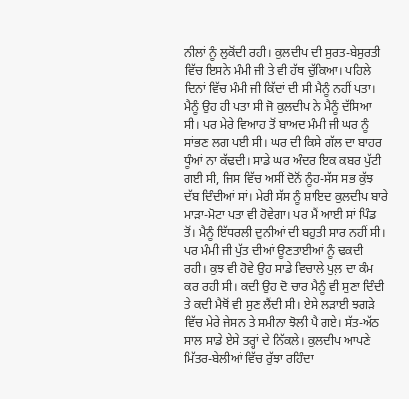ਨੀਲਾਂ ਨੂੰ ਲੁਕੋਂਦੀ ਰਹੀ। ਕੁਲਦੀਪ ਦੀ ਸੁਰਤ-ਬੇਸੁਰਤੀ ਵਿੱਚ ਇਸਨੇ ਮੰਮੀ ਜੀ ਤੇ ਵੀ ਹੱਥ ਚੁੱਕਿਆ। ਪਹਿਲੇ ਦਿਨਾਂ ਵਿੱਚ ਮੰਮੀ ਜੀ ਕਿੱਦਾਂ ਦੀ ਸੀ ਮੈਨੂੰ ਨਹੀਂ ਪਤਾ। ਮੈਨੂੰ ਉਹ ਹੀ ਪਤਾ ਸੀ ਜੋ ਕੁਲਦੀਪ ਨੇ ਮੈਨੂੰ ਦੱਸਿਆ ਸੀ। ਪਰ ਮੇਰੇ ਵਿਆਹ ਤੋਂ ਬਾਅਦ ਮੰਮੀ ਜੀ ਘਰ ਨੂੰ ਸਾਂਭਣ ਲਗ ਪਈ ਸੀ। ਘਰ ਦੀ ਕਿਸੇ ਗੱਲ ਦਾ ਬਾਹਰ ਧੂੰਆਂ ਨਾ ਕੱਢਦੀ। ਸਾਡੇ ਘਰ ਅੰਦਰ ਇਕ ਕਬਰ ਪੁੱਟੀ ਗਈ ਸੀ, ਜਿਸ ਵਿੱਚ ਅਸੀਂ ਦੋਨੋਂ ਨੂੰਹ-ਸੱਸ ਸਭ ਕੁੱਝ ਦੱਬ ਦਿੰਦੀਆਂ ਸਾਂ। ਮੇਰੀ ਸੱਸ ਨੂੰ ਸ਼ਾਇਦ ਕੁਲਦੀਪ ਬਾਰੇ ਮਾੜਾ-ਮੋਟਾ ਪਤਾ ਵੀ ਹੋਵੇਗਾ। ਪਰ ਮੈਂ ਆਈ ਸਾਂ ਪਿੰਡ ਤੋਂ। ਮੈਨੂੰ ਇੱਧਰਲੀ ਦੁਨੀਆਂ ਦੀ ਬਹੁਤੀ ਸਾਰ ਨਹੀਂ ਸੀ। ਪਰ ਮੰਮੀ ਜੀ ਪੁੱਤ ਦੀਆਂ ਊਣਤਾਈਆਂ ਨੂੰ ਢਕਦੀ ਰਹੀ। ਕੁਝ ਵੀ ਹੋਵੇ ਉਹ ਸਾਡੇ ਵਿਚਾਲੇ ਪੁਲ਼ ਦਾ ਕੰਮ ਕਰ ਰਹੀ ਸੀ। ਕਦੀ ਉਹ ਦੋ ਚਾਰ ਮੈਨੂੰ ਵੀ ਸੁਣਾ ਦਿੰਦੀ ਤੇ ਕਦੀ ਮੈਥੋਂ ਵੀ ਸੁਣ ਲੈਂਦੀ ਸੀ। ਏਸੇ ਲੜਾਈ ਝਗੜੇ ਵਿੱਚ ਮੇਰੇ ਜੇਸਨ ਤੇ ਸਮੀਨਾ ਝੋਲੀ ਪੈ ਗਏ। ਸੱਤ-ਅੱਠ ਸਾਲ ਸਾਡੇ ਏਸੇ ਤਰ੍ਹਾਂ ਦੇ ਨਿੱਕਲੇ। ਕੁਲਦੀਪ ਆਪਣੇ ਮਿੱਤਰ-ਬੇਲੀਆਂ ਵਿੱਚ ਰੁੱਝਾ ਰਹਿੰਦਾ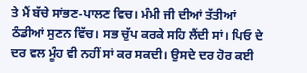ਤੇ ਮੈਂ ਬੱਚੇ ਸਾਂਭਣ-ਪਾਲਣ ਵਿਚ। ਮੰਮੀ ਜੀ ਦੀਆਂ ਤੱਤੀਆਂ ਠੰਡੀਆਂ ਸੁਣਨ ਵਿੱਚ। ਸਭ ਚੁੱਪ ਕਰਕੇ ਸਹਿ ਲੈਂਦੀ ਸਾਂ। ਪਿਓ ਦੇ ਦਰ ਵਲ ਮੂੰਹ ਵੀ ਨਹੀਂ ਸਾਂ ਕਰ ਸਕਦੀ। ਉਸਦੇ ਦਰ ਹੋਰ ਕਈ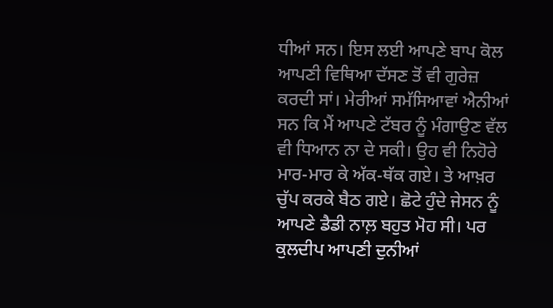ਧੀਆਂ ਸਨ। ਇਸ ਲਈ ਆਪਣੇ ਬਾਪ ਕੋਲ ਆਪਣੀ ਵਿਥਿਆ ਦੱਸਣ ਤੋਂ ਵੀ ਗੁਰੇਜ਼ ਕਰਦੀ ਸਾਂ। ਮੇਰੀਆਂ ਸਮੱਸਿਆਵਾਂ ਐਨੀਆਂ ਸਨ ਕਿ ਮੈਂ ਆਪਣੇ ਟੱਬਰ ਨੂੰ ਮੰਗਾਉਣ ਵੱਲ ਵੀ ਧਿਆਨ ਨਾ ਦੇ ਸਕੀ। ਉਹ ਵੀ ਨਿਹੋਰੇ ਮਾਰ-ਮਾਰ ਕੇ ਅੱਕ-ਥੱਕ ਗਏ। ਤੇ ਆਖ਼ਰ ਚੁੱਪ ਕਰਕੇ ਬੈਠ ਗਏ। ਛੋਟੇ ਹੁੰਦੇ ਜੇਸਨ ਨੂੰ ਆਪਣੇ ਡੈਡੀ ਨਾਲ਼ ਬਹੁਤ ਮੋਹ ਸੀ। ਪਰ ਕੁਲਦੀਪ ਆਪਣੀ ਦੁਨੀਆਂ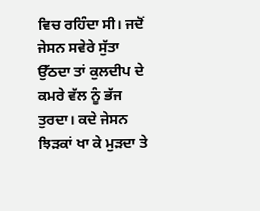ਵਿਚ ਰਹਿੰਦਾ ਸੀ। ਜਦੋਂ ਜੇਸਨ ਸਵੇਰੇ ਸੁੱਤਾ ਉੱਠਦਾ ਤਾਂ ਕੁਲਦੀਪ ਦੇ ਕਮਰੇ ਵੱਲ ਨੂੰ ਭੱਜ ਤੁਰਦਾ। ਕਦੇ ਜੇਸਨ ਝਿੜਕਾਂ ਖਾ ਕੇ ਮੁੜਦਾ ਤੇ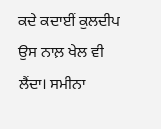ਕਦੇ ਕਦਾਈਂ ਕੁਲਦੀਪ ਉਸ ਨਾਲ਼ ਖੇਲ ਵੀ ਲੈਂਦਾ। ਸਮੀਨਾ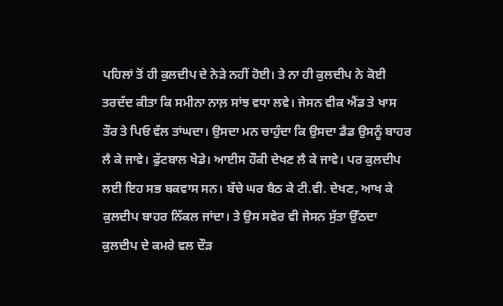ਪਹਿਲਾਂ ਤੋਂ ਹੀ ਕੁਲਦੀਪ ਦੇ ਨੇੜੇ ਨਹੀਂ ਹੋਈ। ਤੇ ਨਾ ਹੀ ਕੁਲਦੀਪ ਨੇ ਕੋਈ ਤਰਦੱਦ ਕੀਤਾ ਕਿ ਸਮੀਨਾ ਨਾਲ਼ ਸਾਂਝ ਵਧਾ ਲਵੇ। ਜੇਸਨ ਵੀਕ ਐਂਡ ਤੇ ਖਾਸ ਤੌਰ ਤੇ ਪਿਓ ਵੱਲ ਤਾਂਘਦਾ। ਉਸਦਾ ਮਨ ਚਾਹੁੰਦਾ ਕਿ ਉਸਦਾ ਡੈਡ ਉਸਨੂੰ ਬਾਹਰ ਲੈ ਕੇ ਜਾਵੇ। ਫੁੱਟਬਾਲ ਖੇਡੇ। ਆਈਸ ਹੌਕੀ ਦੇਖਣ ਲੈ ਕੇ ਜਾਵੇ। ਪਰ ਕੁਲਦੀਪ ਲਈ ਇਹ ਸਭ ਬਕਵਾਸ ਸਨ। ਬੱਚੇ ਘਰ ਬੈਠ ਕੇ ਟੀ.ਵੀ. ਦੇਖਣ, ਆਖ ਕੇ ਕੁਲਦੀਪ ਬਾਹਰ ਨਿੱਕਲ ਜਾਂਦਾ। ਤੇ ਉਸ ਸਵੇਰ ਵੀ ਜੇਸਨ ਸੁੱਤਾ ਉੱਠਦਾ ਕੁਲਦੀਪ ਦੇ ਕਮਰੇ ਵਲ ਦੌੜ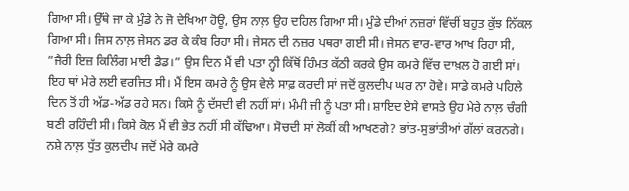ਗਿਆ ਸੀ। ਉੱਥੇ ਜਾ ਕੇ ਮੁੰਡੇ ਨੇ ਜੋ ਦੇਖਿਆ ਹੋਊ, ਉਸ ਨਾਲ਼ ਉਹ ਦਹਿਲ ਗਿਆ ਸੀ। ਮੁੰਡੇ ਦੀਆਂ ਨਜ਼ਰਾਂ ਵਿੱਚੀਂ ਬਹੁਤ ਕੁੱਝ ਨਿੱਕਲ ਗਿਆ ਸੀ। ਜਿਸ ਨਾਲ਼ ਜੇਸਨ ਡਰ ਕੇ ਕੰਬ ਰਿਹਾ ਸੀ। ਜੇਸਨ ਦੀ ਨਜ਼ਰ ਪਥਰਾ ਗਈ ਸੀ। ਜੇਸਨ ਵਾਰ-ਵਾਰ ਆਖ ਰਿਹਾ ਸੀ, ”ਜੈਰੀ ਇਜ਼ ਕਿਲਿੰਗ ਮਾਈ ਡੈਡ।” ਉਸ ਦਿਨ ਮੈਂ ਵੀ ਪਤਾ ਨ੍ਹੀ ਕਿੱਥੋਂ ਹਿੰਮਤ ਕੱਠੀ ਕਰਕੇ ਉਸ ਕਮਰੇ ਵਿੱਚ ਦਾਖ਼ਲ ਹੋ ਗਈ ਸਾਂ। ਇਹ ਥਾਂ ਮੇਰੇ ਲਈ ਵਰਜਿਤ ਸੀ। ਮੈਂ ਇਸ ਕਮਰੇ ਨੂੰ ਉਸ ਵੇਲੇ ਸਾਫ਼ ਕਰਦੀ ਸਾਂ ਜਦੋਂ ਕੁਲਦੀਪ ਘਰ ਨਾ ਹੋਵੇ। ਸਾਡੇ ਕਮਰੇ ਪਹਿਲੇ ਦਿਨ ਤੋਂ ਹੀ ਅੱਡ-ਅੱਡ ਰਹੇ ਸਨ। ਕਿਸੇ ਨੂੰ ਦੱਸਦੀ ਵੀ ਨਹੀਂ ਸਾਂ। ਮੰਮੀ ਜੀ ਨੂੰ ਪਤਾ ਸੀ। ਸ਼ਾਇਦ ਏਸੇ ਵਾਸਤੇ ਉਹ ਮੇਰੇ ਨਾਲ਼ ਚੰਗੀ ਬਣੀ ਰਹਿੰਦੀ ਸੀ। ਕਿਸੇ ਕੋਲ ਮੈਂ ਵੀ ਭੇਤ ਨਹੀਂ ਸੀ ਕੱਢਿਆ। ਸੋਚਦੀ ਸਾਂ ਲੋਕੀਂ ਕੀ ਆਖਣਗੇ? ਭਾਂਤ-ਸੁਭਾਂਤੀਆਂ ਗੱਲਾਂ ਕਰਨਗੇ। ਨਸ਼ੇ ਨਾਲ਼ ਧੁੱਤ ਕੁਲਦੀਪ ਜਦੋਂ ਮੇਰੇ ਕਮਰੇ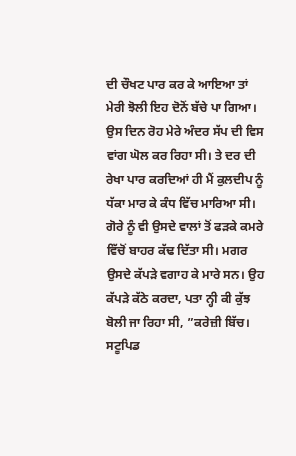ਦੀ ਚੌਖਟ ਪਾਰ ਕਰ ਕੇ ਆਇਆ ਤਾਂ ਮੇਰੀ ਝੋਲੀ ਇਹ ਦੋਨੋਂ ਬੱਚੇ ਪਾ ਗਿਆ। ਉਸ ਦਿਨ ਰੋਹ ਮੇਰੇ ਅੰਦਰ ਸੱਪ ਦੀ ਵਿਸ ਵਾਂਗ ਘੋਲ ਕਰ ਰਿਹਾ ਸੀ। ਤੇ ਦਰ ਦੀ ਰੇਖਾ ਪਾਰ ਕਰਦਿਆਂ ਹੀ ਮੈਂ ਕੁਲਦੀਪ ਨੂੰ ਧੱਕਾ ਮਾਰ ਕੇ ਕੰਧ ਵਿੱਚ ਮਾਰਿਆ ਸੀ। ਗੋਰੇ ਨੂੰ ਵੀ ਉਸਦੇ ਵਾਲਾਂ ਤੋਂ ਫੜਕੇ ਕਮਰੇ ਵਿੱਚੋਂ ਬਾਹਰ ਕੱਢ ਦਿੱਤਾ ਸੀ। ਮਗਰ ਉਸਦੇ ਕੱਪੜੇ ਵਗਾਹ ਕੇ ਮਾਰੇ ਸਨ। ਉਹ ਕੱਪੜੇ ਕੱਠੇ ਕਰਦਾ, ਪਤਾ ਨ੍ਹੀ ਕੀ ਕੁੱਝ ਬੋਲੀ ਜਾ ਰਿਹਾ ਸੀ, ”ਕਰੇਜ਼ੀ ਬਿੱਚ। ਸਟੂਪਿਡ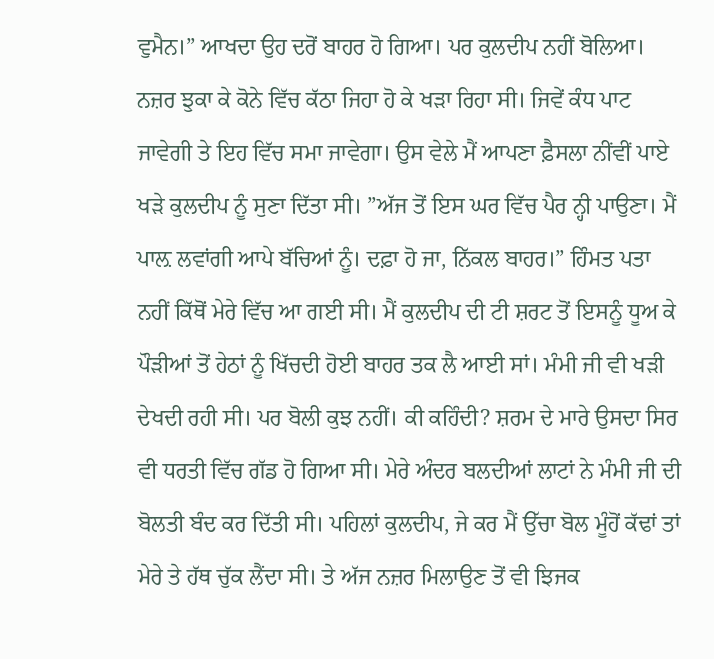ਵੁਮੈਨ।” ਆਖਦਾ ਉਹ ਦਰੋਂ ਬਾਹਰ ਹੋ ਗਿਆ। ਪਰ ਕੁਲਦੀਪ ਨਹੀਂ ਬੋਲਿਆ। ਨਜ਼ਰ ਝੁਕਾ ਕੇ ਕੋਨੇ ਵਿੱਚ ਕੱਠਾ ਜਿਹਾ ਹੋ ਕੇ ਖੜਾ ਰਿਹਾ ਸੀ। ਜਿਵੇਂ ਕੰਧ ਪਾਟ ਜਾਵੇਗੀ ਤੇ ਇਹ ਵਿੱਚ ਸਮਾ ਜਾਵੇਗਾ। ਉਸ ਵੇਲੇ ਮੈਂ ਆਪਣਾ ਫ਼ੈਸਲਾ ਨੀਂਵੀਂ ਪਾਏ ਖੜੇ ਕੁਲਦੀਪ ਨੂੰ ਸੁਣਾ ਦਿੱਤਾ ਸੀ। ”ਅੱਜ ਤੋਂ ਇਸ ਘਰ ਵਿੱਚ ਪੈਰ ਨ੍ਹੀ ਪਾਉਣਾ। ਮੈਂ ਪਾਲ਼ ਲਵਾਂਗੀ ਆਪੇ ਬੱਚਿਆਂ ਨੂੰ। ਦਫ਼ਾ ਹੋ ਜਾ, ਨਿੱਕਲ ਬਾਹਰ।” ਹਿੰਮਤ ਪਤਾ ਨਹੀਂ ਕਿੱਥੋਂ ਮੇਰੇ ਵਿੱਚ ਆ ਗਈ ਸੀ। ਮੈਂ ਕੁਲਦੀਪ ਦੀ ਟੀ ਸ਼ਰਟ ਤੋਂ ਇਸਨੂੰ ਧੂਅ ਕੇ ਪੌੜੀਆਂ ਤੋਂ ਹੇਠਾਂ ਨੂੰ ਖਿੱਚਦੀ ਹੋਈ ਬਾਹਰ ਤਕ ਲੈ ਆਈ ਸਾਂ। ਮੰਮੀ ਜੀ ਵੀ ਖੜੀ ਦੇਖਦੀ ਰਹੀ ਸੀ। ਪਰ ਬੋਲੀ ਕੁਝ ਨਹੀਂ। ਕੀ ਕਹਿੰਦੀ? ਸ਼ਰਮ ਦੇ ਮਾਰੇ ਉਸਦਾ ਸਿਰ ਵੀ ਧਰਤੀ ਵਿੱਚ ਗੱਡ ਹੋ ਗਿਆ ਸੀ। ਮੇਰੇ ਅੰਦਰ ਬਲਦੀਆਂ ਲਾਟਾਂ ਨੇ ਮੰਮੀ ਜੀ ਦੀ ਬੋਲਤੀ ਬੰਦ ਕਰ ਦਿੱਤੀ ਸੀ। ਪਹਿਲਾਂ ਕੁਲਦੀਪ, ਜੇ ਕਰ ਮੈਂ ਉੱਚਾ ਬੋਲ ਮੂੰਹੋਂ ਕੱਢਾਂ ਤਾਂ ਮੇਰੇ ਤੇ ਹੱਥ ਚੁੱਕ ਲੈਂਦਾ ਸੀ। ਤੇ ਅੱਜ ਨਜ਼ਰ ਮਿਲਾਉਣ ਤੋਂ ਵੀ ਝਿਜਕ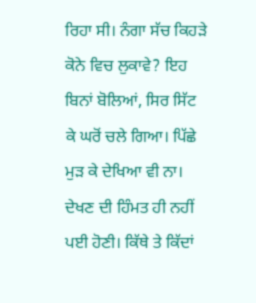ਰਿਹਾ ਸੀ। ਨੰਗਾ ਸੱਚ ਕਿਹੜੇ ਕੋਨੇ ਵਿਚ ਲੁਕਾਵੇ? ਇਹ ਬਿਨਾਂ ਬੋਲਿਆਂ, ਸਿਰ ਸਿੱਟ ਕੇ ਘਰੋਂ ਚਲੇ ਗਿਆ। ਪਿੱਛੇ ਮੁੜ ਕੇ ਦੇਖਿਆ ਵੀ ਨਾ। ਦੇਖਣ ਦੀ ਹਿੰਮਤ ਹੀ ਨਹੀਂ ਪਈ ਹੋਣੀ। ਕਿੱਥੇ ਤੇ ਕਿੱਦਾਂ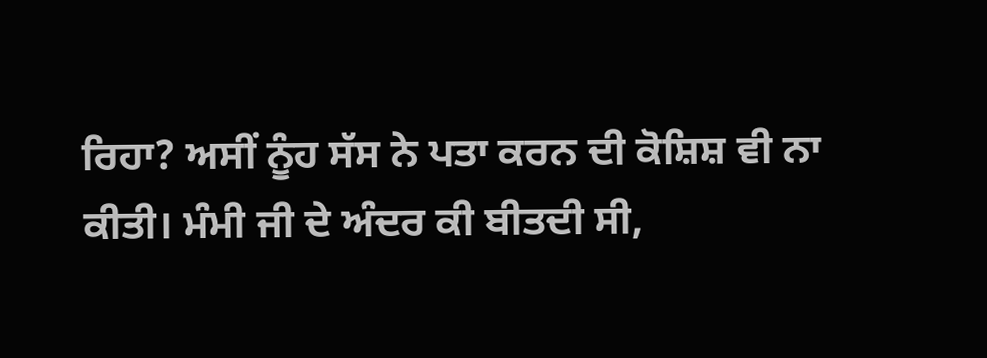ਰਿਹਾ? ਅਸੀਂ ਨੂੰਹ ਸੱਸ ਨੇ ਪਤਾ ਕਰਨ ਦੀ ਕੋਸ਼ਿਸ਼ ਵੀ ਨਾ ਕੀਤੀ। ਮੰਮੀ ਜੀ ਦੇ ਅੰਦਰ ਕੀ ਬੀਤਦੀ ਸੀ,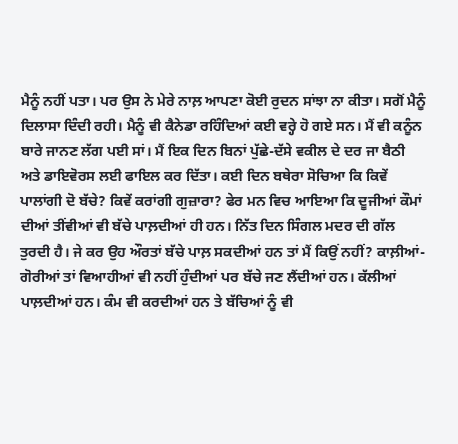ਮੈਨੂੰ ਨਹੀਂ ਪਤਾ। ਪਰ ਉਸ ਨੇ ਮੇਰੇ ਨਾਲ਼ ਆਪਣਾ ਕੋਈ ਰੁਦਨ ਸਾਂਝਾ ਨਾ ਕੀਤਾ। ਸਗੋਂ ਮੈਨੂੰ ਦਿਲਾਸਾ ਦਿੰਦੀ ਰਹੀ। ਮੈਨੂੰ ਵੀ ਕੈਨੇਡਾ ਰਹਿੰਦਿਆਂ ਕਈ ਵਰ੍ਹੇ ਹੋ ਗਏ ਸਨ। ਮੈਂ ਵੀ ਕਨੂੰਨ ਬਾਰੇ ਜਾਨਣ ਲੱਗ ਪਈ ਸਾਂ। ਮੈਂ ਇਕ ਦਿਨ ਬਿਨਾਂ ਪੁੱਛੇ-ਦੱਸੇ ਵਕੀਲ ਦੇ ਦਰ ਜਾ ਬੈਠੀ ਅਤੇ ਡਾਇਵੋਰਸ ਲਈ ਫਾਇਲ ਕਰ ਦਿੱਤਾ। ਕਈ ਦਿਨ ਬਥੇਰਾ ਸੋਚਿਆ ਕਿ ਕਿਵੇਂ ਪਾਲਾਂਗੀ ਦੋ ਬੱਚੇ? ਕਿਵੇਂ ਕਰਾਂਗੀ ਗੁਜ਼ਾਰਾ? ਫੇਰ ਮਨ ਵਿਚ ਆਇਆ ਕਿ ਦੂਜੀਆਂ ਕੌਮਾਂ ਦੀਆਂ ਤੀਂਵੀਆਂ ਵੀ ਬੱਚੇ ਪਾਲ਼ਦੀਆਂ ਹੀ ਹਨ। ਨਿੱਤ ਦਿਨ ਸਿੰਗਲ ਮਦਰ ਦੀ ਗੱਲ ਤੁਰਦੀ ਹੈ। ਜੇ ਕਰ ਉਹ ਔਰਤਾਂ ਬੱਚੇ ਪਾਲ਼ ਸਕਦੀਆਂ ਹਨ ਤਾਂ ਮੈਂ ਕਿਉਂ ਨਹੀਂ? ਕਾਲ਼ੀਆਂ-ਗੋਰੀਆਂ ਤਾਂ ਵਿਆਹੀਆਂ ਵੀ ਨਹੀਂ ਹੁੰਦੀਆਂ ਪਰ ਬੱਚੇ ਜਣ ਲੈਂਦੀਆਂ ਹਨ। ਕੱਲੀਆਂ ਪਾਲ਼ਦੀਆਂ ਹਨ। ਕੰਮ ਵੀ ਕਰਦੀਆਂ ਹਨ ਤੇ ਬੱਚਿਆਂ ਨੂੰ ਵੀ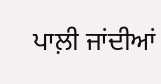ਪਾਲ਼ੀ ਜਾਂਦੀਆਂ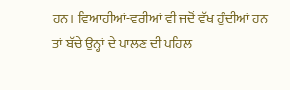ਹਨ। ਵਿਆਹੀਆਂ-ਵਰੀਆਂ ਵੀ ਜਦੋਂ ਵੱਖ ਹੁੰਦੀਆਂ ਹਨ ਤਾਂ ਬੱਚੇ ਉਨ੍ਹਾਂ ਦੇ ਪਾਲਣ ਦੀ ਪਹਿਲ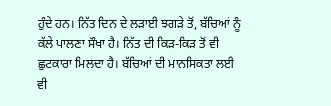ਹੁੰਦੇ ਹਨ। ਨਿੱਤ ਦਿਨ ਦੇ ਲੜਾਈ ਝਗੜੇ ਤੋਂ, ਬੱਚਿਆਂ ਨੂੰ ਕੱਲੇ ਪਾਲਣਾ ਸੌਖਾ ਹੈ। ਨਿੱਤ ਦੀ ਕਿੜ-ਕਿੜ ਤੋਂ ਵੀ ਛੁਟਕਾਰਾ ਮਿਲਦਾ ਹੈ। ਬੱਚਿਆਂ ਦੀ ਮਾਨਸਿਕਤਾ ਲਈ ਵੀ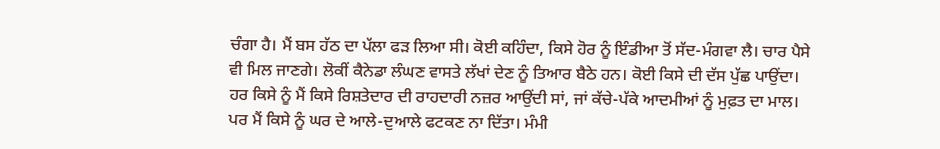ਚੰਗਾ ਹੈ। ਮੈਂ ਬਸ ਹੱਠ ਦਾ ਪੱਲਾ ਫੜ ਲਿਆ ਸੀ। ਕੋਈ ਕਹਿੰਦਾ, ਕਿਸੇ ਹੋਰ ਨੂੰ ਇੰਡੀਆ ਤੋਂ ਸੱਦ-ਮੰਗਵਾ ਲੈ। ਚਾਰ ਪੈਸੇ ਵੀ ਮਿਲ ਜਾਣਗੇ। ਲੋਕੀਂ ਕੈਨੇਡਾ ਲੰਘਣ ਵਾਸਤੇ ਲੱਖਾਂ ਦੇਣ ਨੂੰ ਤਿਆਰ ਬੈਠੇ ਹਨ। ਕੋਈ ਕਿਸੇ ਦੀ ਦੱਸ ਪੁੱਛ ਪਾਉਂਦਾ। ਹਰ ਕਿਸੇ ਨੂੰ ਮੈਂ ਕਿਸੇ ਰਿਸ਼ਤੇਦਾਰ ਦੀ ਰਾਹਦਾਰੀ ਨਜ਼ਰ ਆਉਂਦੀ ਸਾਂ, ਜਾਂ ਕੱਚੇ-ਪੱਕੇ ਆਦਮੀਆਂ ਨੂੰ ਮੁਫ਼ਤ ਦਾ ਮਾਲ। ਪਰ ਮੈਂ ਕਿਸੇ ਨੂੰ ਘਰ ਦੇ ਆਲੇ-ਦੁਆਲੇ ਫਟਕਣ ਨਾ ਦਿੱਤਾ। ਮੰਮੀ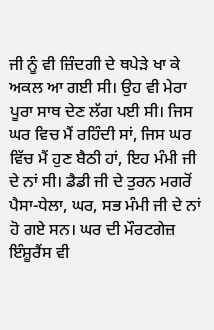ਜੀ ਨੂੰ ਵੀ ਜ਼ਿੰਦਗੀ ਦੇ ਥਪੇੜੇ ਖਾ ਕੇ ਅਕਲ ਆ ਗਈ ਸੀ। ਉਹ ਵੀ ਮੇਰਾ ਪੂਰਾ ਸਾਥ ਦੇਣ ਲੱਗ ਪਈ ਸੀ। ਜਿਸ ਘਰ ਵਿਚ ਮੈਂ ਰਹਿੰਦੀ ਸਾਂ, ਜਿਸ ਘਰ ਵਿੱਚ ਮੈਂ ਹੁਣ ਬੈਠੀ ਹਾਂ, ਇਹ ਮੰਮੀ ਜੀ ਦੇ ਨਾਂ ਸੀ। ਡੈਡੀ ਜੀ ਦੇ ਤੁਰਨ ਮਗਰੋਂ ਪੈਸਾ-ਧੇਲਾ, ਘਰ, ਸਭ ਮੰਮੀ ਜੀ ਦੇ ਨਾਂ ਹੋ ਗਏ ਸਨ। ਘਰ ਦੀ ਮੌਰਟਗੇਜ਼ ਇੰਸ਼ੂਰੈਂਸ ਵੀ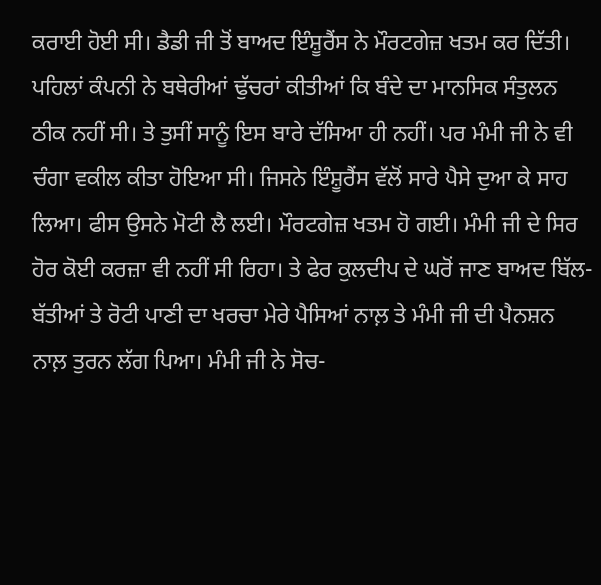ਕਰਾਈ ਹੋਈ ਸੀ। ਡੈਡੀ ਜੀ ਤੋਂ ਬਾਅਦ ਇੰਸ਼ੂਰੈਂਸ ਨੇ ਮੌਰਟਗੇਜ਼ ਖਤਮ ਕਰ ਦਿੱਤੀ। ਪਹਿਲਾਂ ਕੰਪਨੀ ਨੇ ਬਥੇਰੀਆਂ ਢੁੱਚਰਾਂ ਕੀਤੀਆਂ ਕਿ ਬੰਦੇ ਦਾ ਮਾਨਸਿਕ ਸੰਤੁਲਨ ਠੀਕ ਨਹੀਂ ਸੀ। ਤੇ ਤੁਸੀਂ ਸਾਨੂੰ ਇਸ ਬਾਰੇ ਦੱਸਿਆ ਹੀ ਨਹੀਂ। ਪਰ ਮੰਮੀ ਜੀ ਨੇ ਵੀ ਚੰਗਾ ਵਕੀਲ ਕੀਤਾ ਹੋਇਆ ਸੀ। ਜਿਸਨੇ ਇੰਸ਼ੂਰੈਂਸ ਵੱਲੋਂ ਸਾਰੇ ਪੈਸੇ ਦੁਆ ਕੇ ਸਾਹ ਲਿਆ। ਫੀਸ ਉਸਨੇ ਮੋਟੀ ਲੈ ਲਈ। ਮੌਰਟਗੇਜ਼ ਖਤਮ ਹੋ ਗਈ। ਮੰਮੀ ਜੀ ਦੇ ਸਿਰ ਹੋਰ ਕੋਈ ਕਰਜ਼ਾ ਵੀ ਨਹੀਂ ਸੀ ਰਿਹਾ। ਤੇ ਫੇਰ ਕੁਲਦੀਪ ਦੇ ਘਰੋਂ ਜਾਣ ਬਾਅਦ ਬਿੱਲ-ਬੱਤੀਆਂ ਤੇ ਰੋਟੀ ਪਾਣੀ ਦਾ ਖਰਚਾ ਮੇਰੇ ਪੈਸਿਆਂ ਨਾਲ਼ ਤੇ ਮੰਮੀ ਜੀ ਦੀ ਪੈਨਸ਼ਨ ਨਾਲ਼ ਤੁਰਨ ਲੱਗ ਪਿਆ। ਮੰਮੀ ਜੀ ਨੇ ਸੋਚ-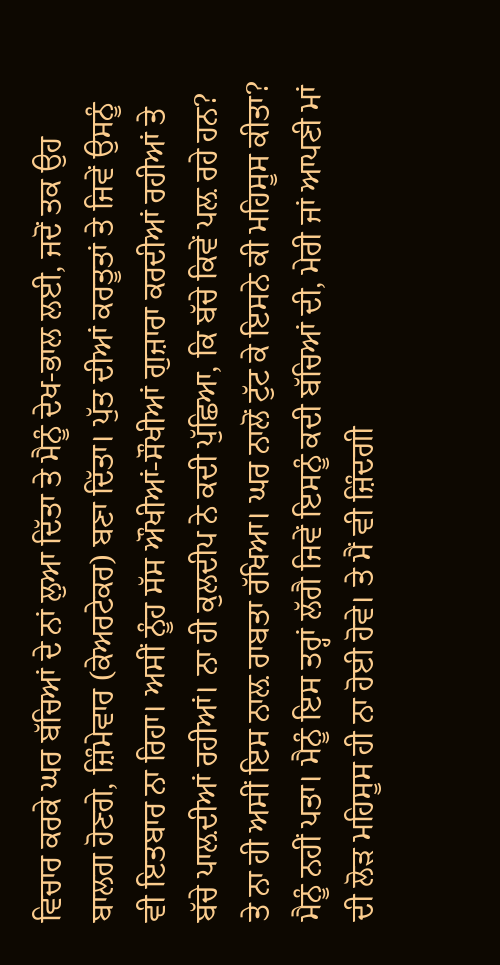ਵਿਚਾਰ ਕਰਕੇ ਘਰ ਬੱਚਿਆਂ ਦੇ ਨਾਂ ਲੁਆ ਦਿੱਤਾ ਤੇ ਮੈਨੂੰ ਦੇਖ-ਭਾਲ ਲਈ, ਜਦੋਂ ਤਕ ਉਹ ਬਾਲਗ ਹੋਣਗੇ, ਜ਼ਿੰਮੇਵਾਰ (ਕੇਅਰਟੇਕਰ) ਬਣਾ ਦਿੱਤਾ। ਪੁੱਤ ਦੀਆਂ ਕਰਤੂਤਾਂ ਤੇ ਜਿਵੇਂ ਉਸਨੂੰ ਵੀ ਇਤਬਾਰ ਨਾ ਰਿਹਾ। ਅਸੀਂ ਨੂੰਹ ਸੱਸ ਔਖੀਆਂ-ਸੌਖੀਆਂ ਗੁਜ਼ਾਰਾ ਕਰਦੀਆਂ ਰਹੀਆਂ ਤੇ ਬੱਚੇ ਪਾਲ਼ਦੀਆਂ ਰਹੀਆਂ। ਨਾ ਹੀ ਕੁਲਦੀਪ ਨੇ ਕਦੀ ਪੁੱਛਿਆ, ਕਿ ਬੱਚੇ ਕਿਵੇਂ ਪਲ਼ ਰਹੇ ਹਨ? ਤੇ ਨਾ ਹੀ ਅਸੀਂ ਇਸ ਨਾਲ਼ ਰਾਬਤਾ ਰੱਖਿਆ। ਘਰ ਨਾਲੋਂ ਟੁੱਟ ਕੇ ਇਸਨੇ ਕੀ ਮਹਿਸੂਸ ਕੀਤਾ? ਮੈਨੂੰ ਨਹੀਂ ਪਤਾ। ਮੈਨੂੰ ਇਸ ਤਰ੍ਹਾਂ ਲੱਗੈ ਜਿਵੇਂ ਇਸਨੂੰ ਕਦੀ ਬੱਚਿਆਂ ਦੀ, ਮੇਰੀ ਜਾਂ ਆਪਣੀ ਮਾਂ ਦੀ ਲੋੜ ਮਹਿਸੂਸ ਹੀ ਨਾ ਹੋਈ ਹੋਵੇ। ਤੇ ਮੈਂ ਵੀ ਜ਼ਿੰਦਗੀ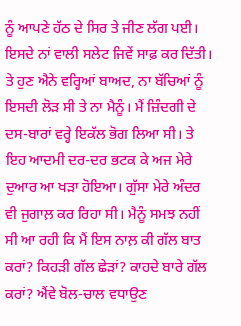ਨੂੰ ਆਪਣੇ ਹੱਠ ਦੇ ਸਿਰ ਤੇ ਜੀਣ ਲੱਗ ਪਈ। ਇਸਦੇ ਨਾਂ ਵਾਲੀ ਸਲੇਟ ਜਿਵੇਂ ਸਾਫ਼ ਕਰ ਦਿੱਤੀ। ਤੇ ਹੁਣ ਐਨੇ ਵਰ੍ਹਿਆਂ ਬਾਅਦ, ਨਾ ਬੱਚਿਆਂ ਨੂੰ ਇਸਦੀ ਲੋੜ ਸੀ ਤੇ ਨਾ ਮੈਨੂੰ। ਮੈਂ ਜ਼ਿੰਦਗੀ ਦੇ ਦਸ-ਬਾਰਾਂ ਵਰ੍ਹੇ ਇਕੱਲ ਭੋਗ ਲਿਆ ਸੀ। ਤੇ ਇਹ ਆਦਮੀ ਦਰ-ਦਰ ਭਟਕ ਕੇ ਅਜ ਮੇਰੇ ਦੁਆਰ ਆ ਖੜਾ ਹੋਇਆ। ਗੁੱਸਾ ਮੇਰੇ ਅੰਦਰ ਵੀ ਜੁਗਾਲ਼ ਕਰ ਰਿਹਾ ਸੀ। ਮੈਨੂੰ ਸਮਝ ਨਹੀਂ ਸੀ ਆ ਰਹੀ ਕਿ ਮੈਂ ਇਸ ਨਾਲ਼ ਕੀ ਗੱਲ ਬਾਤ ਕਰਾਂ? ਕਿਹੜੀ ਗੱਲ ਛੇੜਾਂ? ਕਾਹਦੇ ਬਾਰੇ ਗੱਲ ਕਰਾਂ? ਐਂਵੇ ਬੋਲ-ਚਾਲ ਵਧਾਉਣ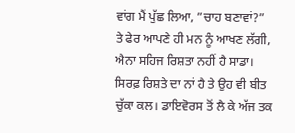ਵਾਂਗ ਮੈਂ ਪੁੱਛ ਲਿਆ, ”ਚਾਹ ਬਣਾਵਾਂ?” ਤੇ ਫੇਰ ਆਪਣੇ ਹੀ ਮਨ ਨੂੰ ਆਖਣ ਲੱਗੀ, ਐਨਾ ਸਹਿਜ ਰਿਸ਼ਤਾ ਨਹੀਂ ਹੈ ਸਾਡਾ। ਸਿਰਫ਼ ਰਿਸ਼ਤੇ ਦਾ ਨਾਂ ਹੈ ਤੇ ਉਹ ਵੀ ਬੀਤ ਚੁੱਕਾ ਕਲ। ਡਾਇਵੋਰਸ ਤੋਂ ਲੈ ਕੇ ਅੱਜ ਤਕ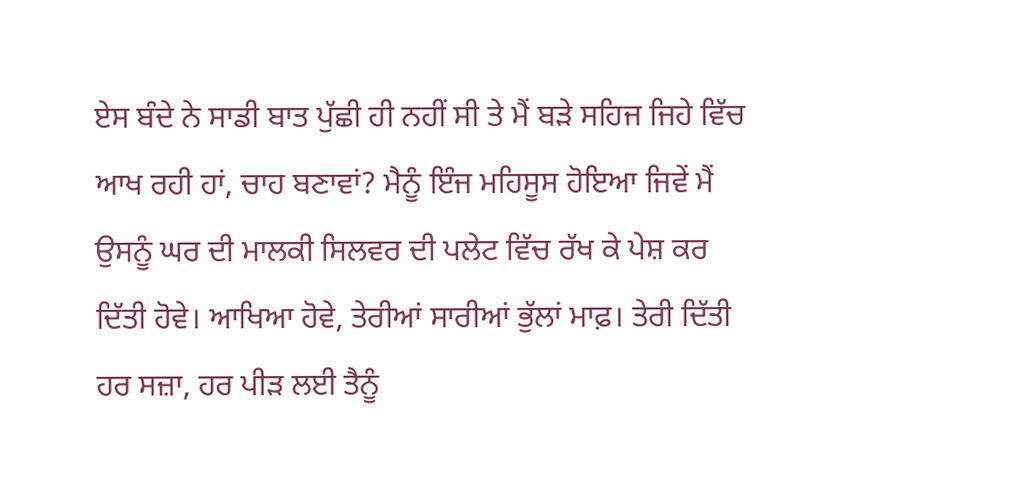ਏਸ ਬੰਦੇ ਨੇ ਸਾਡੀ ਬਾਤ ਪੁੱਛੀ ਹੀ ਨਹੀਂ ਸੀ ਤੇ ਮੈਂ ਬੜੇ ਸਹਿਜ ਜਿਹੇ ਵਿੱਚ ਆਖ ਰਹੀ ਹਾਂ, ਚਾਹ ਬਣਾਵਾਂ? ਮੈਨੂੰ ਇੰਜ ਮਹਿਸੂਸ ਹੋਇਆ ਜਿਵੇਂ ਮੈਂ ਉਸਨੂੰ ਘਰ ਦੀ ਮਾਲਕੀ ਸਿਲਵਰ ਦੀ ਪਲੇਟ ਵਿੱਚ ਰੱਖ ਕੇ ਪੇਸ਼ ਕਰ ਦਿੱਤੀ ਹੋਵੇ। ਆਖਿਆ ਹੋਵੇ, ਤੇਰੀਆਂ ਸਾਰੀਆਂ ਭੁੱਲਾਂ ਮਾਫ਼। ਤੇਰੀ ਦਿੱਤੀ ਹਰ ਸਜ਼ਾ, ਹਰ ਪੀੜ ਲਈ ਤੈਨੂੰ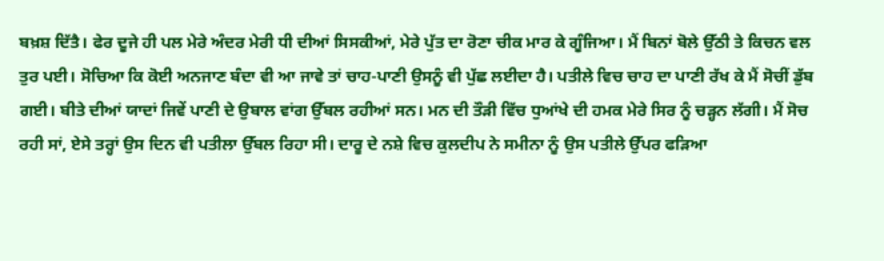ਬਖ਼ਸ਼ ਦਿੱਤੈ। ਫੇਰ ਦੂਜੇ ਹੀ ਪਲ ਮੇਰੇ ਅੰਦਰ ਮੇਰੀ ਧੀ ਦੀਆਂ ਸਿਸਕੀਆਂ, ਮੇਰੇ ਪੁੱਤ ਦਾ ਰੋਣਾ ਚੀਕ ਮਾਰ ਕੇ ਗੂੰਜਿਆ। ਮੈਂ ਬਿਨਾਂ ਬੋਲੇ ਉੱਠੀ ਤੇ ਕਿਚਨ ਵਲ ਤੁਰ ਪਈ। ਸੋਚਿਆ ਕਿ ਕੋਈ ਅਨਜਾਣ ਬੰਦਾ ਵੀ ਆ ਜਾਵੇ ਤਾਂ ਚਾਹ-ਪਾਣੀ ਉਸਨੂੰ ਵੀ ਪੁੱਛ ਲਈਦਾ ਹੈ। ਪਤੀਲੇ ਵਿਚ ਚਾਹ ਦਾ ਪਾਣੀ ਰੱਖ ਕੇ ਮੈਂ ਸੋਚੀਂ ਡੁੱਬ ਗਈ। ਬੀਤੇ ਦੀਆਂ ਯਾਦਾਂ ਜਿਵੇਂ ਪਾਣੀ ਦੇ ਉਬਾਲ ਵਾਂਗ ਉੱਬਲ ਰਹੀਆਂ ਸਨ। ਮਨ ਦੀ ਤੌੜੀ ਵਿੱਚ ਧੁਆਂਖੇ ਦੀ ਹਮਕ ਮੇਰੇ ਸਿਰ ਨੂੰ ਚੜ੍ਹਨ ਲੱਗੀ। ਮੈਂ ਸੋਚ ਰਹੀ ਸਾਂ, ਏਸੇ ਤਰ੍ਹਾਂ ਉਸ ਦਿਨ ਵੀ ਪਤੀਲਾ ਉੱਬਲ ਰਿਹਾ ਸੀ। ਦਾਰੂ ਦੇ ਨਸ਼ੇ ਵਿਚ ਕੁਲਦੀਪ ਨੇ ਸਮੀਨਾ ਨੂੰ ਉਸ ਪਤੀਲੇ ਉੱਪਰ ਫੜਿਆ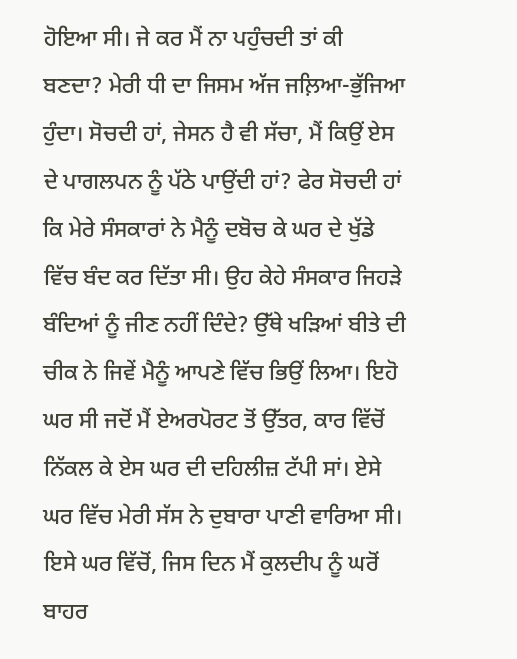ਹੋਇਆ ਸੀ। ਜੇ ਕਰ ਮੈਂ ਨਾ ਪਹੁੰਚਦੀ ਤਾਂ ਕੀ ਬਣਦਾ? ਮੇਰੀ ਧੀ ਦਾ ਜਿਸਮ ਅੱਜ ਜਲ਼ਿਆ-ਭੁੱਜਿਆ ਹੁੰਦਾ। ਸੋਚਦੀ ਹਾਂ, ਜੇਸਨ ਹੈ ਵੀ ਸੱਚਾ, ਮੈਂ ਕਿਉਂ ਏਸ ਦੇ ਪਾਗਲਪਨ ਨੂੰ ਪੱਠੇ ਪਾਉਂਦੀ ਹਾਂ? ਫੇਰ ਸੋਚਦੀ ਹਾਂ ਕਿ ਮੇਰੇ ਸੰਸਕਾਰਾਂ ਨੇ ਮੈਨੂੰ ਦਬੋਚ ਕੇ ਘਰ ਦੇ ਖੁੱਡੇ ਵਿੱਚ ਬੰਦ ਕਰ ਦਿੱਤਾ ਸੀ। ਉਹ ਕੇਹੇ ਸੰਸਕਾਰ ਜਿਹੜੇ ਬੰਦਿਆਂ ਨੂੰ ਜੀਣ ਨਹੀਂ ਦਿੰਦੇ? ਉੱਥੇ ਖੜਿਆਂ ਬੀਤੇ ਦੀ ਚੀਕ ਨੇ ਜਿਵੇਂ ਮੈਨੂੰ ਆਪਣੇ ਵਿੱਚ ਭਿਉਂ ਲਿਆ। ਇਹੋ ਘਰ ਸੀ ਜਦੋਂ ਮੈਂ ਏਅਰਪੋਰਟ ਤੋਂ ਉੱਤਰ, ਕਾਰ ਵਿੱਚੋਂ ਨਿੱਕਲ ਕੇ ਏਸ ਘਰ ਦੀ ਦਹਿਲੀਜ਼ ਟੱਪੀ ਸਾਂ। ਏਸੇ ਘਰ ਵਿੱਚ ਮੇਰੀ ਸੱਸ ਨੇ ਦੁਬਾਰਾ ਪਾਣੀ ਵਾਰਿਆ ਸੀ। ਇਸੇ ਘਰ ਵਿੱਚੋਂ, ਜਿਸ ਦਿਨ ਮੈਂ ਕੁਲਦੀਪ ਨੂੰ ਘਰੋਂ ਬਾਹਰ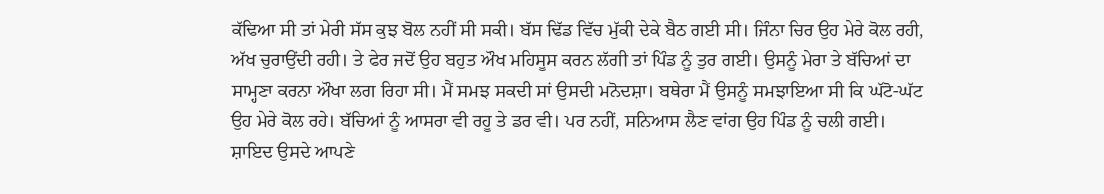ਕੱਢਿਆ ਸੀ ਤਾਂ ਮੇਰੀ ਸੱਸ ਕੁਝ ਬੋਲ ਨਹੀਂ ਸੀ ਸਕੀ। ਬੱਸ ਢਿੱਡ ਵਿੱਚ ਮੁੱਕੀ ਦੇਕੇ ਬੈਠ ਗਈ ਸੀ। ਜਿੰਨਾ ਚਿਰ ਉਹ ਮੇਰੇ ਕੋਲ ਰਹੀ, ਅੱਖ ਚੁਰਾਉਂਦੀ ਰਹੀ। ਤੇ ਫੇਰ ਜਦੋਂ ਉਹ ਬਹੁਤ ਔਖ ਮਹਿਸੂਸ ਕਰਨ ਲੱਗੀ ਤਾਂ ਪਿੰਡ ਨੂੰ ਤੁਰ ਗਈ। ਉਸਨੂੰ ਮੇਰਾ ਤੇ ਬੱਚਿਆਂ ਦਾ ਸਾਮ੍ਹਣਾ ਕਰਨਾ ਔਖਾ ਲਗ ਰਿਹਾ ਸੀ। ਮੈਂ ਸਮਝ ਸਕਦੀ ਸਾਂ ਉਸਦੀ ਮਨੋਦਸ਼ਾ। ਬਥੇਰਾ ਮੈਂ ਉਸਨੂੰ ਸਮਝਾਇਆ ਸੀ ਕਿ ਘੱਟੋ-ਘੱਟ ਉਹ ਮੇਰੇ ਕੋਲ ਰਹੇ। ਬੱਚਿਆਂ ਨੂੰ ਆਸਰਾ ਵੀ ਰਹੂ ਤੇ ਡਰ ਵੀ। ਪਰ ਨਹੀਂ, ਸਨਿਆਸ ਲੈਣ ਵਾਂਗ ਉਹ ਪਿੰਡ ਨੂੰ ਚਲੀ ਗਈ। ਸ਼ਾਇਦ ਉਸਦੇ ਆਪਣੇ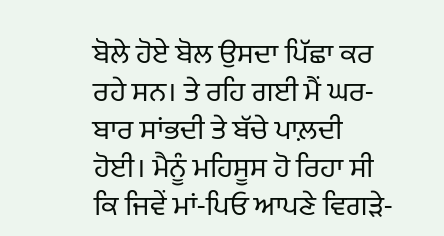ਬੋਲੇ ਹੋਏ ਬੋਲ ਉਸਦਾ ਪਿੱਛਾ ਕਰ ਰਹੇ ਸਨ। ਤੇ ਰਹਿ ਗਈ ਮੈਂ ਘਰ-ਬਾਰ ਸਾਂਭਦੀ ਤੇ ਬੱਚੇ ਪਾਲ਼ਦੀ ਹੋਈ। ਮੈਨੂੰ ਮਹਿਸੂਸ ਹੋ ਰਿਹਾ ਸੀ ਕਿ ਜਿਵੇਂ ਮਾਂ-ਪਿਓ ਆਪਣੇ ਵਿਗੜੇ-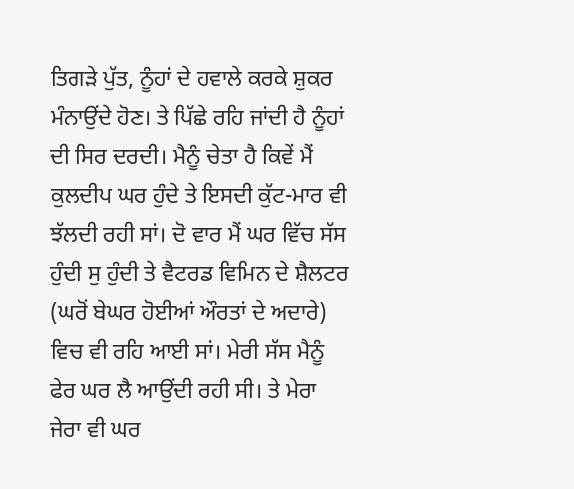ਤਿਗੜੇ ਪੁੱਤ, ਨੂੰਹਾਂ ਦੇ ਹਵਾਲੇ ਕਰਕੇ ਸ਼ੁਕਰ ਮੰਨਾਉਂਦੇ ਹੋਣ। ਤੇ ਪਿੱਛੇ ਰਹਿ ਜਾਂਦੀ ਹੈ ਨੂੰਹਾਂ ਦੀ ਸਿਰ ਦਰਦੀ। ਮੈਨੂੰ ਚੇਤਾ ਹੈ ਕਿਵੇਂ ਮੈਂ ਕੁਲਦੀਪ ਘਰ ਹੁੰਦੇ ਤੇ ਇਸਦੀ ਕੁੱਟ-ਮਾਰ ਵੀ ਝੱਲਦੀ ਰਹੀ ਸਾਂ। ਦੋ ਵਾਰ ਮੈਂ ਘਰ ਵਿੱਚ ਸੱਸ ਹੁੰਦੀ ਸੁ ਹੁੰਦੀ ਤੇ ਵੈਟਰਡ ਵਿਮਿਨ ਦੇ ਸ਼ੈਲਟਰ (ਘਰੋਂ ਬੇਘਰ ਹੋਈਆਂ ਔਰਤਾਂ ਦੇ ਅਦਾਰੇ) ਵਿਚ ਵੀ ਰਹਿ ਆਈ ਸਾਂ। ਮੇਰੀ ਸੱਸ ਮੈਨੂੰ ਫੇਰ ਘਰ ਲੈ ਆਉਂਦੀ ਰਹੀ ਸੀ। ਤੇ ਮੇਰਾ ਜੇਰਾ ਵੀ ਘਰ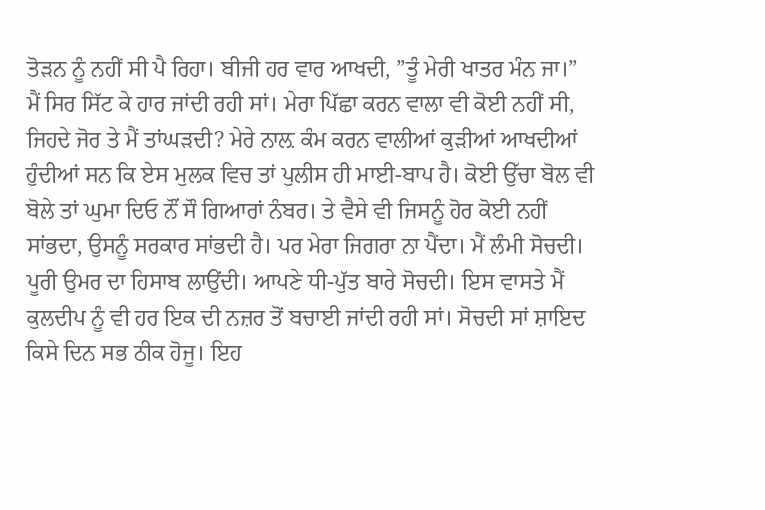ਤੋੜਨ ਨੂੰ ਨਹੀਂ ਸੀ ਪੈ ਰਿਹਾ। ਬੀਜੀ ਹਰ ਵਾਰ ਆਖਦੀ, ”ਤੂੰ ਮੇਰੀ ਖਾਤਰ ਮੰਨ ਜਾ।” ਮੈਂ ਸਿਰ ਸਿੱਟ ਕੇ ਹਾਰ ਜਾਂਦੀ ਰਹੀ ਸਾਂ। ਮੇਰਾ ਪਿੱਛਾ ਕਰਨ ਵਾਲਾ ਵੀ ਕੋਈ ਨਹੀਂ ਸੀ, ਜਿਹਦੇ ਜੋਰ ਤੇ ਮੈਂ ਤਾਂਘੜਦੀ? ਮੇਰੇ ਨਾਲ਼ ਕੰਮ ਕਰਨ ਵਾਲੀਆਂ ਕੁੜੀਆਂ ਆਖਦੀਆਂ ਹੁੰਦੀਆਂ ਸਨ ਕਿ ਏਸ ਮੁਲਕ ਵਿਚ ਤਾਂ ਪੁਲੀਸ ਹੀ ਮਾਈ-ਬਾਪ ਹੈ। ਕੋਈ ਉੱਚਾ ਬੋਲ ਵੀ ਬੋਲੇ ਤਾਂ ਘੁਮਾ ਦਿਓ ਨੌਂ ਸੌ ਗਿਆਰਾਂ ਨੰਬਰ। ਤੇ ਵੈਸੇ ਵੀ ਜਿਸਨੂੰ ਹੋਰ ਕੋਈ ਨਹੀਂ ਸਾਂਭਦਾ, ਉਸਨੂੰ ਸਰਕਾਰ ਸਾਂਭਦੀ ਹੈ। ਪਰ ਮੇਰਾ ਜਿਗਰਾ ਨਾ ਪੈਂਦਾ। ਮੈਂ ਲੰਮੀ ਸੋਚਦੀ। ਪੂਰੀ ਉਮਰ ਦਾ ਹਿਸਾਬ ਲਾਉਂਦੀ। ਆਪਣੇ ਧੀ-ਪੁੱਤ ਬਾਰੇ ਸੋਚਦੀ। ਇਸ ਵਾਸਤੇ ਮੈਂ ਕੁਲਦੀਪ ਨੂੰ ਵੀ ਹਰ ਇਕ ਦੀ ਨਜ਼ਰ ਤੋਂ ਬਚਾਈ ਜਾਂਦੀ ਰਹੀ ਸਾਂ। ਸੋਚਦੀ ਸਾਂ ਸ਼ਾਇਦ ਕਿਸੇ ਦਿਨ ਸਭ ਠੀਕ ਹੋਜੂ। ਇਹ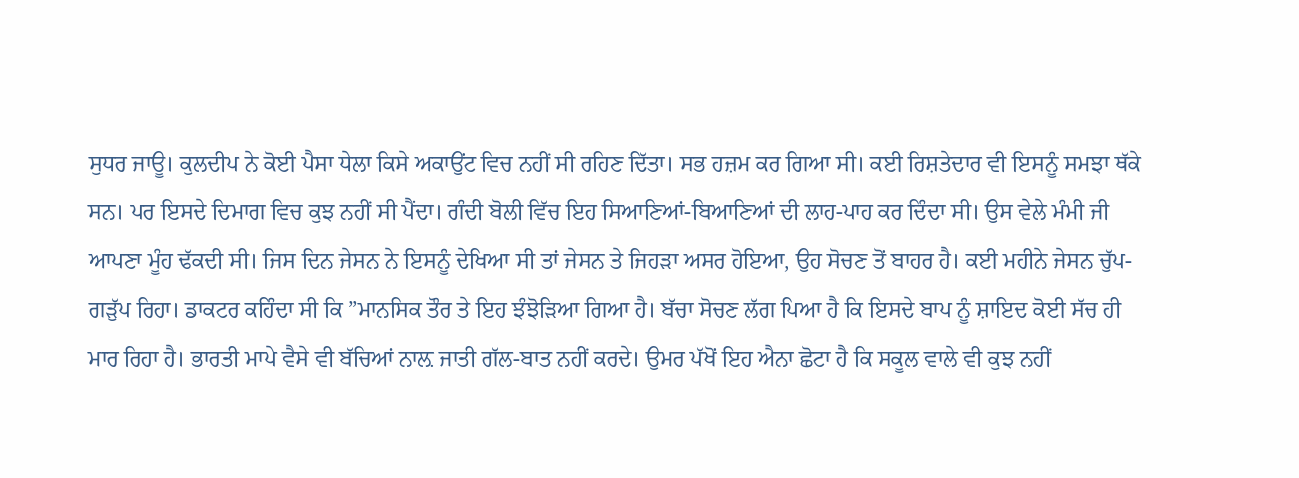ਸੁਧਰ ਜਾਊ। ਕੁਲਦੀਪ ਨੇ ਕੋਈ ਪੈਸਾ ਧੇਲਾ ਕਿਸੇ ਅਕਾਉਂਟ ਵਿਚ ਨਹੀਂ ਸੀ ਰਹਿਣ ਦਿੱਤਾ। ਸਭ ਹਜ਼ਮ ਕਰ ਗਿਆ ਸੀ। ਕਈ ਰਿਸ਼ਤੇਦਾਰ ਵੀ ਇਸਨੂੰ ਸਮਝਾ ਥੱਕੇ ਸਨ। ਪਰ ਇਸਦੇ ਦਿਮਾਗ ਵਿਚ ਕੁਝ ਨਹੀਂ ਸੀ ਪੈਂਦਾ। ਗੰਦੀ ਬੋਲੀ ਵਿੱਚ ਇਹ ਸਿਆਣਿਆਂ-ਬਿਆਣਿਆਂ ਦੀ ਲਾਹ-ਪਾਹ ਕਰ ਦਿੰਦਾ ਸੀ। ਉਸ ਵੇਲੇ ਮੰਮੀ ਜੀ ਆਪਣਾ ਮੂੰਹ ਢੱਕਦੀ ਸੀ। ਜਿਸ ਦਿਨ ਜੇਸਨ ਨੇ ਇਸਨੂੰ ਦੇਖਿਆ ਸੀ ਤਾਂ ਜੇਸਨ ਤੇ ਜਿਹੜਾ ਅਸਰ ਹੋਇਆ, ਉਹ ਸੋਚਣ ਤੋਂ ਬਾਹਰ ਹੈ। ਕਈ ਮਹੀਨੇ ਜੇਸਨ ਚੁੱਪ-ਗੜੁੱਪ ਰਿਹਾ। ਡਾਕਟਰ ਕਹਿੰਦਾ ਸੀ ਕਿ ”ਮਾਨਸਿਕ ਤੌਰ ਤੇ ਇਹ ਝੰਝੋੜਿਆ ਗਿਆ ਹੈ। ਬੱਚਾ ਸੋਚਣ ਲੱਗ ਪਿਆ ਹੈ ਕਿ ਇਸਦੇ ਬਾਪ ਨੂੰ ਸ਼ਾਇਦ ਕੋਈ ਸੱਚ ਹੀ ਮਾਰ ਰਿਹਾ ਹੈ। ਭਾਰਤੀ ਮਾਪੇ ਵੈਸੇ ਵੀ ਬੱਚਿਆਂ ਨਾਲ਼ ਜਾਤੀ ਗੱਲ-ਬਾਤ ਨਹੀਂ ਕਰਦੇ। ਉਮਰ ਪੱਖੋਂ ਇਹ ਐਨਾ ਛੋਟਾ ਹੈ ਕਿ ਸਕੂਲ ਵਾਲੇ ਵੀ ਕੁਝ ਨਹੀਂ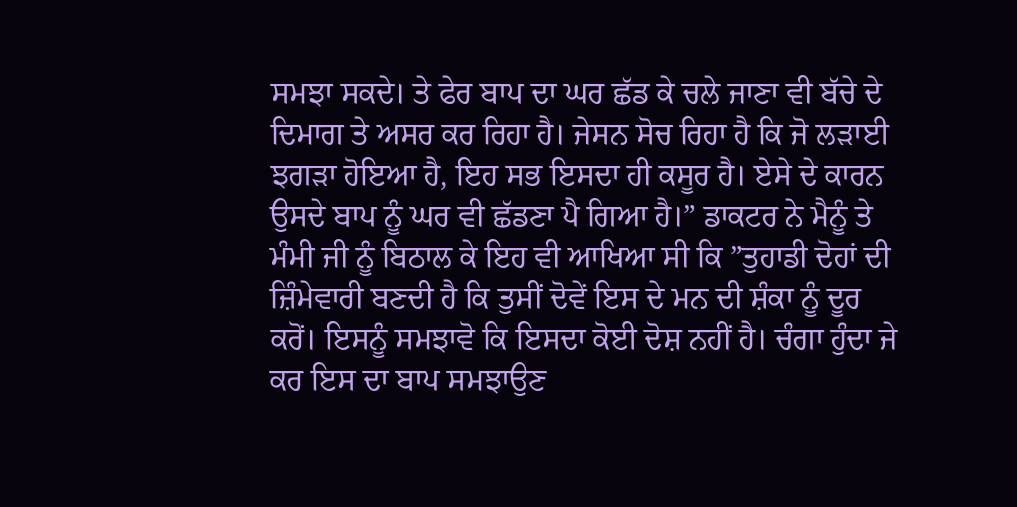ਸਮਝਾ ਸਕਦੇ। ਤੇ ਫੇਰ ਬਾਪ ਦਾ ਘਰ ਛੱਡ ਕੇ ਚਲੇ ਜਾਣਾ ਵੀ ਬੱਚੇ ਦੇ ਦਿਮਾਗ ਤੇ ਅਸਰ ਕਰ ਰਿਹਾ ਹੈ। ਜੇਸਨ ਸੋਚ ਰਿਹਾ ਹੈ ਕਿ ਜੋ ਲੜਾਈ ਝਗੜਾ ਹੋਇਆ ਹੈ, ਇਹ ਸਭ ਇਸਦਾ ਹੀ ਕਸੂਰ ਹੈ। ਏਸੇ ਦੇ ਕਾਰਨ ਉਸਦੇ ਬਾਪ ਨੂੰ ਘਰ ਵੀ ਛੱਡਣਾ ਪੈ ਗਿਆ ਹੈ।” ਡਾਕਟਰ ਨੇ ਮੈਨੂੰ ਤੇ ਮੰਮੀ ਜੀ ਨੂੰ ਬਿਠਾਲ ਕੇ ਇਹ ਵੀ ਆਖਿਆ ਸੀ ਕਿ ”ਤੁਹਾਡੀ ਦੋਹਾਂ ਦੀ ਜ਼ਿੰਮੇਵਾਰੀ ਬਣਦੀ ਹੈ ਕਿ ਤੁਸੀਂ ਦੋਵੇਂ ਇਸ ਦੇ ਮਨ ਦੀ ਸ਼ੰਕਾ ਨੂੰ ਦੂਰ ਕਰੋਂ। ਇਸਨੂੰ ਸਮਝਾਵੋ ਕਿ ਇਸਦਾ ਕੋਈ ਦੋਸ਼ ਨਹੀਂ ਹੈ। ਚੰਗਾ ਹੁੰਦਾ ਜੇ ਕਰ ਇਸ ਦਾ ਬਾਪ ਸਮਝਾਉਣ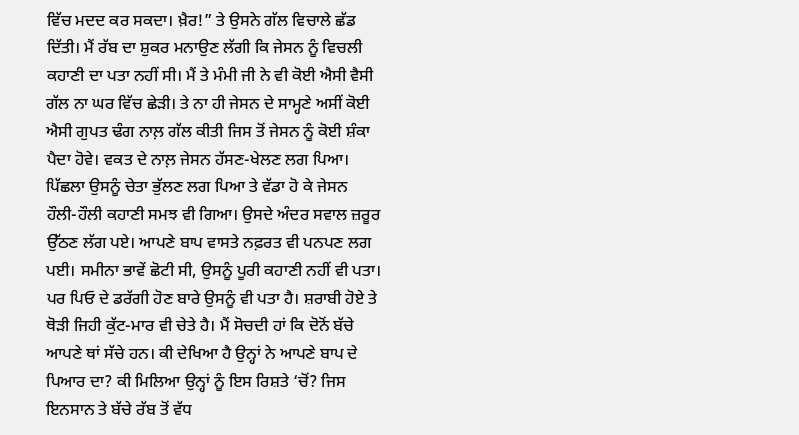ਵਿੱਚ ਮਦਦ ਕਰ ਸਕਦਾ। ਖ਼ੈਰ!” ਤੇ ਉਸਨੇ ਗੱਲ ਵਿਚਾਲੇ ਛੱਡ ਦਿੱਤੀ। ਮੈਂ ਰੱਬ ਦਾ ਸ਼ੁਕਰ ਮਨਾਉਣ ਲੱਗੀ ਕਿ ਜੇਸਨ ਨੂੰ ਵਿਚਲੀ ਕਹਾਣੀ ਦਾ ਪਤਾ ਨਹੀਂ ਸੀ। ਮੈਂ ਤੇ ਮੰਮੀ ਜੀ ਨੇ ਵੀ ਕੋਈ ਐਸੀ ਵੈਸੀ ਗੱਲ ਨਾ ਘਰ ਵਿੱਚ ਛੇੜੀ। ਤੇ ਨਾ ਹੀ ਜੇਸਨ ਦੇ ਸਾਮ੍ਹਣੇ ਅਸੀਂ ਕੋਈ ਐਸੀ ਗੁਪਤ ਢੰਗ ਨਾਲ਼ ਗੱਲ ਕੀਤੀ ਜਿਸ ਤੋਂ ਜੇਸਨ ਨੂੰ ਕੋਈ ਸ਼ੰਕਾ ਪੈਦਾ ਹੋਵੇ। ਵਕਤ ਦੇ ਨਾਲ਼ ਜੇਸਨ ਹੱਸਣ-ਖੇਲਣ ਲਗ ਪਿਆ। ਪਿੱਛਲਾ ਉਸਨੂੰ ਚੇਤਾ ਭੁੱਲਣ ਲਗ ਪਿਆ ਤੇ ਵੱਡਾ ਹੋ ਕੇ ਜੇਸਨ ਹੌਲੀ-ਹੌਲੀ ਕਹਾਣੀ ਸਮਝ ਵੀ ਗਿਆ। ਉਸਦੇ ਅੰਦਰ ਸਵਾਲ ਜ਼ਰੂਰ ਉੱਠਣ ਲੱਗ ਪਏ। ਆਪਣੇ ਬਾਪ ਵਾਸਤੇ ਨਫ਼ਰਤ ਵੀ ਪਨਪਣ ਲਗ ਪਈ। ਸਮੀਨਾ ਭਾਵੇਂ ਛੋਟੀ ਸੀ, ਉਸਨੂੰ ਪੂਰੀ ਕਹਾਣੀ ਨਹੀਂ ਵੀ ਪਤਾ। ਪਰ ਪਿਓ ਦੇ ਡਰੱਗੀ ਹੋਣ ਬਾਰੇ ਉਸਨੂੰ ਵੀ ਪਤਾ ਹੈ। ਸ਼ਰਾਬੀ ਹੋਏ ਤੇ ਥੋੜੀ ਜਿਹੀ ਕੁੱਟ-ਮਾਰ ਵੀ ਚੇਤੇ ਹੈ। ਮੈਂ ਸੋਚਦੀ ਹਾਂ ਕਿ ਦੋਨੋਂ ਬੱਚੇ ਆਪਣੇ ਥਾਂ ਸੱਚੇ ਹਨ। ਕੀ ਦੇਖਿਆ ਹੈ ਉਨ੍ਹਾਂ ਨੇ ਆਪਣੇ ਬਾਪ ਦੇ ਪਿਆਰ ਦਾ? ਕੀ ਮਿਲਿਆ ਉਨ੍ਹਾਂ ਨੂੰ ਇਸ ਰਿਸ਼ਤੇ ‘ਚੋਂ? ਜਿਸ ਇਨਸਾਨ ਤੇ ਬੱਚੇ ਰੱਬ ਤੋਂ ਵੱਧ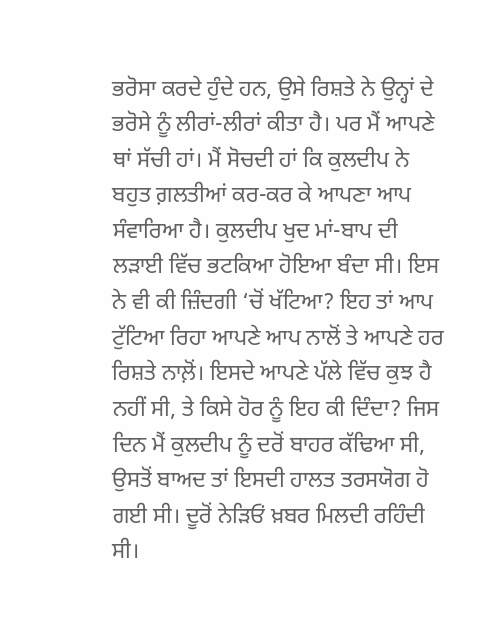ਭਰੋਸਾ ਕਰਦੇ ਹੁੰਦੇ ਹਨ, ਉਸੇ ਰਿਸ਼ਤੇ ਨੇ ਉਨ੍ਹਾਂ ਦੇ ਭਰੋਸੇ ਨੂੰ ਲੀਰਾਂ-ਲੀਰਾਂ ਕੀਤਾ ਹੈ। ਪਰ ਮੈਂ ਆਪਣੇ ਥਾਂ ਸੱਚੀ ਹਾਂ। ਮੈਂ ਸੋਚਦੀ ਹਾਂ ਕਿ ਕੁਲਦੀਪ ਨੇ ਬਹੁਤ ਗ਼ਲਤੀਆਂ ਕਰ-ਕਰ ਕੇ ਆਪਣਾ ਆਪ ਸੰਵਾਰਿਆ ਹੈ। ਕੁਲਦੀਪ ਖੁਦ ਮਾਂ-ਬਾਪ ਦੀ ਲੜਾਈ ਵਿੱਚ ਭਟਕਿਆ ਹੋਇਆ ਬੰਦਾ ਸੀ। ਇਸ ਨੇ ਵੀ ਕੀ ਜ਼ਿੰਦਗੀ ‘ਚੋਂ ਖੱਟਿਆ? ਇਹ ਤਾਂ ਆਪ ਟੁੱਟਿਆ ਰਿਹਾ ਆਪਣੇ ਆਪ ਨਾਲੋਂ ਤੇ ਆਪਣੇ ਹਰ ਰਿਸ਼ਤੇ ਨਾਲ਼ੋਂ। ਇਸਦੇ ਆਪਣੇ ਪੱਲੇ ਵਿੱਚ ਕੁਝ ਹੈ ਨਹੀਂ ਸੀ, ਤੇ ਕਿਸੇ ਹੋਰ ਨੂੰ ਇਹ ਕੀ ਦਿੰਦਾ? ਜਿਸ ਦਿਨ ਮੈਂ ਕੁਲਦੀਪ ਨੂੰ ਦਰੋਂ ਬਾਹਰ ਕੱਢਿਆ ਸੀ, ਉਸਤੋਂ ਬਾਅਦ ਤਾਂ ਇਸਦੀ ਹਾਲਤ ਤਰਸਯੋਗ ਹੋ ਗਈ ਸੀ। ਦੂਰੋਂ ਨੇੜਿਓਂ ਖ਼ਬਰ ਮਿਲਦੀ ਰਹਿੰਦੀ ਸੀ।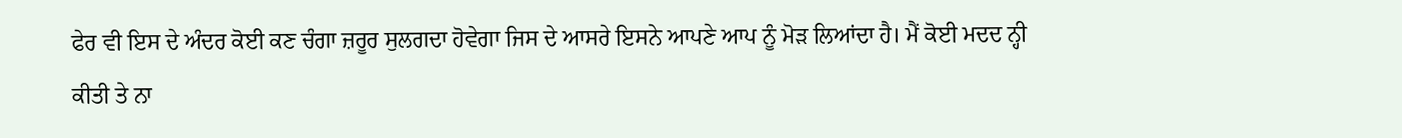ਫੇਰ ਵੀ ਇਸ ਦੇ ਅੰਦਰ ਕੋਈ ਕਣ ਚੰਗਾ ਜ਼ਰੂਰ ਸੁਲਗਦਾ ਹੋਵੇਗਾ ਜਿਸ ਦੇ ਆਸਰੇ ਇਸਨੇ ਆਪਣੇ ਆਪ ਨੂੰ ਮੋੜ ਲਿਆਂਦਾ ਹੈ। ਮੈਂ ਕੋਈ ਮਦਦ ਨ੍ਹੀ ਕੀਤੀ ਤੇ ਨਾ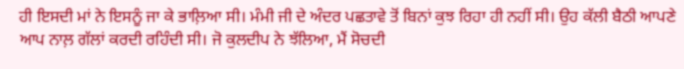ਹੀ ਇਸਦੀ ਮਾਂ ਨੇ ਇਸਨੂੰ ਜਾ ਕੇ ਭਾਲ਼ਿਆ ਸੀ। ਮੰਮੀ ਜੀ ਦੇ ਅੰਦਰ ਪਛਤਾਵੇ ਤੋਂ ਬਿਨਾਂ ਕੁਝ ਰਿਹਾ ਹੀ ਨਹੀਂ ਸੀ। ਉਹ ਕੱਲੀ ਬੈਠੀ ਆਪਣੇ ਆਪ ਨਾਲ਼ ਗੱਲਾਂ ਕਰਦੀ ਰਹਿੰਦੀ ਸੀ। ਜੋ ਕੁਲਦੀਪ ਨੇ ਝੱਲਿਆ, ਮੈਂ ਸੋਚਦੀ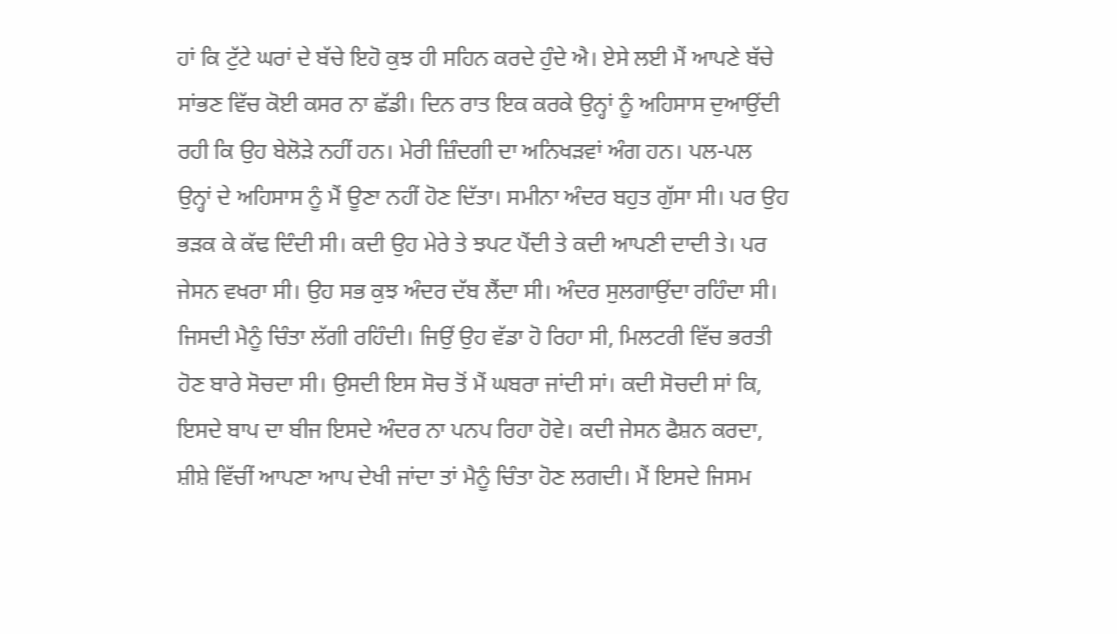ਹਾਂ ਕਿ ਟੁੱਟੇ ਘਰਾਂ ਦੇ ਬੱਚੇ ਇਹੋ ਕੁਝ ਹੀ ਸਹਿਨ ਕਰਦੇ ਹੁੰਦੇ ਐ। ਏਸੇ ਲਈ ਮੈਂ ਆਪਣੇ ਬੱਚੇ ਸਾਂਭਣ ਵਿੱਚ ਕੋਈ ਕਸਰ ਨਾ ਛੱਡੀ। ਦਿਨ ਰਾਤ ਇਕ ਕਰਕੇ ਉਨ੍ਹਾਂ ਨੂੰ ਅਹਿਸਾਸ ਦੁਆਉਂਦੀ ਰਹੀ ਕਿ ਉਹ ਬੇਲੋੜੇ ਨਹੀਂ ਹਨ। ਮੇਰੀ ਜ਼ਿੰਦਗੀ ਦਾ ਅਨਿਖੜਵਾਂ ਅੰਗ ਹਨ। ਪਲ-ਪਲ ਉਨ੍ਹਾਂ ਦੇ ਅਹਿਸਾਸ ਨੂੰ ਮੈਂ ਊਣਾ ਨਹੀਂ ਹੋਣ ਦਿੱਤਾ। ਸਮੀਨਾ ਅੰਦਰ ਬਹੁਤ ਗੁੱਸਾ ਸੀ। ਪਰ ਉਹ ਭੜਕ ਕੇ ਕੱਢ ਦਿੰਦੀ ਸੀ। ਕਦੀ ਉਹ ਮੇਰੇ ਤੇ ਝਪਟ ਪੈਂਦੀ ਤੇ ਕਦੀ ਆਪਣੀ ਦਾਦੀ ਤੇ। ਪਰ ਜੇਸਨ ਵਖਰਾ ਸੀ। ਉਹ ਸਭ ਕੁਝ ਅੰਦਰ ਦੱਬ ਲੈਂਦਾ ਸੀ। ਅੰਦਰ ਸੁਲਗਾਉਂਦਾ ਰਹਿੰਦਾ ਸੀ। ਜਿਸਦੀ ਮੈਨੂੰ ਚਿੰਤਾ ਲੱਗੀ ਰਹਿੰਦੀ। ਜਿਉਂ ਉਹ ਵੱਡਾ ਹੋ ਰਿਹਾ ਸੀ, ਮਿਲਟਰੀ ਵਿੱਚ ਭਰਤੀ ਹੋਣ ਬਾਰੇ ਸੋਚਦਾ ਸੀ। ਉਸਦੀ ਇਸ ਸੋਚ ਤੋਂ ਮੈਂ ਘਬਰਾ ਜਾਂਦੀ ਸਾਂ। ਕਦੀ ਸੋਚਦੀ ਸਾਂ ਕਿ, ਇਸਦੇ ਬਾਪ ਦਾ ਬੀਜ ਇਸਦੇ ਅੰਦਰ ਨਾ ਪਨਪ ਰਿਹਾ ਹੋਵੇ। ਕਦੀ ਜੇਸਨ ਫੈਸ਼ਨ ਕਰਦਾ, ਸ਼ੀਸ਼ੇ ਵਿੱਚੀਂ ਆਪਣਾ ਆਪ ਦੇਖੀ ਜਾਂਦਾ ਤਾਂ ਮੈਨੂੰ ਚਿੰਤਾ ਹੋਣ ਲਗਦੀ। ਮੈਂ ਇਸਦੇ ਜਿਸਮ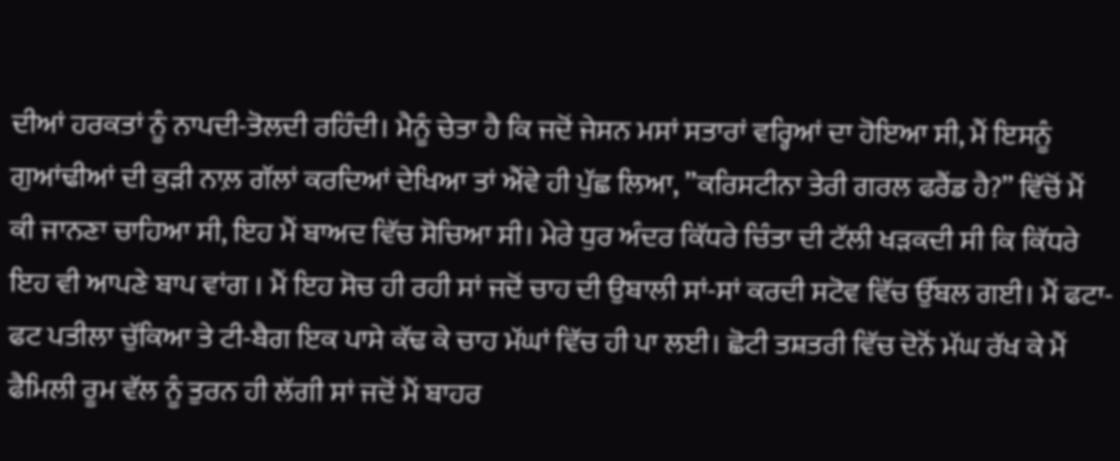ਦੀਆਂ ਹਰਕਤਾਂ ਨੂੰ ਨਾਪਦੀ-ਤੋਲਦੀ ਰਹਿੰਦੀ। ਮੈਨੂੰ ਚੇਤਾ ਹੈ ਕਿ ਜਦੋਂ ਜੇਸਨ ਮਸਾਂ ਸਤਾਰਾਂ ਵਰ੍ਹਿਆਂ ਦਾ ਹੋਇਆ ਸੀ, ਮੈਂ ਇਸਨੂੰ ਗੁਆਂਢੀਆਂ ਦੀ ਕੁੜੀ ਨਾਲ਼ ਗੱਲਾਂ ਕਰਦਿਆਂ ਦੇਖਿਆ ਤਾਂ ਐਂਵੇ ਹੀ ਪੁੱਛ ਲਿਆ, ”ਕਰਿਸਟੀਨਾ ਤੇਰੀ ਗਰਲ ਫਰੈਂਡ ਹੈ?” ਵਿੱਚੋਂ ਮੈਂ ਕੀ ਜਾਨਣਾ ਚਾਹਿਆ ਸੀ, ਇਹ ਮੈਂ ਬਾਅਦ ਵਿੱਚ ਸੋਚਿਆ ਸੀ। ਮੇਰੇ ਧੁਰ ਅੰਦਰ ਕਿੱਧਰੇ ਚਿੰਤਾ ਦੀ ਟੱਲੀ ਖੜਕਦੀ ਸੀ ਕਿ ਕਿੱਧਰੇ ਇਹ ਵੀ ਆਪਣੇ ਬਾਪ ਵਾਂਗ । ਮੈਂ ਇਹ ਸੋਚ ਹੀ ਰਹੀ ਸਾਂ ਜਦੋਂ ਚਾਹ ਦੀ ਉਬਾਲੀ ਸਾਂ-ਸਾਂ ਕਰਦੀ ਸਟੋਵ ਵਿੱਚ ਉੱਬਲ ਗਈ। ਮੈਂ ਫਟਾ-ਫਟ ਪਤੀਲਾ ਚੁੱਕਿਆ ਤੇ ਟੀ-ਬੈਗ ਇਕ ਪਾਸੇ ਕੱਢ ਕੇ ਚਾਹ ਮੱਘਾਂ ਵਿੱਚ ਹੀ ਪਾ ਲਈ। ਛੋਟੀ ਤਸ਼ਤਰੀ ਵਿੱਚ ਦੋਨੋਂ ਮੱਘ ਰੱਖ ਕੇ ਮੈਂ ਫੈਮਿਲੀ ਰੂਮ ਵੱਲ ਨੂੰ ਤੁਰਨ ਹੀ ਲੱਗੀ ਸਾਂ ਜਦੋਂ ਮੈਂ ਬਾਹਰ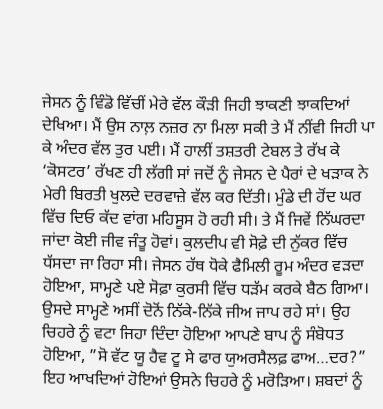ਜੇਸਨ ਨੂੰ ਵਿੰਡੋ ਵਿੱਚੀਂ ਮੇਰੇ ਵੱਲ ਕੌੜੀ ਜਿਹੀ ਝਾਕਣੀ ਝਾਕਦਿਆਂ ਦੇਖਿਆ। ਮੈਂ ਉਸ ਨਾਲ਼ ਨਜ਼ਰ ਨਾ ਮਿਲਾ ਸਕੀ ਤੇ ਮੈਂ ਨੀਂਵੀ ਜਿਹੀ ਪਾ ਕੇ ਅੰਦਰ ਵੱਲ ਤੁਰ ਪਈ। ਮੈਂ ਹਾਲੀਂ ਤਸ਼ਤਰੀ ਟੇਬਲ ਤੇ ਰੱਖ ਕੇ ‘ਕੋਸਟਰ’ ਰੱਖਣ ਹੀ ਲੱਗੀ ਸਾਂ ਜਦੋਂ ਨੂੰ ਜੇਸਨ ਦੇ ਪੈਰਾਂ ਦੇ ਖੜਾਕ ਨੇ ਮੇਰੀ ਬਿਰਤੀ ਖੁਲਦੇ ਦਰਵਾਜ਼ੇ ਵੱਲ ਕਰ ਦਿੱਤੀ। ਮੁੰਡੇ ਦੀ ਹੋਂਦ ਘਰ ਵਿੱਚ ਦਿਓ ਕੱਦ ਵਾਂਗ ਮਹਿਸੂਸ ਹੋ ਰਹੀ ਸੀ। ਤੇ ਮੈਂ ਜਿਵੇਂ ਨਿੱਘਰਦਾ ਜਾਂਦਾ ਕੋਈ ਜੀਵ ਜੰਤੂ ਹੋਵਾਂ। ਕੁਲਦੀਪ ਵੀ ਸੋਫ਼ੇ ਦੀ ਨੁੱਕਰ ਵਿੱਚ ਧੱਸਦਾ ਜਾ ਰਿਹਾ ਸੀ। ਜੇਸਨ ਹੱਥ ਧੋਕੇ ਫੈਮਿਲੀ ਰੂਮ ਅੰਦਰ ਵੜਦਾ ਹੋਇਆ, ਸਾਮ੍ਹਣੇ ਪਏ ਸੋਫ਼ਾ ਕੁਰਸੀ ਵਿੱਚ ਧੜੱਮ ਕਰਕੇ ਬੈਠ ਗਿਆ। ਉਸਦੇ ਸਾਮ੍ਹਣੇ ਅਸੀਂ ਦੋਨੋਂ ਨਿੱਕੇ-ਨਿੱਕੇ ਜੀਅ ਜਾਪ ਰਹੇ ਸਾਂ। ਉਹ ਚਿਹਰੇ ਨੂੰ ਵਟਾ ਜਿਹਾ ਦਿੰਦਾ ਹੋਇਆ ਆਪਣੇ ਬਾਪ ਨੂੰ ਸੰਬੋਧਤ ਹੋਇਆ, ”ਸੋ ਵੱਟ ਯੂ ਹੈਵ ਟੂ ਸੇ ਫਾਰ ਯੁਅਰਸੈਲਫ਼ ਫਾਅ…ਦਰ?” ਇਹ ਆਖਦਿਆਂ ਹੋਇਆਂ ਉਸਨੇ ਚਿਹਰੇ ਨੂੰ ਮਰੋੜਿਆ। ਸ਼ਬਦਾਂ ਨੂੰ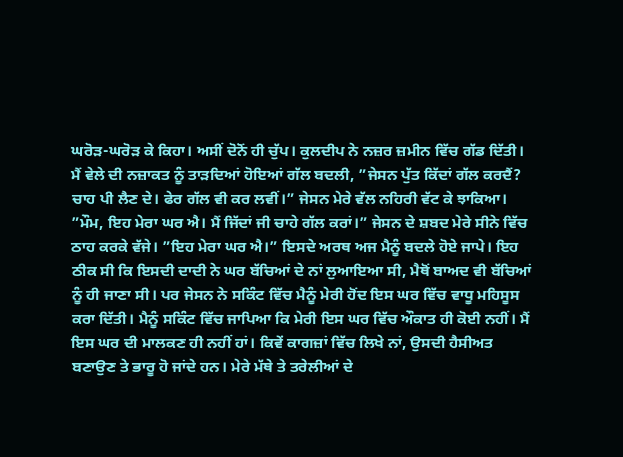ਘਰੋੜ-ਘਰੋੜ ਕੇ ਕਿਹਾ। ਅਸੀਂ ਦੋਨੋਂ ਹੀ ਚੁੱਪ। ਕੁਲਦੀਪ ਨੇ ਨਜ਼ਰ ਜ਼ਮੀਨ ਵਿੱਚ ਗੱਡ ਦਿੱਤੀ। ਮੈਂ ਵੇਲੇ ਦੀ ਨਜ਼ਾਕਤ ਨੂੰ ਤਾੜਦਿਆਂ ਹੋਇਆਂ ਗੱਲ ਬਦਲੀ, ”ਜੇਸਨ ਪੁੱਤ ਕਿੱਦਾਂ ਗੱਲ ਕਰਦੈਂ? ਚਾਹ ਪੀ ਲੈਣ ਦੇ। ਫੇਰ ਗੱਲ ਵੀ ਕਰ ਲਵੀਂ।” ਜੇਸਨ ਮੇਰੇ ਵੱਲ ਨਹਿਰੀ ਵੱਟ ਕੇ ਝਾਕਿਆ। ”ਮੌਮ, ਇਹ ਮੇਰਾ ਘਰ ਐ। ਮੈਂ ਜਿੱਦਾਂ ਜੀ ਚਾਹੇ ਗੱਲ ਕਰਾਂ।” ਜੇਸਨ ਦੇ ਸ਼ਬਦ ਮੇਰੇ ਸੀਨੇ ਵਿੱਚ ਠਾਹ ਕਰਕੇ ਵੱਜੇ। ”ਇਹ ਮੇਰਾ ਘਰ ਐ।” ਇਸਦੇ ਅਰਥ ਅਜ ਮੈਨੂੰ ਬਦਲੇ ਹੋਏ ਜਾਪੇ। ਇਹ ਠੀਕ ਸੀ ਕਿ ਇਸਦੀ ਦਾਦੀ ਨੇ ਘਰ ਬੱਚਿਆਂ ਦੇ ਨਾਂ ਲੁਆਇਆ ਸੀ, ਮੈਥੋਂ ਬਾਅਦ ਵੀ ਬੱਚਿਆਂ ਨੂੰ ਹੀ ਜਾਣਾ ਸੀ। ਪਰ ਜੇਸਨ ਨੇ ਸਕਿੰਟ ਵਿੱਚ ਮੈਨੂੰ ਮੇਰੀ ਹੋਂਦ ਇਸ ਘਰ ਵਿੱਚ ਵਾਧੂ ਮਹਿਸੂਸ ਕਰਾ ਦਿੱਤੀ। ਮੈਨੂੰ ਸਕਿੰਟ ਵਿੱਚ ਜਾਪਿਆ ਕਿ ਮੇਰੀ ਇਸ ਘਰ ਵਿੱਚ ਔਕਾਤ ਹੀ ਕੋਈ ਨਹੀਂ। ਮੈਂ ਇਸ ਘਰ ਦੀ ਮਾਲਕਣ ਹੀ ਨਹੀਂ ਹਾਂ। ਕਿਵੇਂ ਕਾਗਜ਼ਾਂ ਵਿੱਚ ਲਿਖੇ ਨਾਂ, ਉਸਦੀ ਹੈਸੀਅਤ ਬਣਾਉਣ ਤੇ ਭਾਰੂ ਹੋ ਜਾਂਦੇ ਹਨ। ਮੇਰੇ ਮੱਥੇ ਤੇ ਤਰੇਲੀਆਂ ਦੇ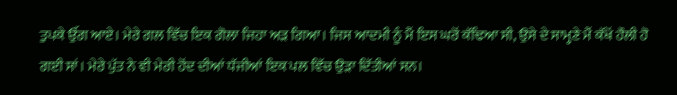ਤੁਪਕੇ ਉੱਗ ਆਏ। ਮੇਰੇ ਗਲ ਵਿੱਚ ਇਕ ਗੋਲਾ ਜਿਹਾ ਅੜ ਗਿਆ। ਜਿਸ ਆਦਮੀ ਨੂੰ ਮੈਂ ਇਸ ਘਰੋਂ ਕੱਢਿਆ ਸੀ, ਉਸੇ ਦੇ ਸਾਮ੍ਹਣੇ ਮੈਂ ਕੱਖੋਂ ਹੌਲੀ ਹੋ ਗਈ ਸਾਂ। ਮੇਰੇ ਪੁੱਤ ਨੇ ਵੀ ਮੇਰੀ ਹੋਂਦ ਦੀਆਂ ਧੱਜੀਆਂ ਇਕ ਪਲ ਵਿੱਚ ਉੜਾ ਦਿੱਤੀਆਂ ਸਨ।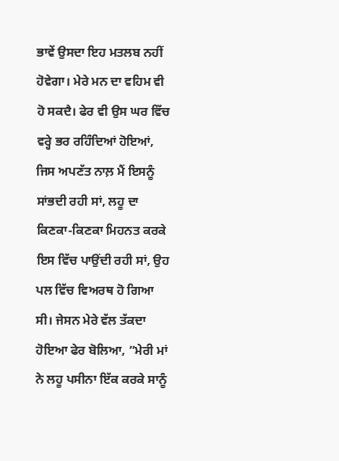ਭਾਵੇਂ ਉਸਦਾ ਇਹ ਮਤਲਬ ਨਹੀਂ ਹੋਵੇਗਾ। ਮੇਰੇ ਮਨ ਦਾ ਵਹਿਮ ਵੀ ਹੋ ਸਕਦੈ। ਫੇਰ ਵੀ ਉਸ ਘਰ ਵਿੱਚ ਵਰ੍ਹੇ ਭਰ ਰਹਿੰਦਿਆਂ ਹੋਇਆਂ, ਜਿਸ ਅਪਣੱਤ ਨਾਲ਼ ਮੈਂ ਇਸਨੂੰ ਸਾਂਭਦੀ ਰਹੀ ਸਾਂ, ਲਹੂ ਦਾ ਕਿਣਕਾ-ਕਿਣਕਾ ਮਿਹਨਤ ਕਰਕੇ ਇਸ ਵਿੱਚ ਪਾਉਂਦੀ ਰਹੀ ਸਾਂ, ਉਹ ਪਲ ਵਿੱਚ ਵਿਅਰਥ ਹੋ ਗਿਆ ਸੀ। ਜੇਸਨ ਮੇਰੇ ਵੱਲ ਤੱਕਦਾ ਹੋਇਆ ਫੇਰ ਬੋਲਿਆ, ”ਮੇਰੀ ਮਾਂ ਨੇ ਲਹੂ ਪਸੀਨਾ ਇੱਕ ਕਰਕੇ ਸਾਨੂੰ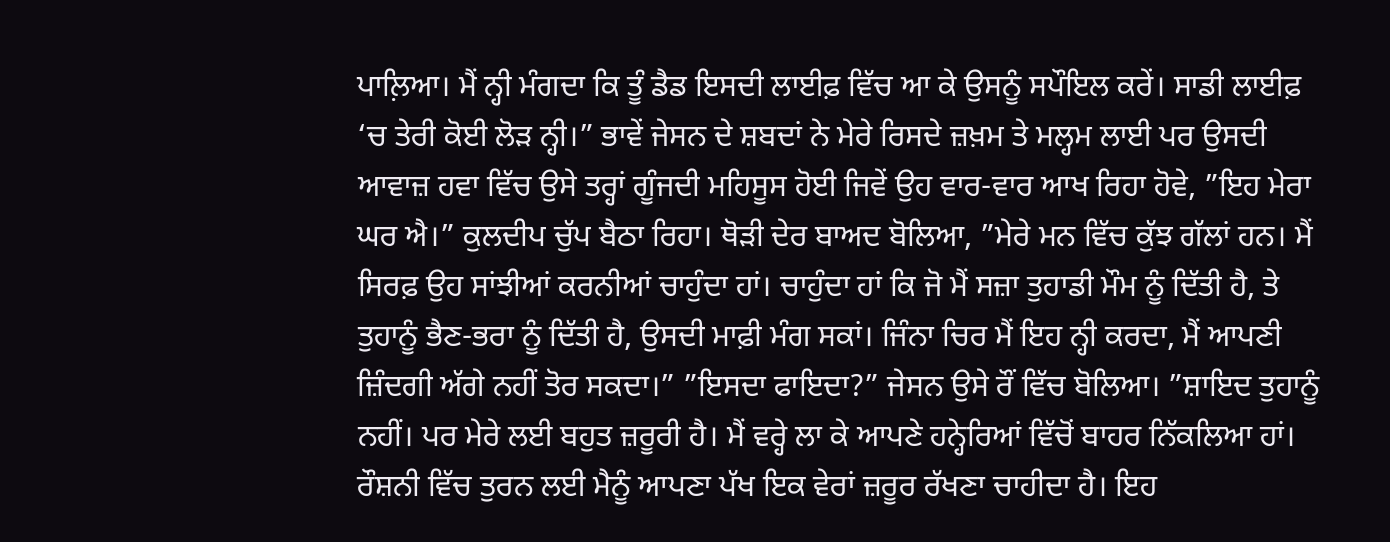ਪਾਲ਼ਿਆ। ਮੈਂ ਨ੍ਹੀ ਮੰਗਦਾ ਕਿ ਤੂੰ ਡੈਡ ਇਸਦੀ ਲਾਈਫ਼ ਵਿੱਚ ਆ ਕੇ ਉਸਨੂੰ ਸਪੌਇਲ ਕਰੇਂ। ਸਾਡੀ ਲਾਈਫ਼ ‘ਚ ਤੇਰੀ ਕੋਈ ਲੋੜ ਨ੍ਹੀ।” ਭਾਵੇਂ ਜੇਸਨ ਦੇ ਸ਼ਬਦਾਂ ਨੇ ਮੇਰੇ ਰਿਸਦੇ ਜ਼ਖ਼ਮ ਤੇ ਮਲ੍ਹਮ ਲਾਈ ਪਰ ਉਸਦੀ ਆਵਾਜ਼ ਹਵਾ ਵਿੱਚ ਉਸੇ ਤਰ੍ਹਾਂ ਗੂੰਜਦੀ ਮਹਿਸੂਸ ਹੋਈ ਜਿਵੇਂ ਉਹ ਵਾਰ-ਵਾਰ ਆਖ ਰਿਹਾ ਹੋਵੇ, ”ਇਹ ਮੇਰਾ ਘਰ ਐ।” ਕੁਲਦੀਪ ਚੁੱਪ ਬੈਠਾ ਰਿਹਾ। ਥੋੜੀ ਦੇਰ ਬਾਅਦ ਬੋਲਿਆ, ”ਮੇਰੇ ਮਨ ਵਿੱਚ ਕੁੱਝ ਗੱਲਾਂ ਹਨ। ਮੈਂ ਸਿਰਫ਼ ਉਹ ਸਾਂਝੀਆਂ ਕਰਨੀਆਂ ਚਾਹੁੰਦਾ ਹਾਂ। ਚਾਹੁੰਦਾ ਹਾਂ ਕਿ ਜੋ ਮੈਂ ਸਜ਼ਾ ਤੁਹਾਡੀ ਮੌਮ ਨੂੰ ਦਿੱਤੀ ਹੈ, ਤੇ ਤੁਹਾਨੂੰ ਭੈਣ-ਭਰਾ ਨੂੰ ਦਿੱਤੀ ਹੈ, ਉਸਦੀ ਮਾਫ਼ੀ ਮੰਗ ਸਕਾਂ। ਜਿੰਨਾ ਚਿਰ ਮੈਂ ਇਹ ਨ੍ਹੀ ਕਰਦਾ, ਮੈਂ ਆਪਣੀ ਜ਼ਿੰਦਗੀ ਅੱਗੇ ਨਹੀਂ ਤੋਰ ਸਕਦਾ।” ”ਇਸਦਾ ਫਾਇਦਾ?” ਜੇਸਨ ਉਸੇ ਰੌਂ ਵਿੱਚ ਬੋਲਿਆ। ”ਸ਼ਾਇਦ ਤੁਹਾਨੂੰ ਨਹੀਂ। ਪਰ ਮੇਰੇ ਲਈ ਬਹੁਤ ਜ਼ਰੂਰੀ ਹੈ। ਮੈਂ ਵਰ੍ਹੇ ਲਾ ਕੇ ਆਪਣੇ ਹਨ੍ਹੇਰਿਆਂ ਵਿੱਚੋਂ ਬਾਹਰ ਨਿੱਕਲਿਆ ਹਾਂ। ਰੌਸ਼ਨੀ ਵਿੱਚ ਤੁਰਨ ਲਈ ਮੈਨੂੰ ਆਪਣਾ ਪੱਖ ਇਕ ਵੇਰਾਂ ਜ਼ਰੂਰ ਰੱਖਣਾ ਚਾਹੀਦਾ ਹੈ। ਇਹ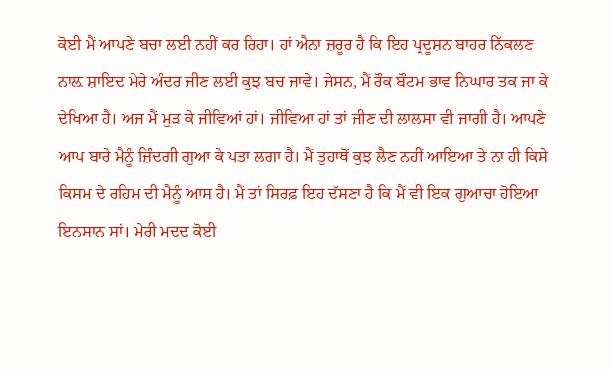ਕੋਈ ਮੈਂ ਆਪਣੇ ਬਚਾ ਲਈ ਨਹੀਂ ਕਰ ਰਿਹਾ। ਹਾਂ ਐਨਾ ਜ਼ਰੂਰ ਹੈ ਕਿ ਇਹ ਪ੍ਰਦੂਸ਼ਨ ਬਾਹਰ ਨਿੱਕਲਣ ਨਾਲ਼ ਸ਼ਾਇਦ ਮੇਰੇ ਅੰਦਰ ਜੀਣ ਲਈ ਕੁਝ ਬਚ ਜਾਵੇ। ਜੇਸਨ, ਮੈਂ ਰੌਕ ਬੌਟਮ ਭਾਵ ਨਿਘਾਰ ਤਕ ਜਾ ਕੇ ਦੇਖਿਆ ਹੈ। ਅਜ ਮੈਂ ਮੁੜ ਕੇ ਜੀਵਿਆਂ ਹਾਂ। ਜੀਵਿਆ ਹਾਂ ਤਾਂ ਜੀਣ ਦੀ ਲਾਲਸਾ ਵੀ ਜਾਗੀ ਹੈ। ਆਪਣੇ ਆਪ ਬਾਰੇ ਮੈਨੂੰ ਜ਼ਿੰਦਗੀ ਗੁਆ ਕੇ ਪਤਾ ਲਗਾ ਹੈ। ਮੈਂ ਤੁਹਾਥੋਂ ਕੁਝ ਲੈਣ ਨਹੀਂ ਆਇਆ ਤੇ ਨਾ ਹੀ ਕਿਸੇ ਕਿਸਮ ਦੇ ਰਹਿਮ ਦੀ ਮੈਨੂੰ ਆਸ ਹੈ। ਮੈਂ ਤਾਂ ਸਿਰਫ਼ ਇਹ ਦੱਸਣਾ ਹੈ ਕਿ ਮੈਂ ਵੀ ਇਕ ਗੁਆਚਾ ਹੋਇਆ ਇਨਸਾਨ ਸਾਂ। ਮੇਰੀ ਮਦਦ ਕੋਈ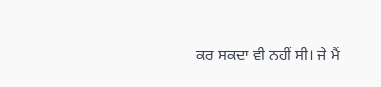ਕਰ ਸਕਦਾ ਵੀ ਨਹੀਂ ਸੀ। ਜੇ ਮੈਂ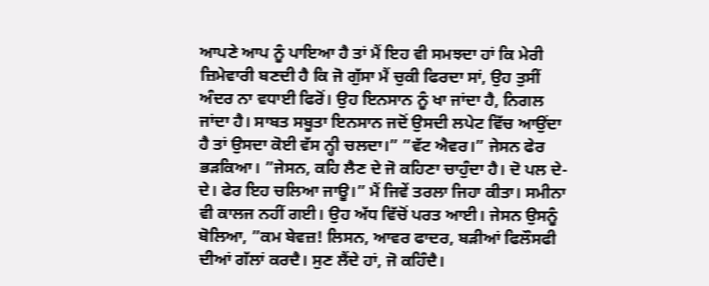ਆਪਣੇ ਆਪ ਨੂੰ ਪਾਇਆ ਹੈ ਤਾਂ ਮੈਂ ਇਹ ਵੀ ਸਮਝਦਾ ਹਾਂ ਕਿ ਮੇਰੀ ਜ਼ਿਮੇਵਾਰੀ ਬਣਦੀ ਹੈ ਕਿ ਜੋ ਗੁੱਸਾ ਮੈਂ ਚੁਕੀ ਫਿਰਦਾ ਸਾਂ, ਉਹ ਤੁਸੀਂ ਅੰਦਰ ਨਾ ਵਧਾਈ ਫਿਰੋਂ। ਉਹ ਇਨਸਾਨ ਨੂੰ ਖਾ ਜਾਂਦਾ ਹੈ, ਨਿਗਲ ਜਾਂਦਾ ਹੈ। ਸਾਬਤ ਸਬੂਤਾ ਇਨਸਾਨ ਜਦੋਂ ਉਸਦੀ ਲਪੇਟ ਵਿੱਚ ਆਉਂਦਾ ਹੈ ਤਾਂ ਉਸਦਾ ਕੋਈ ਵੱਸ ਨ੍ਹੀ ਚਲਦਾ।” ”ਵੱਟ ਐਵਰ।” ਜੇਸਨ ਫੇਰ ਭੜਕਿਆ। ”ਜੇਸਨ, ਕਹਿ ਲੈਣ ਦੇ ਜੋ ਕਹਿਣਾ ਚਾਹੁੰਦਾ ਹੈ। ਦੋ ਪਲ ਦੇ-ਦੇ। ਫੇਰ ਇਹ ਚਲਿਆ ਜਾਊ।” ਮੈਂ ਜਿਵੇਂ ਤਰਲਾ ਜਿਹਾ ਕੀਤਾ। ਸਮੀਨਾ ਵੀ ਕਾਲਜ ਨਹੀਂ ਗਈ। ਉਹ ਅੱਧ ਵਿੱਚੋਂ ਪਰਤ ਆਈ। ਜੇਸਨ ਉਸਨੂੰ ਬੋਲਿਆ, ”ਕਮ ਬੇਵਜ਼! ਲਿਸਨ, ਆਵਰ ਫਾਦਰ, ਬੜੀਆਂ ਫਿਲੌਸਫੀ ਦੀਆਂ ਗੱਲਾਂ ਕਰਦੈ। ਸੁਣ ਲੈਂਦੇ ਹਾਂ, ਜੋ ਕਹਿੰਦੈ।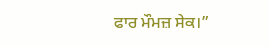ਫਾਰ ਮੌਮਜ਼ ਸੇਕ।”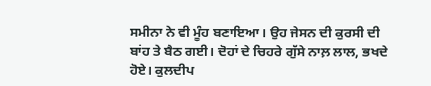ਸਮੀਨਾ ਨੇ ਵੀ ਮੂੰਹ ਬਣਾਇਆ। ਉਹ ਜੇਸਨ ਦੀ ਕੁਰਸੀ ਦੀ ਬਾਂਹ ਤੇ ਬੈਠ ਗਈ। ਦੋਹਾਂ ਦੇ ਚਿਹਰੇ ਗੁੱਸੇ ਨਾਲ਼ ਲਾਲ, ਭਖਦੇ ਹੋਏ। ਕੁਲਦੀਪ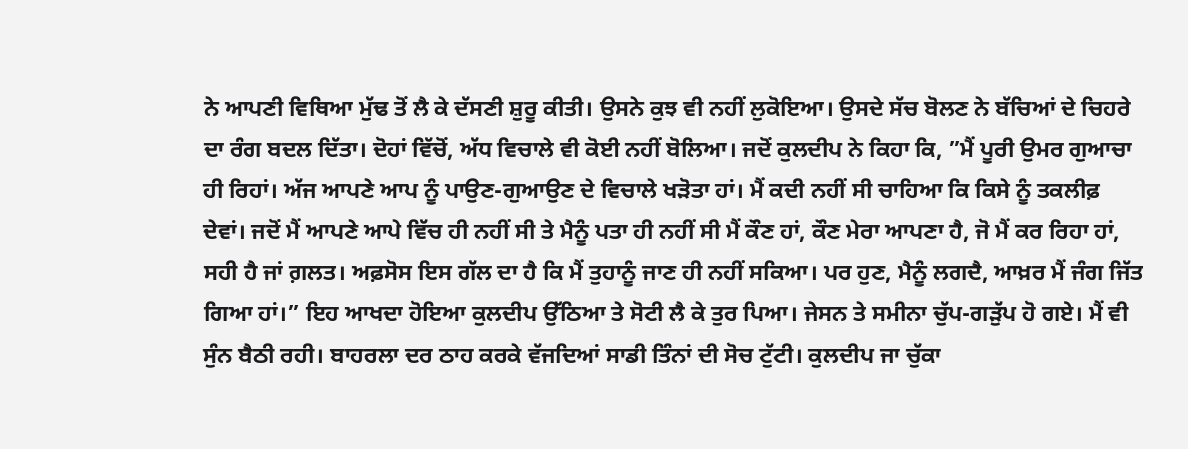ਨੇ ਆਪਣੀ ਵਿਥਿਆ ਮੁੱਢ ਤੋਂ ਲੈ ਕੇ ਦੱਸਣੀ ਸ਼ੁਰੂ ਕੀਤੀ। ਉਸਨੇ ਕੁਝ ਵੀ ਨਹੀਂ ਲੁਕੋਇਆ। ਉਸਦੇ ਸੱਚ ਬੋਲਣ ਨੇ ਬੱਚਿਆਂ ਦੇ ਚਿਹਰੇ ਦਾ ਰੰਗ ਬਦਲ ਦਿੱਤਾ। ਦੋਹਾਂ ਵਿੱਚੋਂ, ਅੱਧ ਵਿਚਾਲੇ ਵੀ ਕੋਈ ਨਹੀਂ ਬੋਲਿਆ। ਜਦੋਂ ਕੁਲਦੀਪ ਨੇ ਕਿਹਾ ਕਿ, ”ਮੈਂ ਪੂਰੀ ਉਮਰ ਗੁਆਚਾ ਹੀ ਰਿਹਾਂ। ਅੱਜ ਆਪਣੇ ਆਪ ਨੂੰ ਪਾਉਣ-ਗੁਆਉਣ ਦੇ ਵਿਚਾਲੇ ਖੜੋਤਾ ਹਾਂ। ਮੈਂ ਕਦੀ ਨਹੀਂ ਸੀ ਚਾਹਿਆ ਕਿ ਕਿਸੇ ਨੂੰ ਤਕਲੀਫ਼ ਦੇਵਾਂ। ਜਦੋਂ ਮੈਂ ਆਪਣੇ ਆਪੇ ਵਿੱਚ ਹੀ ਨਹੀਂ ਸੀ ਤੇ ਮੈਨੂੰ ਪਤਾ ਹੀ ਨਹੀਂ ਸੀ ਮੈਂ ਕੌਣ ਹਾਂ, ਕੌਣ ਮੇਰਾ ਆਪਣਾ ਹੈ, ਜੋ ਮੈਂ ਕਰ ਰਿਹਾ ਹਾਂ, ਸਹੀ ਹੈ ਜਾਂ ਗ਼ਲਤ। ਅਫ਼ਸੋਸ ਇਸ ਗੱਲ ਦਾ ਹੈ ਕਿ ਮੈਂ ਤੁਹਾਨੂੰ ਜਾਣ ਹੀ ਨਹੀਂ ਸਕਿਆ। ਪਰ ਹੁਣ, ਮੈਨੂੰ ਲਗਦੈ, ਆਖ਼ਰ ਮੈਂ ਜੰਗ ਜਿੱਤ ਗਿਆ ਹਾਂ।” ਇਹ ਆਖਦਾ ਹੋਇਆ ਕੁਲਦੀਪ ਉੱਠਿਆ ਤੇ ਸੋਟੀ ਲੈ ਕੇ ਤੁਰ ਪਿਆ। ਜੇਸਨ ਤੇ ਸਮੀਨਾ ਚੁੱਪ-ਗੜੁੱਪ ਹੋ ਗਏ। ਮੈਂ ਵੀ ਸੁੰਨ ਬੈਠੀ ਰਹੀ। ਬਾਹਰਲਾ ਦਰ ਠਾਹ ਕਰਕੇ ਵੱਜਦਿਆਂ ਸਾਡੀ ਤਿੰਨਾਂ ਦੀ ਸੋਚ ਟੁੱਟੀ। ਕੁਲਦੀਪ ਜਾ ਚੁੱਕਾ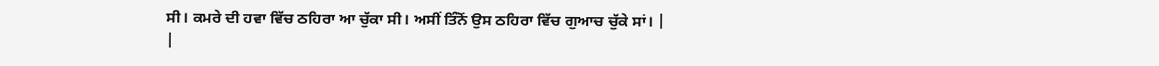ਸੀ। ਕਮਰੇ ਦੀ ਹਵਾ ਵਿੱਚ ਠਹਿਰਾ ਆ ਚੁੱਕਾ ਸੀ। ਅਸੀਂ ਤਿੰਨੋਂ ਉਸ ਠਹਿਰਾ ਵਿੱਚ ਗੁਆਚ ਚੁੱਕੇ ਸਾਂ। |
|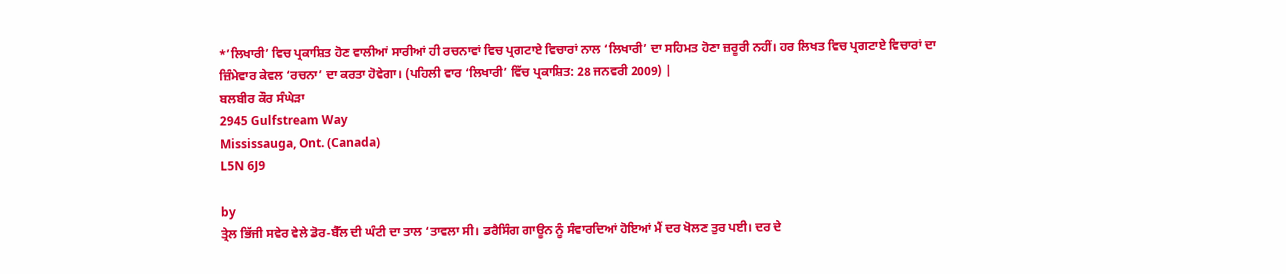*’ਲਿਖਾਰੀ’ ਵਿਚ ਪ੍ਰਕਾਸ਼ਿਤ ਹੋਣ ਵਾਲੀਆਂ ਸਾਰੀਆਂ ਹੀ ਰਚਨਾਵਾਂ ਵਿਚ ਪ੍ਰਗਟਾਏ ਵਿਚਾਰਾਂ ਨਾਲ ‘ਲਿਖਾਰੀ’ ਦਾ ਸਹਿਮਤ ਹੋਣਾ ਜ਼ਰੂਰੀ ਨਹੀਂ। ਹਰ ਲਿਖਤ ਵਿਚ ਪ੍ਰਗਟਾਏ ਵਿਚਾਰਾਂ ਦਾ ਜ਼ਿੰਮੇਵਾਰ ਕੇਵਲ ‘ਰਚਨਾ’ ਦਾ ਕਰਤਾ ਹੋਵੇਗਾ। (ਪਹਿਲੀ ਵਾਰ ‘ਲਿਖਾਰੀ’ ਵਿੱਚ ਪ੍ਰਕਾਸ਼ਿਤ: 28 ਜਨਵਰੀ 2009) |
ਬਲਬੀਰ ਕੌਰ ਸੰਘੇੜਾ
2945 Gulfstream Way
Mississauga, Ont. (Canada)
L5N 6J9

by
ਤ੍ਰੇਲ ਭਿੱਜੀ ਸਵੇਰ ਵੇਲੇ ਡੋਰ-ਬੈੱਲ ਦੀ ਘੰਟੀ ਦਾ ਤਾਲ ‘ਤਾਵਲਾ ਸੀ। ਡਰੈਸਿੰਗ ਗਾਊਨ ਨੂੰ ਸੰਵਾਰਦਿਆਂ ਹੋਇਆਂ ਮੈਂ ਦਰ ਖੋਲਣ ਤੁਰ ਪਈ। ਦਰ ਦੇ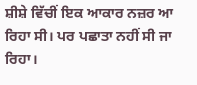ਸ਼ੀਸ਼ੇ ਵਿੱਚੀਂ ਇਕ ਆਕਾਰ ਨਜ਼ਰ ਆ ਰਿਹਾ ਸੀ। ਪਰ ਪਛਾਤਾ ਨਹੀਂ ਸੀ ਜਾ ਰਿਹਾ।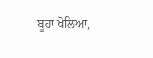ਬੂਹਾ ਖੋਲਿਆ,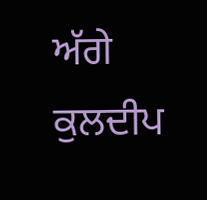ਅੱਗੇ ਕੁਲਦੀਪ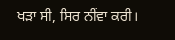ਖੜਾ ਸੀ, ਸਿਰ ਨੀਂਵਾ ਕਰੀ।